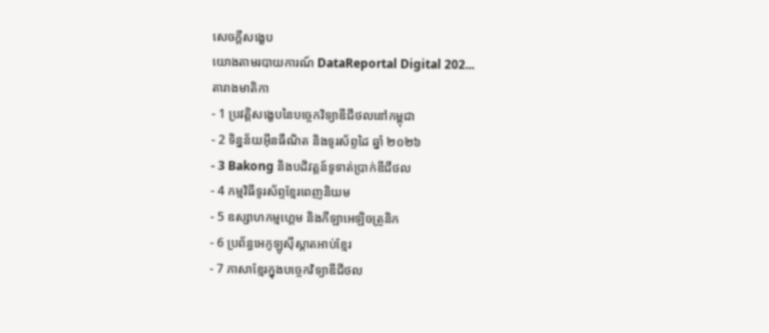សេចក្តីសង្ខេប
យោងតាមរបាយការណ៍ DataReportal Digital 202...
តារាងមាតិកា
- 1 ប្រវត្តិសង្ខេបនៃបច្ចេកវិទ្យាឌីជីថលនៅកម្ពុជា
- 2 ទិន្នន័យអ៊ីនធឺណិត និងទូរស័ព្ទដៃ ឆ្នាំ ២០២៦
- 3 Bakong និងបដិវត្តន៍ទូទាត់ប្រាក់ឌីជីថល
- 4 កម្មវិធីទូរស័ព្ទខ្មែរពេញនិយម
- 5 ឧស្សាហកម្មហ្គេម និងកីឡាអេឡិចត្រូនិក
- 6 ប្រព័ន្ធអេកូឡូស៊ីស្តាតអាប់ខ្មែរ
- 7 ភាសាខ្មែរក្នុងបច្ចេកវិទ្យាឌីជីថល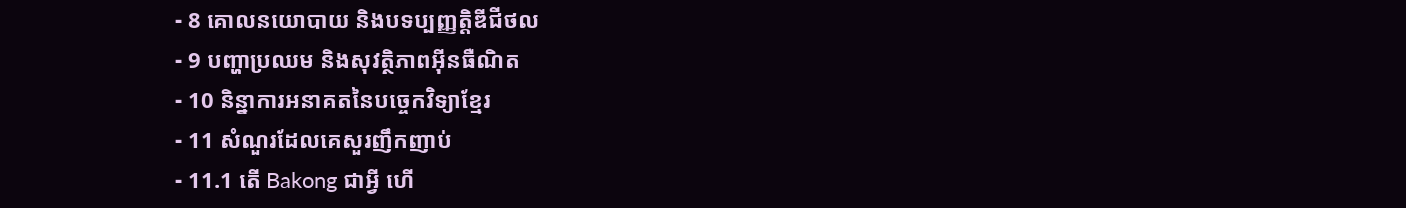- 8 គោលនយោបាយ និងបទប្បញ្ញត្តិឌីជីថល
- 9 បញ្ហាប្រឈម និងសុវត្ថិភាពអ៊ីនធឺណិត
- 10 និន្នាការអនាគតនៃបច្ចេកវិទ្យាខ្មែរ
- 11 សំណួរដែលគេសួរញឹកញាប់
- 11.1 តើ Bakong ជាអ្វី ហើ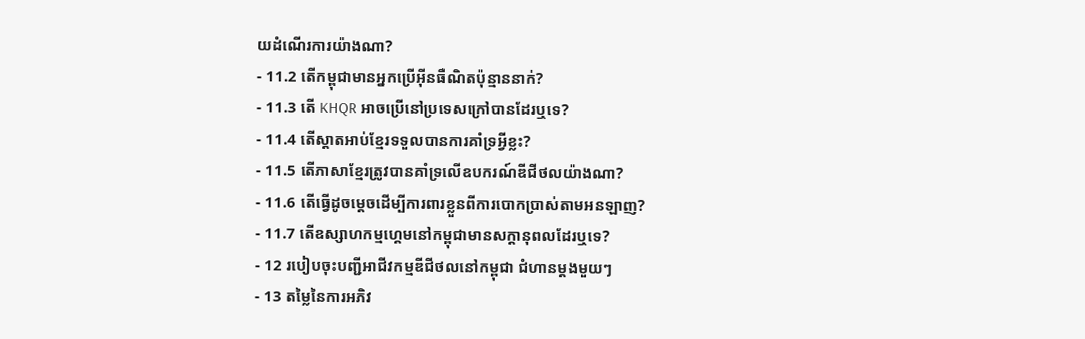យដំណើរការយ៉ាងណា?
- 11.2 តើកម្ពុជាមានអ្នកប្រើអ៊ីនធឺណិតប៉ុន្មាននាក់?
- 11.3 តើ KHQR អាចប្រើនៅប្រទេសក្រៅបានដែរឬទេ?
- 11.4 តើស្តាតអាប់ខ្មែរទទួលបានការគាំទ្រអ្វីខ្លះ?
- 11.5 តើភាសាខ្មែរត្រូវបានគាំទ្រលើឧបករណ៍ឌីជីថលយ៉ាងណា?
- 11.6 តើធ្វើដូចម្តេចដើម្បីការពារខ្លួនពីការបោកប្រាស់តាមអនឡាញ?
- 11.7 តើឧស្សាហកម្មហ្គេមនៅកម្ពុជាមានសក្តានុពលដែរឬទេ?
- 12 របៀបចុះបញ្ជីអាជីវកម្មឌីជីថលនៅកម្ពុជា ជំហានម្តងមួយៗ
- 13 តម្លៃនៃការអភិវ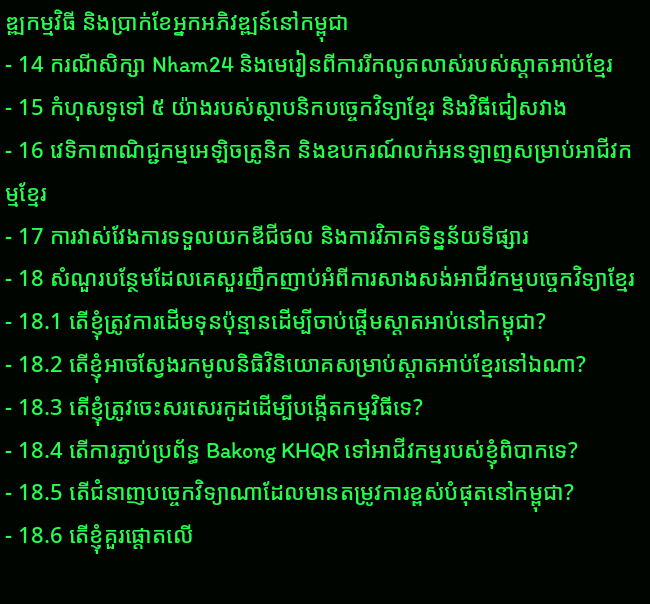ឌ្ឍកម្មវិធី និងប្រាក់ខែអ្នកអភិវឌ្ឍន៍នៅកម្ពុជា
- 14 ករណីសិក្សា Nham24 និងមេរៀនពីការរីកលូតលាស់របស់ស្តាតអាប់ខ្មែរ
- 15 កំហុសទូទៅ ៥ យ៉ាងរបស់ស្ថាបនិកបច្ចេកវិទ្យាខ្មែរ និងវិធីជៀសវាង
- 16 វេទិកាពាណិជ្ជកម្មអេឡិចត្រូនិក និងឧបករណ៍លក់អនឡាញសម្រាប់អាជីវកម្មខ្មែរ
- 17 ការវាស់វែងការទទួលយកឌីជីថល និងការវិភាគទិន្នន័យទីផ្សារ
- 18 សំណួរបន្ថែមដែលគេសួរញឹកញាប់អំពីការសាងសង់អាជីវកម្មបច្ចេកវិទ្យាខ្មែរ
- 18.1 តើខ្ញុំត្រូវការដើមទុនប៉ុន្មានដើម្បីចាប់ផ្តើមស្តាតអាប់នៅកម្ពុជា?
- 18.2 តើខ្ញុំអាចស្វែងរកមូលនិធិវិនិយោគសម្រាប់ស្តាតអាប់ខ្មែរនៅឯណា?
- 18.3 តើខ្ញុំត្រូវចេះសរសេរកូដដើម្បីបង្កើតកម្មវិធីទេ?
- 18.4 តើការភ្ជាប់ប្រព័ន្ធ Bakong KHQR ទៅអាជីវកម្មរបស់ខ្ញុំពិបាកទេ?
- 18.5 តើជំនាញបច្ចេកវិទ្យាណាដែលមានតម្រូវការខ្ពស់បំផុតនៅកម្ពុជា?
- 18.6 តើខ្ញុំគួរផ្តោតលើ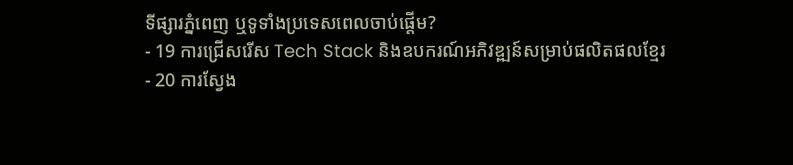ទីផ្សារភ្នំពេញ ឬទូទាំងប្រទេសពេលចាប់ផ្តើម?
- 19 ការជ្រើសរើស Tech Stack និងឧបករណ៍អភិវឌ្ឍន៍សម្រាប់ផលិតផលខ្មែរ
- 20 ការស្វែង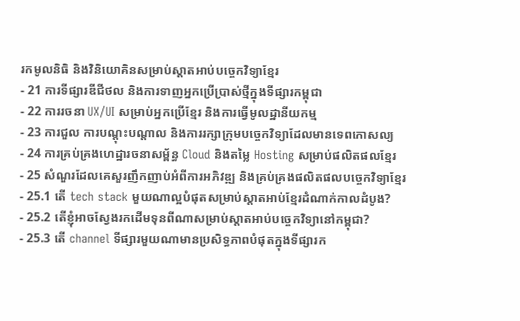រកមូលនិធិ និងវិនិយោគិនសម្រាប់ស្តាតអាប់បច្ចេកវិទ្យាខ្មែរ
- 21 ការទីផ្សារឌីជីថល និងការទាញអ្នកប្រើប្រាស់ថ្មីក្នុងទីផ្សារកម្ពុជា
- 22 ការរចនា UX/UI សម្រាប់អ្នកប្រើខ្មែរ និងការធ្វើមូលដ្ឋានីយកម្ម
- 23 ការជួល ការបណ្តុះបណ្តាល និងការរក្សាក្រុមបច្ចេកវិទ្យាដែលមានទេពកោសល្យ
- 24 ការគ្រប់គ្រងហេដ្ឋារចនាសម្ព័ន្ធ Cloud និងតម្លៃ Hosting សម្រាប់ផលិតផលខ្មែរ
- 25 សំណួរដែលគេសួរញឹកញាប់អំពីការអភិវឌ្ឍ និងគ្រប់គ្រងផលិតផលបច្ចេកវិទ្យាខ្មែរ
- 25.1 តើ tech stack មួយណាល្អបំផុតសម្រាប់ស្តាតអាប់ខ្មែរដំណាក់កាលដំបូង?
- 25.2 តើខ្ញុំអាចស្វែងរកដើមទុនពីណាសម្រាប់ស្តាតអាប់បច្ចេកវិទ្យានៅកម្ពុជា?
- 25.3 តើ channel ទីផ្សារមួយណាមានប្រសិទ្ធភាពបំផុតក្នុងទីផ្សារក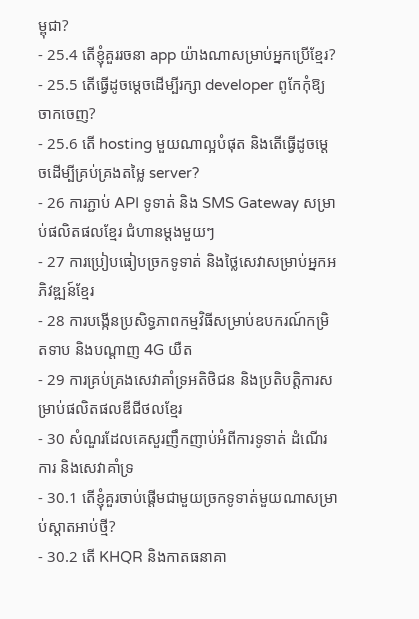ម្ពុជា?
- 25.4 តើខ្ញុំគួររចនា app យ៉ាងណាសម្រាប់អ្នកប្រើខ្មែរ?
- 25.5 តើធ្វើដូចម្តេចដើម្បីរក្សា developer ពូកែកុំឱ្យចាកចេញ?
- 25.6 តើ hosting មួយណាល្អបំផុត និងតើធ្វើដូចម្តេចដើម្បីគ្រប់គ្រងតម្លៃ server?
- 26 ការភ្ជាប់ API ទូទាត់ និង SMS Gateway សម្រាប់ផលិតផលខ្មែរ ជំហានម្តងមួយៗ
- 27 ការប្រៀបធៀបច្រកទូទាត់ និងថ្លៃសេវាសម្រាប់អ្នកអភិវឌ្ឍន៍ខ្មែរ
- 28 ការបង្កើនប្រសិទ្ធភាពកម្មវិធីសម្រាប់ឧបករណ៍កម្រិតទាប និងបណ្តាញ 4G យឺត
- 29 ការគ្រប់គ្រងសេវាគាំទ្រអតិថិជន និងប្រតិបត្តិការសម្រាប់ផលិតផលឌីជីថលខ្មែរ
- 30 សំណួរដែលគេសួរញឹកញាប់អំពីការទូទាត់ ដំណើរការ និងសេវាគាំទ្រ
- 30.1 តើខ្ញុំគួរចាប់ផ្តើមជាមួយច្រកទូទាត់មួយណាសម្រាប់ស្តាតអាប់ថ្មី?
- 30.2 តើ KHQR និងកាតធនាគា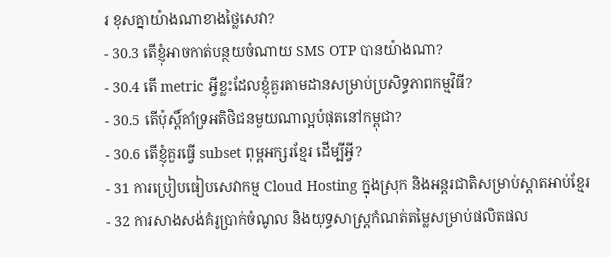រ ខុសគ្នាយ៉ាងណាខាងថ្លៃសេវា?
- 30.3 តើខ្ញុំអាចកាត់បន្ថយចំណាយ SMS OTP បានយ៉ាងណា?
- 30.4 តើ metric អ្វីខ្លះដែលខ្ញុំគួរតាមដានសម្រាប់ប្រសិទ្ធភាពកម្មវិធី?
- 30.5 តើប៉ុស្តិ៍គាំទ្រអតិថិជនមួយណាល្អបំផុតនៅកម្ពុជា?
- 30.6 តើខ្ញុំគួរធ្វើ subset ពុម្ពអក្សរខ្មែរ ដើម្បីអ្វី?
- 31 ការប្រៀបធៀបសេវាកម្ម Cloud Hosting ក្នុងស្រុក និងអន្តរជាតិសម្រាប់ស្តាតអាប់ខ្មែរ
- 32 ការសាងសង់គំរូប្រាក់ចំណូល និងយុទ្ធសាស្ត្រកំណត់តម្លៃសម្រាប់ផលិតផល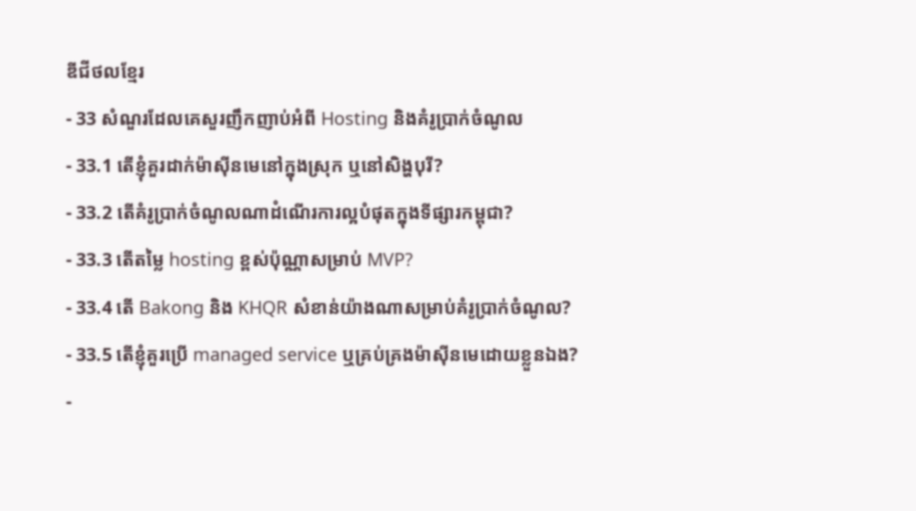ឌីជីថលខ្មែរ
- 33 សំណួរដែលគេសួរញឹកញាប់អំពី Hosting និងគំរូប្រាក់ចំណូល
- 33.1 តើខ្ញុំគួរដាក់ម៉ាស៊ីនមេនៅក្នុងស្រុក ឬនៅសិង្ហបុរី?
- 33.2 តើគំរូប្រាក់ចំណូលណាដំណើរការល្អបំផុតក្នុងទីផ្សារកម្ពុជា?
- 33.3 តើតម្លៃ hosting ខ្ពស់ប៉ុណ្ណាសម្រាប់ MVP?
- 33.4 តើ Bakong និង KHQR សំខាន់យ៉ាងណាសម្រាប់គំរូប្រាក់ចំណូល?
- 33.5 តើខ្ញុំគួរប្រើ managed service ឬគ្រប់គ្រងម៉ាស៊ីនមេដោយខ្លួនឯង?
-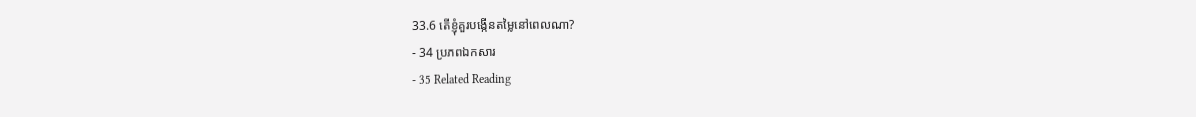33.6 តើខ្ញុំគួរបង្កើនតម្លៃនៅពេលណា?
- 34 ប្រភពឯកសារ
- 35 Related Reading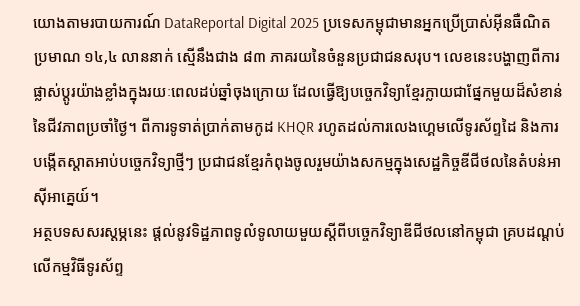យោងតាមរបាយការណ៍ DataReportal Digital 2025 ប្រទេសកម្ពុជាមានអ្នកប្រើប្រាស់អ៊ីនធឺណិតប្រមាណ ១៤,៤ លាននាក់ ស្មើនឹងជាង ៨៣ ភាគរយនៃចំនួនប្រជាជនសរុប។ លេខនេះបង្ហាញពីការផ្លាស់ប្តូរយ៉ាងខ្លាំងក្នុងរយៈពេលដប់ឆ្នាំចុងក្រោយ ដែលធ្វើឱ្យបច្ចេកវិទ្យាខ្មែរក្លាយជាផ្នែកមួយដ៏សំខាន់នៃជីវភាពប្រចាំថ្ងៃ។ ពីការទូទាត់ប្រាក់តាមកូដ KHQR រហូតដល់ការលេងហ្គេមលើទូរស័ព្ទដៃ និងការបង្កើតស្តាតអាប់បច្ចេកវិទ្យាថ្មីៗ ប្រជាជនខ្មែរកំពុងចូលរួមយ៉ាងសកម្មក្នុងសេដ្ឋកិច្ចឌីជីថលនៃតំបន់អាស៊ីអាគ្នេយ៍។
អត្ថបទសសរស្តម្ភនេះ ផ្តល់នូវទិដ្ឋភាពទូលំទូលាយមួយស្តីពីបច្ចេកវិទ្យាឌីជីថលនៅកម្ពុជា គ្របដណ្តប់លើកម្មវិធីទូរស័ព្ទ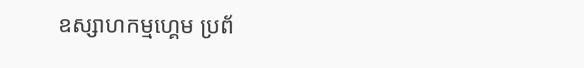ឧស្សាហកម្មហ្គេម ប្រព័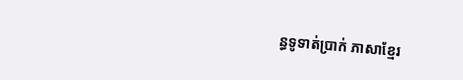ន្ធទូទាត់ប្រាក់ ភាសាខ្មែរ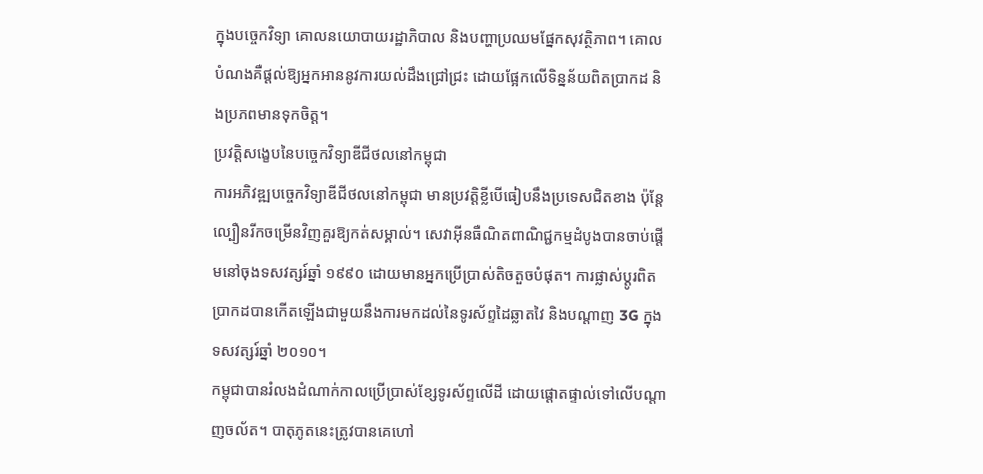ក្នុងបច្ចេកវិទ្យា គោលនយោបាយរដ្ឋាភិបាល និងបញ្ហាប្រឈមផ្នែកសុវត្ថិភាព។ គោលបំណងគឺផ្តល់ឱ្យអ្នកអាននូវការយល់ដឹងជ្រៅជ្រះ ដោយផ្អែកលើទិន្នន័យពិតប្រាកដ និងប្រភពមានទុកចិត្ត។
ប្រវត្តិសង្ខេបនៃបច្ចេកវិទ្យាឌីជីថលនៅកម្ពុជា
ការអភិវឌ្ឍបច្ចេកវិទ្យាឌីជីថលនៅកម្ពុជា មានប្រវត្តិខ្លីបើធៀបនឹងប្រទេសជិតខាង ប៉ុន្តែល្បឿនរីកចម្រើនវិញគួរឱ្យកត់សម្គាល់។ សេវាអ៊ីនធឺណិតពាណិជ្ជកម្មដំបូងបានចាប់ផ្តើមនៅចុងទសវត្សរ៍ឆ្នាំ ១៩៩០ ដោយមានអ្នកប្រើប្រាស់តិចតួចបំផុត។ ការផ្លាស់ប្តូរពិតប្រាកដបានកើតឡើងជាមួយនឹងការមកដល់នៃទូរស័ព្ទដៃឆ្លាតវៃ និងបណ្តាញ 3G ក្នុងទសវត្សរ៍ឆ្នាំ ២០១០។
កម្ពុជាបានរំលងដំណាក់កាលប្រើប្រាស់ខ្សែទូរស័ព្ទលើដី ដោយផ្តោតផ្ទាល់ទៅលើបណ្តាញចល័ត។ បាតុភូតនេះត្រូវបានគេហៅ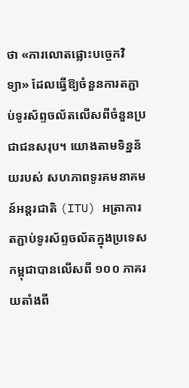ថា «ការលោតផ្លោះបច្ចេកវិទ្យា» ដែលធ្វើឱ្យចំនួនការតភ្ជាប់ទូរស័ព្ទចល័តលើសពីចំនួនប្រជាជនសរុប។ យោងតាមទិន្នន័យរបស់ សហភាពទូរគមនាគមន៍អន្តរជាតិ (ITU) អត្រាការតភ្ជាប់ទូរស័ព្ទចល័តក្នុងប្រទេសកម្ពុជាបានលើសពី ១០០ ភាគរយតាំងពី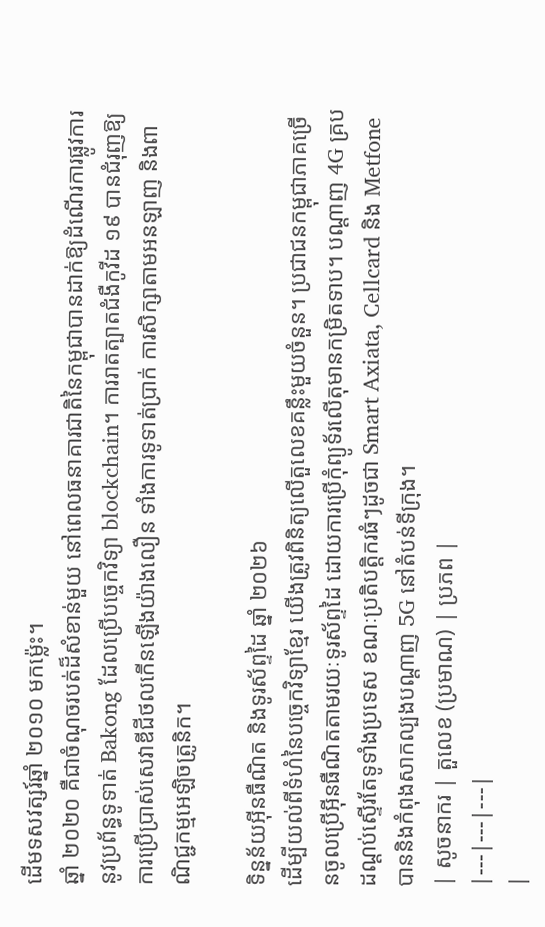ដើមទសវត្សរ៍ឆ្នាំ ២០១០ មកម្ល៉េះ។
ឆ្នាំ ២០២០ គឺជាចំណុចរបត់ដ៏សំខាន់មួយ នៅពេលធនាគារជាតិនៃកម្ពុជាបានដាក់ឱ្យដំណើរការផ្លូវការនូវប្រព័ន្ធទូទាត់ Bakong ដែលប្រើបច្ចេកវិទ្យា blockchain។ ការរាតត្បាតជំងឺកូវីដ ១៩ បានជំរុញឱ្យការប្រើប្រាស់សេវាឌីជីថលកើនឡើងយ៉ាងលឿន ទាំងការទូទាត់ប្រាក់ ការសិក្សាតាមអនឡាញ និងពាណិជ្ជកម្មអេឡិចត្រូនិក។

ទិន្នន័យអ៊ីនធឺណិត និងទូរស័ព្ទដៃ ឆ្នាំ ២០២៦
ដើម្បីយល់ពីទំហំនៃបច្ចេកវិទ្យាខ្មែរ យើងត្រូវពិនិត្យលើតួលេខគន្លឹះមួយចំនួន។ ប្រជាជនកម្ពុជាភាគច្រើនចូលប្រើអ៊ីនធឺណិតតាមរយៈទូរស័ព្ទដៃ ដោយការប្រើកុំព្យូទ័រលើតុមានកម្រិតទាប។ បណ្តាញ 4G គ្របដណ្តប់ស្ទើរតែទូទាំងប្រទេស ខណៈប្រតិបត្តិករធំៗដូចជា Smart Axiata, Cellcard និង Metfone បាននិងកំពុងសាកល្បងបណ្តាញ 5G នៅតំបន់ទីក្រុង។
| សូចនាករ | តួលេខ (ប្រមាណ) | ប្រភព |
|---|---|---|
|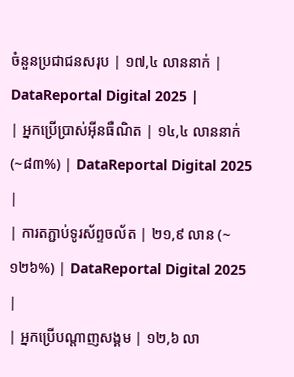ចំនួនប្រជាជនសរុប | ១៧,៤ លាននាក់ | DataReportal Digital 2025 |
| អ្នកប្រើប្រាស់អ៊ីនធឺណិត | ១៤,៤ លាននាក់ (~៨៣%) | DataReportal Digital 2025 |
| ការតភ្ជាប់ទូរស័ព្ទចល័ត | ២១,៩ លាន (~១២៦%) | DataReportal Digital 2025 |
| អ្នកប្រើបណ្តាញសង្គម | ១២,៦ លា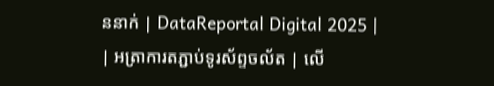ននាក់ | DataReportal Digital 2025 |
| អត្រាការតភ្ជាប់ទូរស័ព្ទចល័ត | លើ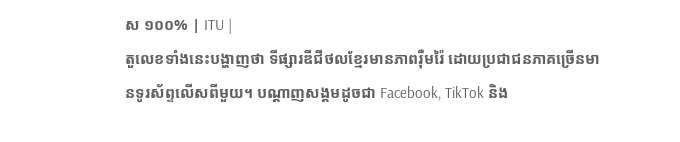ស ១០០% | ITU |
តួលេខទាំងនេះបង្ហាញថា ទីផ្សារឌីជីថលខ្មែរមានភាពរ៉ឺមរ៉ៃ ដោយប្រជាជនភាគច្រើនមានទូរស័ព្ទលើសពីមួយ។ បណ្តាញសង្គមដូចជា Facebook, TikTok និង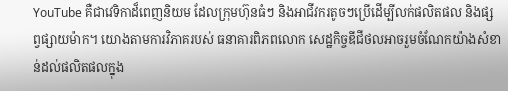YouTube គឺជាវេទិកាដ៏ពេញនិយម ដែលក្រុមហ៊ុនធំៗ និងអាជីវករតូចៗប្រើដើម្បីលក់ផលិតផល និងផ្សព្វផ្សាយម៉ាក។ យោងតាមការវិភាគរបស់ ធនាគារពិភពលោក សេដ្ឋកិច្ចឌីជីថលអាចរួមចំណែកយ៉ាងសំខាន់ដល់ផលិតផលក្នុង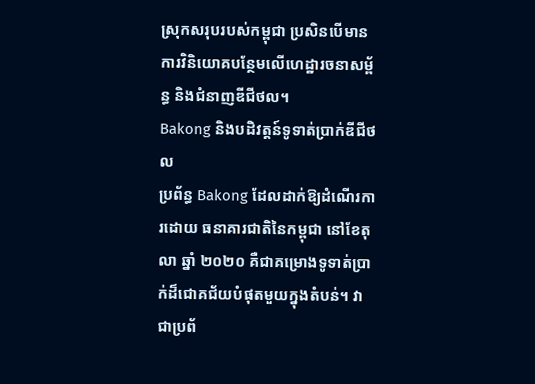ស្រុកសរុបរបស់កម្ពុជា ប្រសិនបើមានការវិនិយោគបន្ថែមលើហេដ្ឋារចនាសម្ព័ន្ធ និងជំនាញឌីជីថល។
Bakong និងបដិវត្តន៍ទូទាត់ប្រាក់ឌីជីថល
ប្រព័ន្ធ Bakong ដែលដាក់ឱ្យដំណើរការដោយ ធនាគារជាតិនៃកម្ពុជា នៅខែតុលា ឆ្នាំ ២០២០ គឺជាគម្រោងទូទាត់ប្រាក់ដ៏ជោគជ័យបំផុតមួយក្នុងតំបន់។ វាជាប្រព័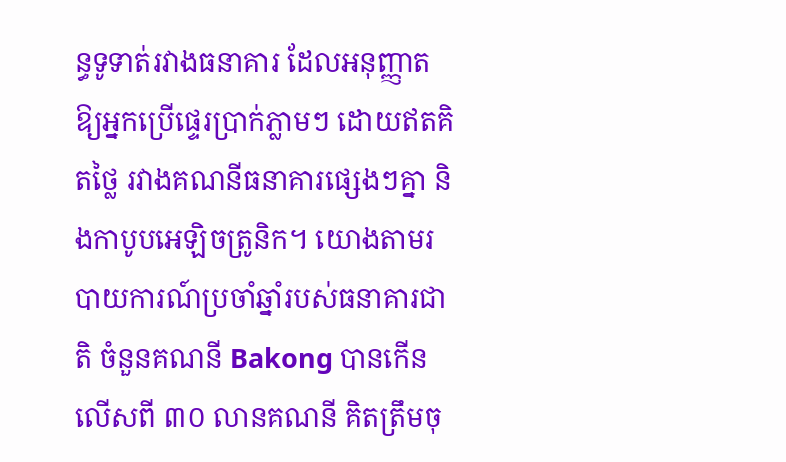ន្ធទូទាត់រវាងធនាគារ ដែលអនុញ្ញាតឱ្យអ្នកប្រើផ្ទេរប្រាក់ភ្លាមៗ ដោយឥតគិតថ្លៃ រវាងគណនីធនាគារផ្សេងៗគ្នា និងកាបូបអេឡិចត្រូនិក។ យោងតាមរបាយការណ៍ប្រចាំឆ្នាំរបស់ធនាគារជាតិ ចំនួនគណនី Bakong បានកើនលើសពី ៣០ លានគណនី គិតត្រឹមចុ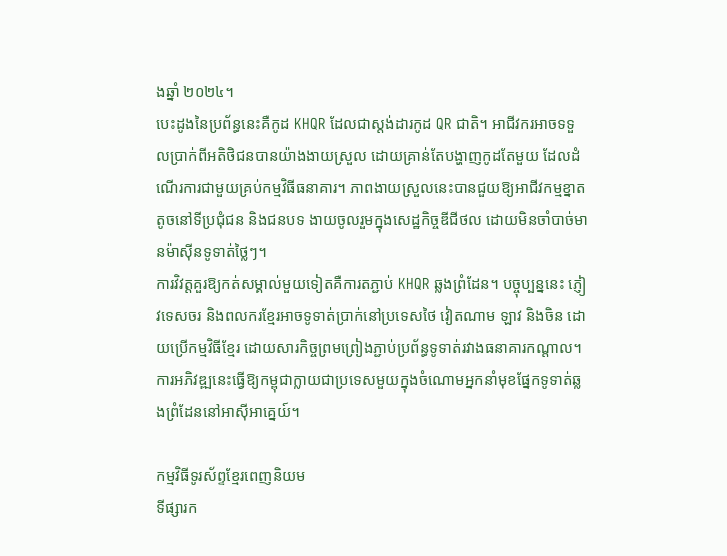ងឆ្នាំ ២០២៤។
បេះដូងនៃប្រព័ន្ធនេះគឺកូដ KHQR ដែលជាស្តង់ដារកូដ QR ជាតិ។ អាជីវករអាចទទួលប្រាក់ពីអតិថិជនបានយ៉ាងងាយស្រួល ដោយគ្រាន់តែបង្ហាញកូដតែមួយ ដែលដំណើរការជាមួយគ្រប់កម្មវិធីធនាគារ។ ភាពងាយស្រួលនេះបានជួយឱ្យអាជីវកម្មខ្នាតតូចនៅទីប្រជុំជន និងជនបទ ងាយចូលរួមក្នុងសេដ្ឋកិច្ចឌីជីថល ដោយមិនចាំបាច់មានម៉ាស៊ីនទូទាត់ថ្លៃៗ។
ការវិវត្តគួរឱ្យកត់សម្គាល់មួយទៀតគឺការតភ្ជាប់ KHQR ឆ្លងព្រំដែន។ បច្ចុប្បន្ននេះ ភ្ញៀវទេសចរ និងពលករខ្មែរអាចទូទាត់ប្រាក់នៅប្រទេសថៃ វៀតណាម ឡាវ និងចិន ដោយប្រើកម្មវិធីខ្មែរ ដោយសារកិច្ចព្រមព្រៀងភ្ជាប់ប្រព័ន្ធទូទាត់រវាងធនាគារកណ្តាល។ ការអភិវឌ្ឍនេះធ្វើឱ្យកម្ពុជាក្លាយជាប្រទេសមួយក្នុងចំណោមអ្នកនាំមុខផ្នែកទូទាត់ឆ្លងព្រំដែននៅអាស៊ីអាគ្នេយ៍។

កម្មវិធីទូរស័ព្ទខ្មែរពេញនិយម
ទីផ្សារក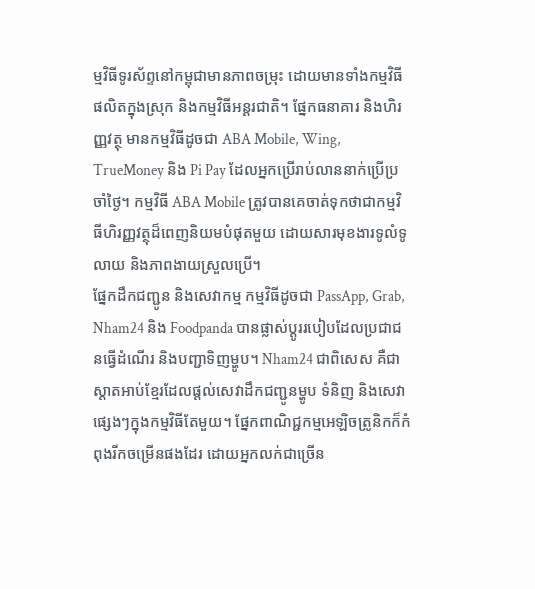ម្មវិធីទូរស័ព្ទនៅកម្ពុជាមានភាពចម្រុះ ដោយមានទាំងកម្មវិធីផលិតក្នុងស្រុក និងកម្មវិធីអន្តរជាតិ។ ផ្នែកធនាគារ និងហិរញ្ញវត្ថុ មានកម្មវិធីដូចជា ABA Mobile, Wing, TrueMoney និង Pi Pay ដែលអ្នកប្រើរាប់លាននាក់ប្រើប្រចាំថ្ងៃ។ កម្មវិធី ABA Mobile ត្រូវបានគេចាត់ទុកថាជាកម្មវិធីហិរញ្ញវត្ថុដ៏ពេញនិយមបំផុតមួយ ដោយសារមុខងារទូលំទូលាយ និងភាពងាយស្រួលប្រើ។
ផ្នែកដឹកជញ្ជូន និងសេវាកម្ម កម្មវិធីដូចជា PassApp, Grab, Nham24 និង Foodpanda បានផ្លាស់ប្តូររបៀបដែលប្រជាជនធ្វើដំណើរ និងបញ្ជាទិញម្ហូប។ Nham24 ជាពិសេស គឺជាស្តាតអាប់ខ្មែរដែលផ្តល់សេវាដឹកជញ្ជូនម្ហូប ទំនិញ និងសេវាផ្សេងៗក្នុងកម្មវិធីតែមួយ។ ផ្នែកពាណិជ្ជកម្មអេឡិចត្រូនិកក៏កំពុងរីកចម្រើនផងដែរ ដោយអ្នកលក់ជាច្រើន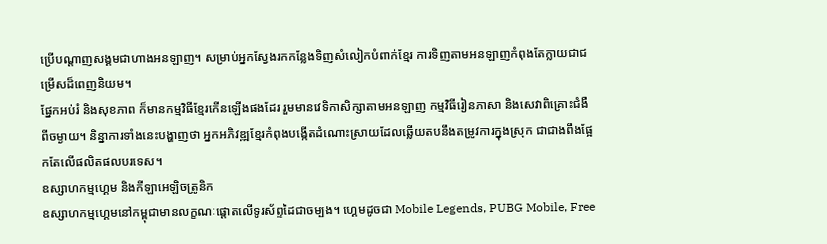ប្រើបណ្តាញសង្គមជាហាងអនឡាញ។ សម្រាប់អ្នកស្វែងរកកន្លែងទិញសំលៀកបំពាក់ខ្មែរ ការទិញតាមអនឡាញកំពុងតែក្លាយជាជម្រើសដ៏ពេញនិយម។
ផ្នែកអប់រំ និងសុខភាព ក៏មានកម្មវិធីខ្មែរកើនឡើងផងដែរ រួមមានវេទិកាសិក្សាតាមអនឡាញ កម្មវិធីរៀនភាសា និងសេវាពិគ្រោះជំងឺពីចម្ងាយ។ និន្នាការទាំងនេះបង្ហាញថា អ្នកអភិវឌ្ឍខ្មែរកំពុងបង្កើតដំណោះស្រាយដែលឆ្លើយតបនឹងតម្រូវការក្នុងស្រុក ជាជាងពឹងផ្អែកតែលើផលិតផលបរទេស។
ឧស្សាហកម្មហ្គេម និងកីឡាអេឡិចត្រូនិក
ឧស្សាហកម្មហ្គេមនៅកម្ពុជាមានលក្ខណៈផ្តោតលើទូរស័ព្ទដៃជាចម្បង។ ហ្គេមដូចជា Mobile Legends, PUBG Mobile, Free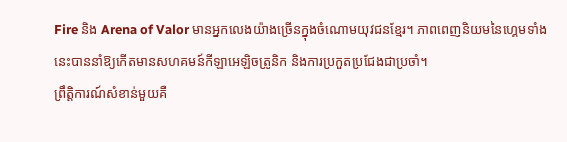Fire និង Arena of Valor មានអ្នកលេងយ៉ាងច្រើនក្នុងចំណោមយុវជនខ្មែរ។ ភាពពេញនិយមនៃហ្គេមទាំងនេះបាននាំឱ្យកើតមានសហគមន៍កីឡាអេឡិចត្រូនិក និងការប្រកួតប្រជែងជាប្រចាំ។
ព្រឹត្តិការណ៍សំខាន់មួយគឺ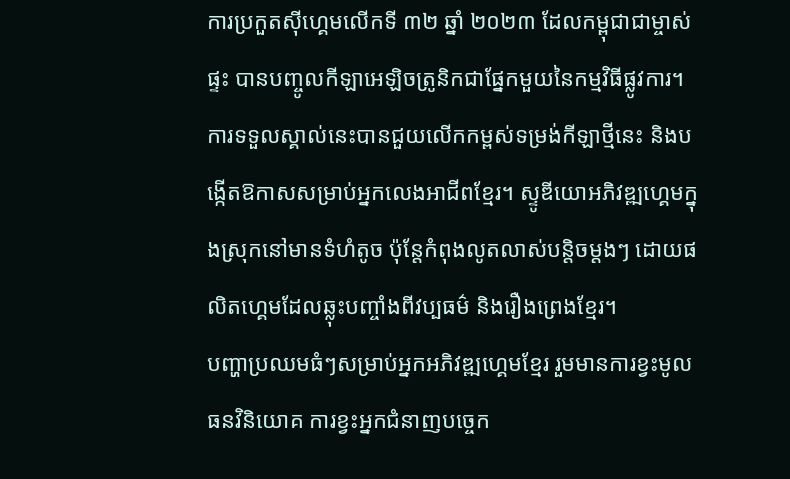ការប្រកួតស៊ីហ្គេមលើកទី ៣២ ឆ្នាំ ២០២៣ ដែលកម្ពុជាជាម្ចាស់ផ្ទះ បានបញ្ចូលកីឡាអេឡិចត្រូនិកជាផ្នែកមួយនៃកម្មវិធីផ្លូវការ។ ការទទួលស្គាល់នេះបានជួយលើកកម្ពស់ទម្រង់កីឡាថ្មីនេះ និងបង្កើតឱកាសសម្រាប់អ្នកលេងអាជីពខ្មែរ។ ស្ទូឌីយោអភិវឌ្ឍហ្គេមក្នុងស្រុកនៅមានទំហំតូច ប៉ុន្តែកំពុងលូតលាស់បន្តិចម្តងៗ ដោយផលិតហ្គេមដែលឆ្លុះបញ្ចាំងពីវប្បធម៌ និងរឿងព្រេងខ្មែរ។
បញ្ហាប្រឈមធំៗសម្រាប់អ្នកអភិវឌ្ឍហ្គេមខ្មែរ រួមមានការខ្វះមូលធនវិនិយោគ ការខ្វះអ្នកជំនាញបច្ចេក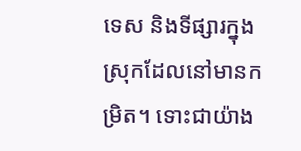ទេស និងទីផ្សារក្នុងស្រុកដែលនៅមានកម្រិត។ ទោះជាយ៉ាង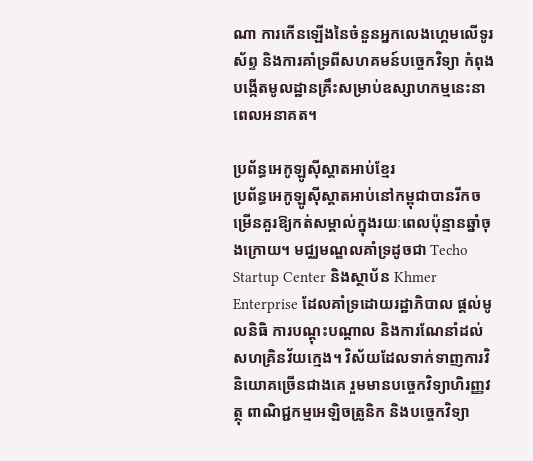ណា ការកើនឡើងនៃចំនួនអ្នកលេងហ្គេមលើទូរស័ព្ទ និងការគាំទ្រពីសហគមន៍បច្ចេកវិទ្យា កំពុងបង្កើតមូលដ្ឋានគ្រឹះសម្រាប់ឧស្សាហកម្មនេះនាពេលអនាគត។

ប្រព័ន្ធអេកូឡូស៊ីស្តាតអាប់ខ្មែរ
ប្រព័ន្ធអេកូឡូស៊ីស្តាតអាប់នៅកម្ពុជាបានរីកចម្រើនគួរឱ្យកត់សម្គាល់ក្នុងរយៈពេលប៉ុន្មានឆ្នាំចុងក្រោយ។ មជ្ឈមណ្ឌលគាំទ្រដូចជា Techo Startup Center និងស្ថាប័ន Khmer Enterprise ដែលគាំទ្រដោយរដ្ឋាភិបាល ផ្តល់មូលនិធិ ការបណ្តុះបណ្តាល និងការណែនាំដល់សហគ្រិនវ័យក្មេង។ វិស័យដែលទាក់ទាញការវិនិយោគច្រើនជាងគេ រួមមានបច្ចេកវិទ្យាហិរញ្ញវត្ថុ ពាណិជ្ជកម្មអេឡិចត្រូនិក និងបច្ចេកវិទ្យា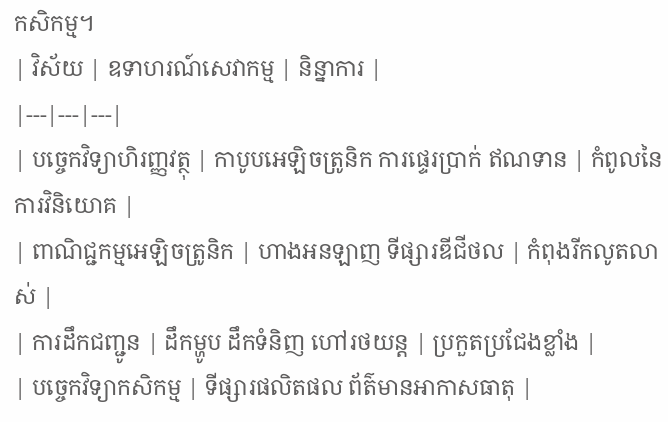កសិកម្ម។
| វិស័យ | ឧទាហរណ៍សេវាកម្ម | និន្នាការ |
|---|---|---|
| បច្ចេកវិទ្យាហិរញ្ញវត្ថុ | កាបូបអេឡិចត្រូនិក ការផ្ទេរប្រាក់ ឥណទាន | កំពូលនៃការវិនិយោគ |
| ពាណិជ្ជកម្មអេឡិចត្រូនិក | ហាងអនឡាញ ទីផ្សារឌីជីថល | កំពុងរីកលូតលាស់ |
| ការដឹកជញ្ជូន | ដឹកម្ហូប ដឹកទំនិញ ហៅរថយន្ត | ប្រកួតប្រជែងខ្លាំង |
| បច្ចេកវិទ្យាកសិកម្ម | ទីផ្សារផលិតផល ព័ត៌មានអាកាសធាតុ |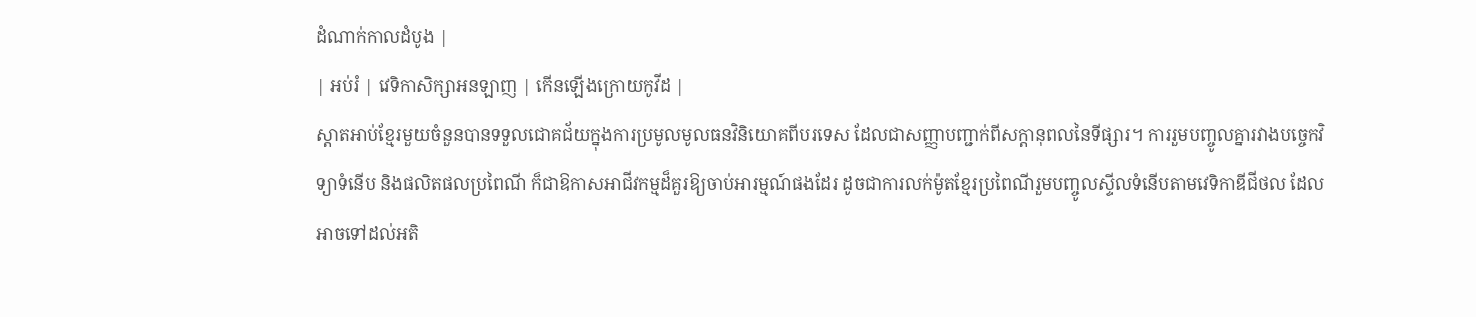ដំណាក់កាលដំបូង |
| អប់រំ | វេទិកាសិក្សាអនឡាញ | កើនឡើងក្រោយកូវីដ |
ស្តាតអាប់ខ្មែរមួយចំនួនបានទទួលជោគជ័យក្នុងការប្រមូលមូលធនវិនិយោគពីបរទេស ដែលជាសញ្ញាបញ្ជាក់ពីសក្តានុពលនៃទីផ្សារ។ ការរួមបញ្ចូលគ្នារវាងបច្ចេកវិទ្យាទំនើប និងផលិតផលប្រពៃណី ក៏ជាឱកាសអាជីវកម្មដ៏គួរឱ្យចាប់អារម្មណ៍ផងដែរ ដូចជាការលក់ម៉ូតខ្មែរប្រពៃណីរួមបញ្ចូលស្ទីលទំនើបតាមវេទិកាឌីជីថល ដែលអាចទៅដល់អតិ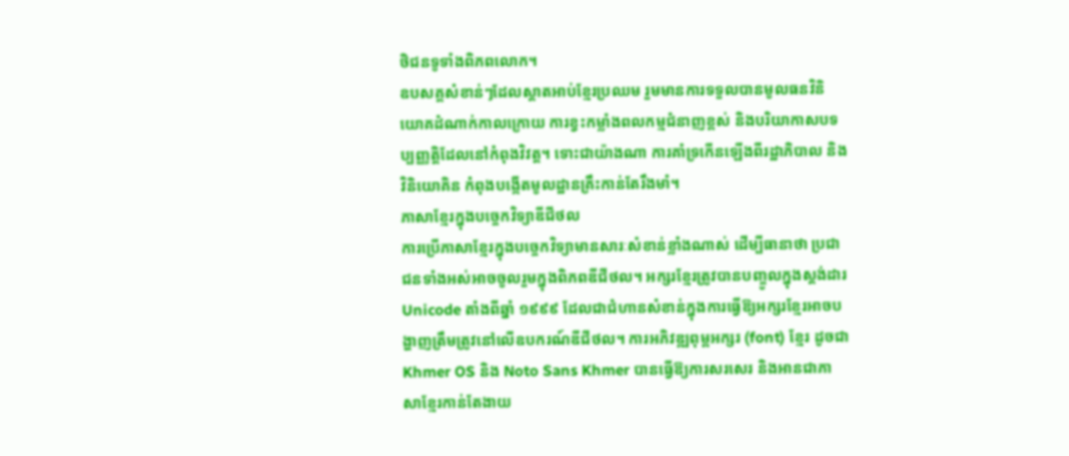ថិជនទូទាំងពិភពលោក។
ឧបសគ្គសំខាន់ៗដែលស្តាតអាប់ខ្មែរប្រឈម រួមមានការទទួលបានមូលធនវិនិយោគដំណាក់កាលក្រោយ ការខ្វះកម្លាំងពលកម្មជំនាញខ្ពស់ និងបរិយាកាសបទប្បញ្ញត្តិដែលនៅកំពុងវិវត្ត។ ទោះជាយ៉ាងណា ការគាំទ្រកើនឡើងពីរដ្ឋាភិបាល និងវិនិយោគិន កំពុងបង្កើតមូលដ្ឋានគ្រឹះកាន់តែរឹងមាំ។
ភាសាខ្មែរក្នុងបច្ចេកវិទ្យាឌីជីថល
ការប្រើភាសាខ្មែរក្នុងបច្ចេកវិទ្យាមានសារៈសំខាន់ខ្លាំងណាស់ ដើម្បីធានាថា ប្រជាជនទាំងអស់អាចចូលរួមក្នុងពិភពឌីជីថល។ អក្សរខ្មែរត្រូវបានបញ្ចូលក្នុងស្តង់ដារ Unicode តាំងពីឆ្នាំ ១៩៩៩ ដែលជាជំហានសំខាន់ក្នុងការធ្វើឱ្យអក្សរខ្មែរអាចបង្ហាញត្រឹមត្រូវនៅលើឧបករណ៍ឌីជីថល។ ការអភិវឌ្ឍពុម្ពអក្សរ (font) ខ្មែរ ដូចជា Khmer OS និង Noto Sans Khmer បានធ្វើឱ្យការសរសេរ និងអានជាភាសាខ្មែរកាន់តែងាយ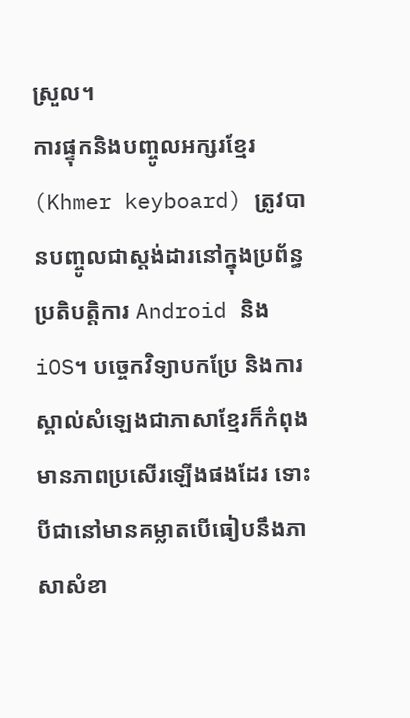ស្រួល។
ការផ្ទុកនិងបញ្ចូលអក្សរខ្មែរ (Khmer keyboard) ត្រូវបានបញ្ចូលជាស្តង់ដារនៅក្នុងប្រព័ន្ធប្រតិបត្តិការ Android និង iOS។ បច្ចេកវិទ្យាបកប្រែ និងការស្គាល់សំឡេងជាភាសាខ្មែរក៏កំពុងមានភាពប្រសើរឡើងផងដែរ ទោះបីជានៅមានគម្លាតបើធៀបនឹងភាសាសំខា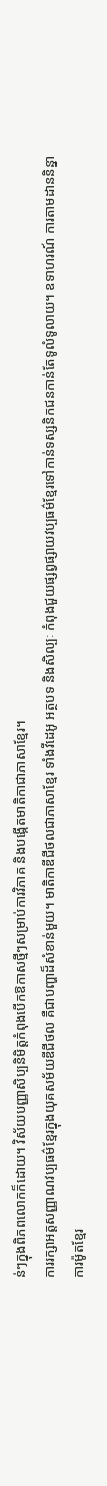ន់ៗក្នុងពិភពលោកក៏ដោយ។ វិស័យបញ្ញាសិប្បនិមិត្តកំពុងបើកឱកាសថ្មីៗសម្រាប់ការវិភាគ និងបង្កើតមាតិកាជាភាសាខ្មែរ។
ការរក្សាអត្តសញ្ញាណវប្បធម៌ខ្មែរក្នុងយុគសម័យឌីជីថល គឺជាបញ្ហាដ៏សំខាន់មួយ។ មាតិកាឌីជីថលជាភាសាខ្មែរ ទាំងវីដេអូ អត្ថបទ និងសិល្បៈ កំពុងជួយផ្សព្វផ្សាយវប្បធម៌ខ្មែរទៅកាន់ទស្សនិកជនកាន់តែទូលំទូលាយ។ ឧទាហរណ៍ ការតាមដាននិន្នាការម៉ូតខ្មែរ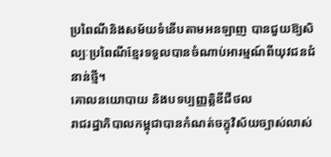ប្រពៃណីនិងសម័យទំនើបតាមអនឡាញ បានជួយឱ្យសិល្បៈប្រពៃណីខ្មែរទទួលបានចំណាប់អារម្មណ៍ពីយុវជនជំនាន់ថ្មី។
គោលនយោបាយ និងបទប្បញ្ញត្តិឌីជីថល
រាជរដ្ឋាភិបាលកម្ពុជាបានកំណត់ចក្ខុវិស័យច្បាស់លាស់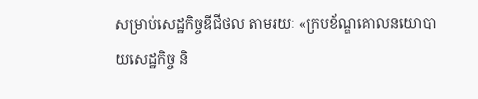សម្រាប់សេដ្ឋកិច្ចឌីជីថល តាមរយៈ «ក្របខ័ណ្ឌគោលនយោបាយសេដ្ឋកិច្ច និ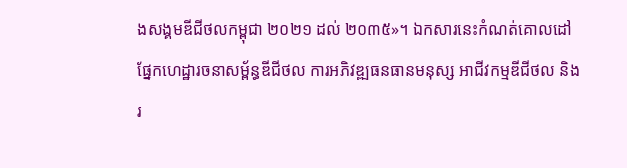ងសង្គមឌីជីថលកម្ពុជា ២០២១ ដល់ ២០៣៥»។ ឯកសារនេះកំណត់គោលដៅផ្នែកហេដ្ឋារចនាសម្ព័ន្ធឌីជីថល ការអភិវឌ្ឍធនធានមនុស្ស អាជីវកម្មឌីជីថល និងរ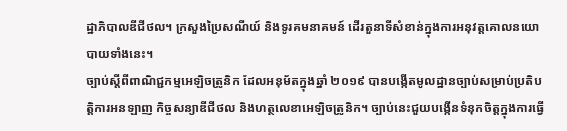ដ្ឋាភិបាលឌីជីថល។ ក្រសួងប្រៃសណីយ៍ និងទូរគមនាគមន៍ ដើរតួនាទីសំខាន់ក្នុងការអនុវត្តគោលនយោបាយទាំងនេះ។
ច្បាប់ស្តីពីពាណិជ្ជកម្មអេឡិចត្រូនិក ដែលអនុម័តក្នុងឆ្នាំ ២០១៩ បានបង្កើតមូលដ្ឋានច្បាប់សម្រាប់ប្រតិបត្តិការអនឡាញ កិច្ចសន្យាឌីជីថល និងហត្ថលេខាអេឡិចត្រូនិក។ ច្បាប់នេះជួយបង្កើនទំនុកចិត្តក្នុងការធ្វើ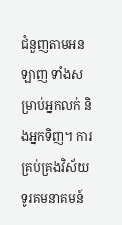ជំនួញតាមអនឡាញ ទាំងសម្រាប់អ្នកលក់ និងអ្នកទិញ។ ការគ្រប់គ្រងវិស័យទូរគមនាគមន៍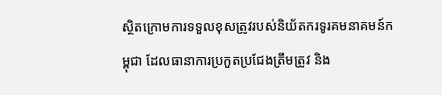ស្ថិតក្រោមការទទួលខុសត្រូវរបស់និយ័តករទូរគមនាគមន៍កម្ពុជា ដែលធានាការប្រកួតប្រជែងត្រឹមត្រូវ និង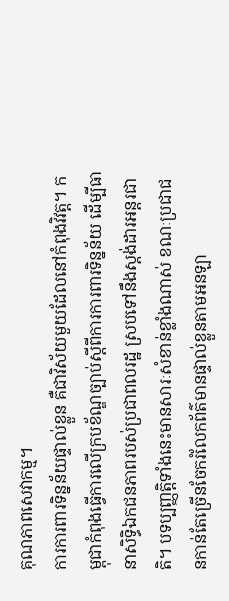គុណភាពសេវាកម្ម។
ការការពារទិន្នន័យផ្ទាល់ខ្លួន គឺជាវិស័យមួយដែលនៅកំពុងវិវត្ត។ កម្ពុជាកំពុងធ្វើការលើក្របខ័ណ្ឌច្បាប់ស្តីពីការការពារទិន្នន័យ ដើម្បីធានាសិទ្ធិឯកជនភាពរបស់ប្រជាពលរដ្ឋ ស្របទៅនឹងស្តង់ដារអន្តរជាតិ។ បទប្បញ្ញត្តិទាំងនេះមានសារៈសំខាន់ខ្លាំងណាស់ ខណៈប្រជាជនកាន់តែច្រើនចែករំលែកព័ត៌មានផ្ទាល់ខ្លួនតាមអនឡា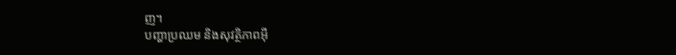ញ។
បញ្ហាប្រឈម និងសុវត្ថិភាពអ៊ី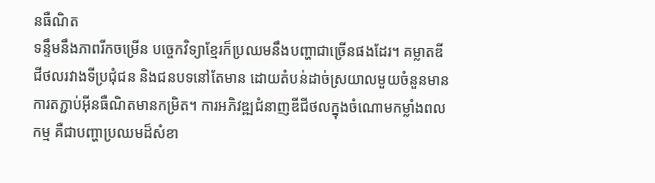នធឺណិត
ទន្ទឹមនឹងភាពរីកចម្រើន បច្ចេកវិទ្យាខ្មែរក៏ប្រឈមនឹងបញ្ហាជាច្រើនផងដែរ។ គម្លាតឌីជីថលរវាងទីប្រជុំជន និងជនបទនៅតែមាន ដោយតំបន់ដាច់ស្រយាលមួយចំនួនមានការតភ្ជាប់អ៊ីនធឺណិតមានកម្រិត។ ការអភិវឌ្ឍជំនាញឌីជីថលក្នុងចំណោមកម្លាំងពលកម្ម គឺជាបញ្ហាប្រឈមដ៏សំខា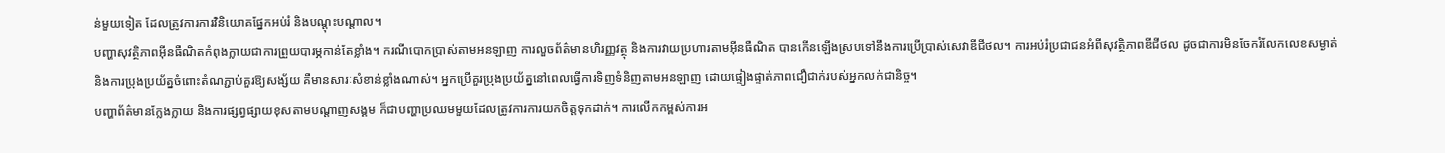ន់មួយទៀត ដែលត្រូវការការវិនិយោគផ្នែកអប់រំ និងបណ្តុះបណ្តាល។
បញ្ហាសុវត្ថិភាពអ៊ីនធឺណិតកំពុងក្លាយជាការព្រួយបារម្ភកាន់តែខ្លាំង។ ករណីបោកប្រាស់តាមអនឡាញ ការលួចព័ត៌មានហិរញ្ញវត្ថុ និងការវាយប្រហារតាមអ៊ីនធឺណិត បានកើនឡើងស្របទៅនឹងការប្រើប្រាស់សេវាឌីជីថល។ ការអប់រំប្រជាជនអំពីសុវត្ថិភាពឌីជីថល ដូចជាការមិនចែករំលែកលេខសម្ងាត់ និងការប្រុងប្រយ័ត្នចំពោះតំណភ្ជាប់គួរឱ្យសង្ស័យ គឺមានសារៈសំខាន់ខ្លាំងណាស់។ អ្នកប្រើគួរប្រុងប្រយ័ត្ននៅពេលធ្វើការទិញទំនិញតាមអនឡាញ ដោយផ្ទៀងផ្ទាត់ភាពជឿជាក់របស់អ្នកលក់ជានិច្ច។
បញ្ហាព័ត៌មានក្លែងក្លាយ និងការផ្សព្វផ្សាយខុសតាមបណ្តាញសង្គម ក៏ជាបញ្ហាប្រឈមមួយដែលត្រូវការការយកចិត្តទុកដាក់។ ការលើកកម្ពស់ការអ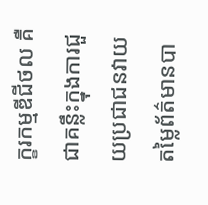ក្ខរកម្មឌីជីថល គឺជាគន្លឹះក្នុងការជួយប្រជាជនវាយតម្លៃព័ត៌មានបា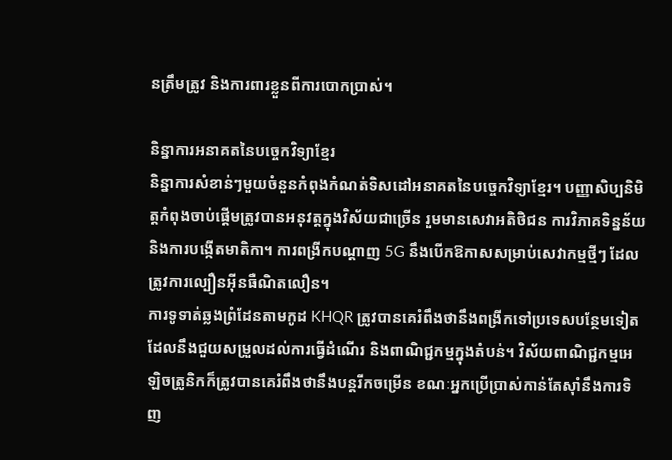នត្រឹមត្រូវ និងការពារខ្លួនពីការបោកប្រាស់។

និន្នាការអនាគតនៃបច្ចេកវិទ្យាខ្មែរ
និន្នាការសំខាន់ៗមួយចំនួនកំពុងកំណត់ទិសដៅអនាគតនៃបច្ចេកវិទ្យាខ្មែរ។ បញ្ញាសិប្បនិមិត្តកំពុងចាប់ផ្តើមត្រូវបានអនុវត្តក្នុងវិស័យជាច្រើន រួមមានសេវាអតិថិជន ការវិភាគទិន្នន័យ និងការបង្កើតមាតិកា។ ការពង្រីកបណ្តាញ 5G នឹងបើកឱកាសសម្រាប់សេវាកម្មថ្មីៗ ដែលត្រូវការល្បឿនអ៊ីនធឺណិតលឿន។
ការទូទាត់ឆ្លងព្រំដែនតាមកូដ KHQR ត្រូវបានគេរំពឹងថានឹងពង្រីកទៅប្រទេសបន្ថែមទៀត ដែលនឹងជួយសម្រួលដល់ការធ្វើដំណើរ និងពាណិជ្ជកម្មក្នុងតំបន់។ វិស័យពាណិជ្ជកម្មអេឡិចត្រូនិកក៏ត្រូវបានគេរំពឹងថានឹងបន្តរីកចម្រើន ខណៈអ្នកប្រើប្រាស់កាន់តែស៊ាំនឹងការទិញ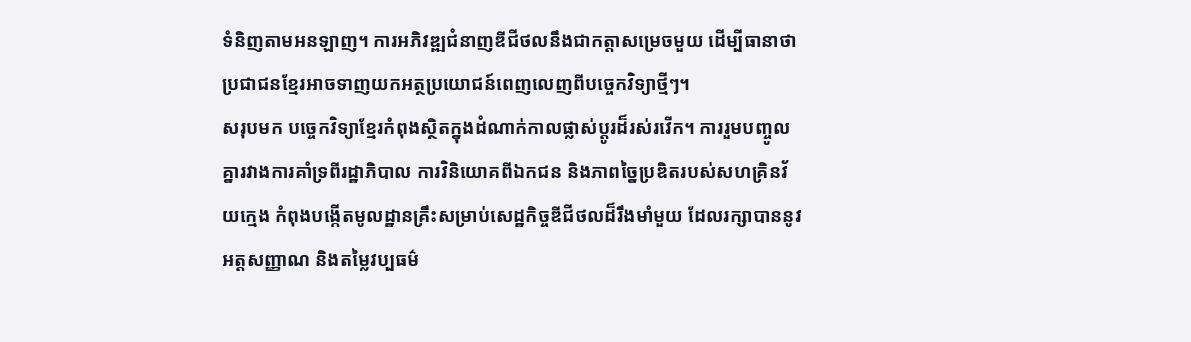ទំនិញតាមអនឡាញ។ ការអភិវឌ្ឍជំនាញឌីជីថលនឹងជាកត្តាសម្រេចមួយ ដើម្បីធានាថា ប្រជាជនខ្មែរអាចទាញយកអត្ថប្រយោជន៍ពេញលេញពីបច្ចេកវិទ្យាថ្មីៗ។
សរុបមក បច្ចេកវិទ្យាខ្មែរកំពុងស្ថិតក្នុងដំណាក់កាលផ្លាស់ប្តូរដ៏រស់រវើក។ ការរួមបញ្ចូលគ្នារវាងការគាំទ្រពីរដ្ឋាភិបាល ការវិនិយោគពីឯកជន និងភាពច្នៃប្រឌិតរបស់សហគ្រិនវ័យក្មេង កំពុងបង្កើតមូលដ្ឋានគ្រឹះសម្រាប់សេដ្ឋកិច្ចឌីជីថលដ៏រឹងមាំមួយ ដែលរក្សាបាននូវអត្តសញ្ញាណ និងតម្លៃវប្បធម៌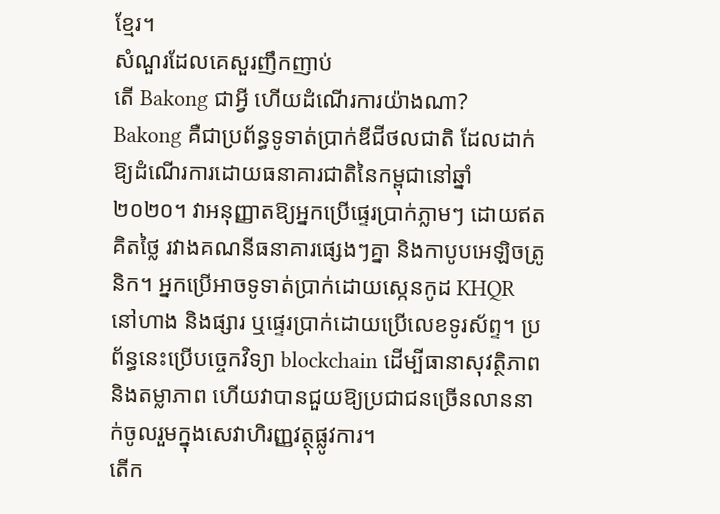ខ្មែរ។
សំណួរដែលគេសួរញឹកញាប់
តើ Bakong ជាអ្វី ហើយដំណើរការយ៉ាងណា?
Bakong គឺជាប្រព័ន្ធទូទាត់ប្រាក់ឌីជីថលជាតិ ដែលដាក់ឱ្យដំណើរការដោយធនាគារជាតិនៃកម្ពុជានៅឆ្នាំ ២០២០។ វាអនុញ្ញាតឱ្យអ្នកប្រើផ្ទេរប្រាក់ភ្លាមៗ ដោយឥតគិតថ្លៃ រវាងគណនីធនាគារផ្សេងៗគ្នា និងកាបូបអេឡិចត្រូនិក។ អ្នកប្រើអាចទូទាត់ប្រាក់ដោយស្កេនកូដ KHQR នៅហាង និងផ្សារ ឬផ្ទេរប្រាក់ដោយប្រើលេខទូរស័ព្ទ។ ប្រព័ន្ធនេះប្រើបច្ចេកវិទ្យា blockchain ដើម្បីធានាសុវត្ថិភាព និងតម្លាភាព ហើយវាបានជួយឱ្យប្រជាជនច្រើនលាននាក់ចូលរួមក្នុងសេវាហិរញ្ញវត្ថុផ្លូវការ។
តើក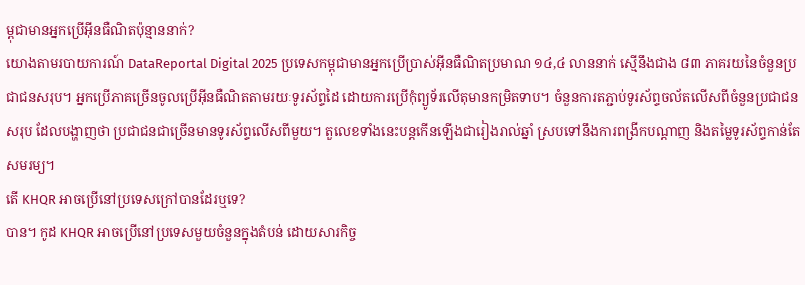ម្ពុជាមានអ្នកប្រើអ៊ីនធឺណិតប៉ុន្មាននាក់?
យោងតាមរបាយការណ៍ DataReportal Digital 2025 ប្រទេសកម្ពុជាមានអ្នកប្រើប្រាស់អ៊ីនធឺណិតប្រមាណ ១៤,៤ លាននាក់ ស្មើនឹងជាង ៨៣ ភាគរយនៃចំនួនប្រជាជនសរុប។ អ្នកប្រើភាគច្រើនចូលប្រើអ៊ីនធឺណិតតាមរយៈទូរស័ព្ទដៃ ដោយការប្រើកុំព្យូទ័រលើតុមានកម្រិតទាប។ ចំនួនការតភ្ជាប់ទូរស័ព្ទចល័តលើសពីចំនួនប្រជាជនសរុប ដែលបង្ហាញថា ប្រជាជនជាច្រើនមានទូរស័ព្ទលើសពីមួយ។ តួលេខទាំងនេះបន្តកើនឡើងជារៀងរាល់ឆ្នាំ ស្របទៅនឹងការពង្រីកបណ្តាញ និងតម្លៃទូរស័ព្ទកាន់តែសមរម្យ។
តើ KHQR អាចប្រើនៅប្រទេសក្រៅបានដែរឬទេ?
បាន។ កូដ KHQR អាចប្រើនៅប្រទេសមួយចំនួនក្នុងតំបន់ ដោយសារកិច្ច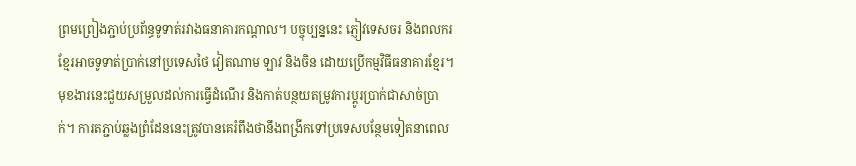ព្រមព្រៀងភ្ជាប់ប្រព័ន្ធទូទាត់រវាងធនាគារកណ្តាល។ បច្ចុប្បន្ននេះ ភ្ញៀវទេសចរ និងពលករខ្មែរអាចទូទាត់ប្រាក់នៅប្រទេសថៃ វៀតណាម ឡាវ និងចិន ដោយប្រើកម្មវិធីធនាគារខ្មែរ។ មុខងារនេះជួយសម្រួលដល់ការធ្វើដំណើរ និងកាត់បន្ថយតម្រូវការប្តូរប្រាក់ជាសាច់ប្រាក់។ ការតភ្ជាប់ឆ្លងព្រំដែននេះត្រូវបានគេរំពឹងថានឹងពង្រីកទៅប្រទេសបន្ថែមទៀតនាពេល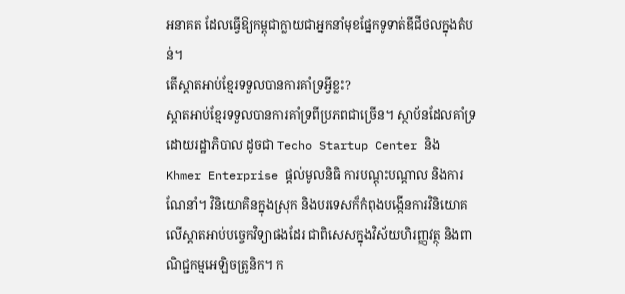អនាគត ដែលធ្វើឱ្យកម្ពុជាក្លាយជាអ្នកនាំមុខផ្នែកទូទាត់ឌីជីថលក្នុងតំបន់។
តើស្តាតអាប់ខ្មែរទទួលបានការគាំទ្រអ្វីខ្លះ?
ស្តាតអាប់ខ្មែរទទួលបានការគាំទ្រពីប្រភពជាច្រើន។ ស្ថាប័នដែលគាំទ្រដោយរដ្ឋាភិបាល ដូចជា Techo Startup Center និង Khmer Enterprise ផ្តល់មូលនិធិ ការបណ្តុះបណ្តាល និងការណែនាំ។ វិនិយោគិនក្នុងស្រុក និងបរទេសក៏កំពុងបង្កើនការវិនិយោគលើស្តាតអាប់បច្ចេកវិទ្យាផងដែរ ជាពិសេសក្នុងវិស័យហិរញ្ញវត្ថុ និងពាណិជ្ជកម្មអេឡិចត្រូនិក។ ក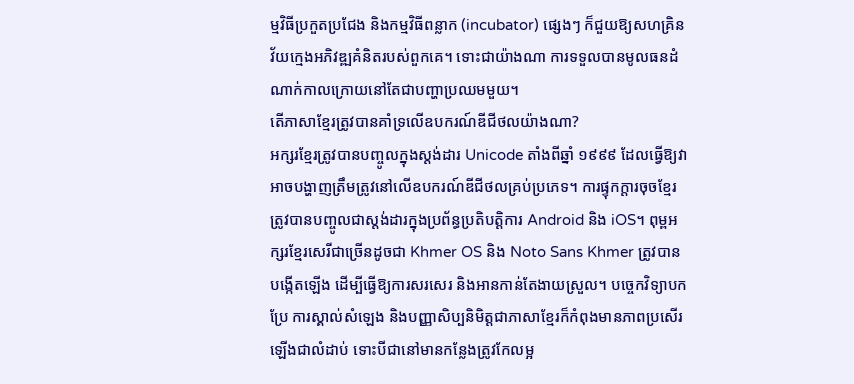ម្មវិធីប្រកួតប្រជែង និងកម្មវិធីពន្លាក (incubator) ផ្សេងៗ ក៏ជួយឱ្យសហគ្រិនវ័យក្មេងអភិវឌ្ឍគំនិតរបស់ពួកគេ។ ទោះជាយ៉ាងណា ការទទួលបានមូលធនដំណាក់កាលក្រោយនៅតែជាបញ្ហាប្រឈមមួយ។
តើភាសាខ្មែរត្រូវបានគាំទ្រលើឧបករណ៍ឌីជីថលយ៉ាងណា?
អក្សរខ្មែរត្រូវបានបញ្ចូលក្នុងស្តង់ដារ Unicode តាំងពីឆ្នាំ ១៩៩៩ ដែលធ្វើឱ្យវាអាចបង្ហាញត្រឹមត្រូវនៅលើឧបករណ៍ឌីជីថលគ្រប់ប្រភេទ។ ការផ្ទុកក្តារចុចខ្មែរត្រូវបានបញ្ចូលជាស្តង់ដារក្នុងប្រព័ន្ធប្រតិបត្តិការ Android និង iOS។ ពុម្ពអក្សរខ្មែរសេរីជាច្រើនដូចជា Khmer OS និង Noto Sans Khmer ត្រូវបានបង្កើតឡើង ដើម្បីធ្វើឱ្យការសរសេរ និងអានកាន់តែងាយស្រួល។ បច្ចេកវិទ្យាបកប្រែ ការស្គាល់សំឡេង និងបញ្ញាសិប្បនិមិត្តជាភាសាខ្មែរក៏កំពុងមានភាពប្រសើរឡើងជាលំដាប់ ទោះបីជានៅមានកន្លែងត្រូវកែលម្អ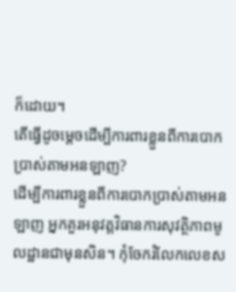ក៏ដោយ។
តើធ្វើដូចម្តេចដើម្បីការពារខ្លួនពីការបោកប្រាស់តាមអនឡាញ?
ដើម្បីការពារខ្លួនពីការបោកប្រាស់តាមអនឡាញ អ្នកគួរអនុវត្តវិធានការសុវត្ថិភាពមូលដ្ឋានជាមុនសិន។ កុំចែករំលែកលេខស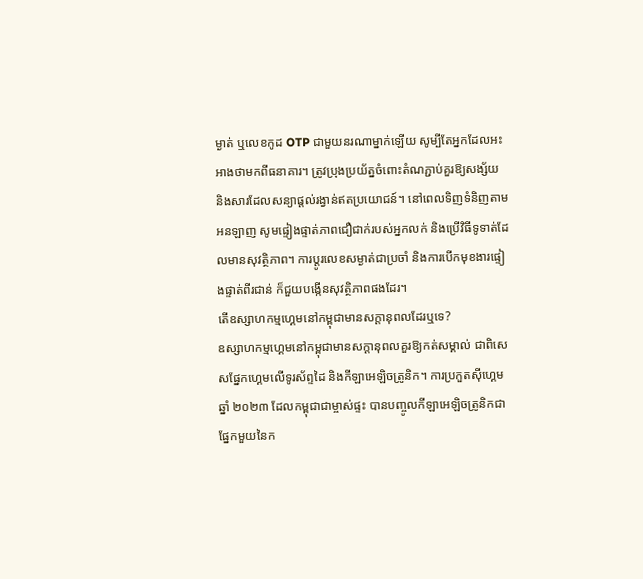ម្ងាត់ ឬលេខកូដ OTP ជាមួយនរណាម្នាក់ឡើយ សូម្បីតែអ្នកដែលអះអាងថាមកពីធនាគារ។ ត្រូវប្រុងប្រយ័ត្នចំពោះតំណភ្ជាប់គួរឱ្យសង្ស័យ និងសារដែលសន្យាផ្តល់រង្វាន់ឥតប្រយោជន៍។ នៅពេលទិញទំនិញតាមអនឡាញ សូមផ្ទៀងផ្ទាត់ភាពជឿជាក់របស់អ្នកលក់ និងប្រើវិធីទូទាត់ដែលមានសុវត្ថិភាព។ ការប្តូរលេខសម្ងាត់ជាប្រចាំ និងការបើកមុខងារផ្ទៀងផ្ទាត់ពីរជាន់ ក៏ជួយបង្កើនសុវត្ថិភាពផងដែរ។
តើឧស្សាហកម្មហ្គេមនៅកម្ពុជាមានសក្តានុពលដែរឬទេ?
ឧស្សាហកម្មហ្គេមនៅកម្ពុជាមានសក្តានុពលគួរឱ្យកត់សម្គាល់ ជាពិសេសផ្នែកហ្គេមលើទូរស័ព្ទដៃ និងកីឡាអេឡិចត្រូនិក។ ការប្រកួតស៊ីហ្គេមឆ្នាំ ២០២៣ ដែលកម្ពុជាជាម្ចាស់ផ្ទះ បានបញ្ចូលកីឡាអេឡិចត្រូនិកជាផ្នែកមួយនៃក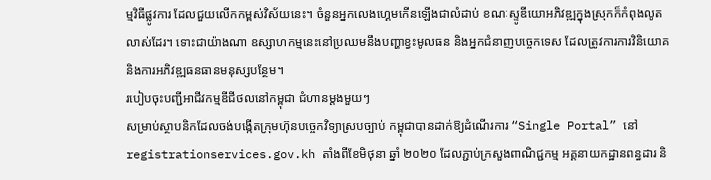ម្មវិធីផ្លូវការ ដែលជួយលើកកម្ពស់វិស័យនេះ។ ចំនួនអ្នកលេងហ្គេមកើនឡើងជាលំដាប់ ខណៈស្ទូឌីយោអភិវឌ្ឍក្នុងស្រុកក៏កំពុងលូតលាស់ដែរ។ ទោះជាយ៉ាងណា ឧស្សាហកម្មនេះនៅប្រឈមនឹងបញ្ហាខ្វះមូលធន និងអ្នកជំនាញបច្ចេកទេស ដែលត្រូវការការវិនិយោគ និងការអភិវឌ្ឍធនធានមនុស្សបន្ថែម។
របៀបចុះបញ្ជីអាជីវកម្មឌីជីថលនៅកម្ពុជា ជំហានម្តងមួយៗ
សម្រាប់ស្ថាបនិកដែលចង់បង្កើតក្រុមហ៊ុនបច្ចេកវិទ្យាស្របច្បាប់ កម្ពុជាបានដាក់ឱ្យដំណើរការ “Single Portal” នៅ registrationservices.gov.kh តាំងពីខែមិថុនា ឆ្នាំ ២០២០ ដែលភ្ជាប់ក្រសួងពាណិជ្ជកម្ម អគ្គនាយកដ្ឋានពន្ធដារ និ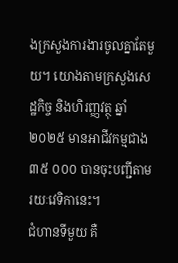ងក្រសួងការងារចូលគ្នាតែមួយ។ យោងតាមក្រសួងសេដ្ឋកិច្ច និងហិរញ្ញវត្ថុ ឆ្នាំ ២០២៥ មានអាជីវកម្មជាង ៣៥ ០០០ បានចុះបញ្ជីតាមរយៈវេទិកានេះ។
ជំហានទីមួយ គឺ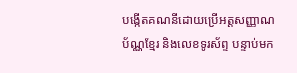បង្កើតគណនីដោយប្រើអត្តសញ្ញាណប័ណ្ណខ្មែរ និងលេខទូរស័ព្ទ បន្ទាប់មក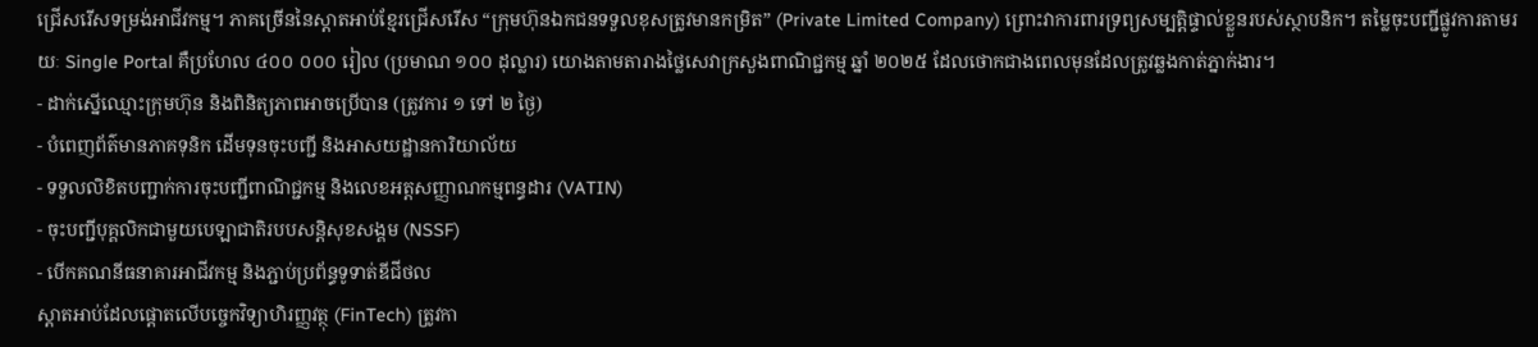ជ្រើសរើសទម្រង់អាជីវកម្ម។ ភាគច្រើននៃស្តាតអាប់ខ្មែរជ្រើសរើស “ក្រុមហ៊ុនឯកជនទទួលខុសត្រូវមានកម្រិត” (Private Limited Company) ព្រោះវាការពារទ្រព្យសម្បត្តិផ្ទាល់ខ្លួនរបស់ស្ថាបនិក។ តម្លៃចុះបញ្ជីផ្លូវការតាមរយៈ Single Portal គឺប្រហែល ៤០០ ០០០ រៀល (ប្រមាណ ១០០ ដុល្លារ) យោងតាមតារាងថ្លៃសេវាក្រសួងពាណិជ្ជកម្ម ឆ្នាំ ២០២៥ ដែលថោកជាងពេលមុនដែលត្រូវឆ្លងកាត់ភ្នាក់ងារ។
- ដាក់ស្នើឈ្មោះក្រុមហ៊ុន និងពិនិត្យភាពអាចប្រើបាន (ត្រូវការ ១ ទៅ ២ ថ្ងៃ)
- បំពេញព័ត៌មានភាគទុនិក ដើមទុនចុះបញ្ជី និងអាសយដ្ឋានការិយាល័យ
- ទទួលលិខិតបញ្ជាក់ការចុះបញ្ជីពាណិជ្ជកម្ម និងលេខអត្តសញ្ញាណកម្មពន្ធដារ (VATIN)
- ចុះបញ្ជីបុគ្គលិកជាមួយបេឡាជាតិរបបសន្តិសុខសង្គម (NSSF)
- បើកគណនីធនាគារអាជីវកម្ម និងភ្ជាប់ប្រព័ន្ធទូទាត់ឌីជីថល
ស្តាតអាប់ដែលផ្តោតលើបច្ចេកវិទ្យាហិរញ្ញវត្ថុ (FinTech) ត្រូវកា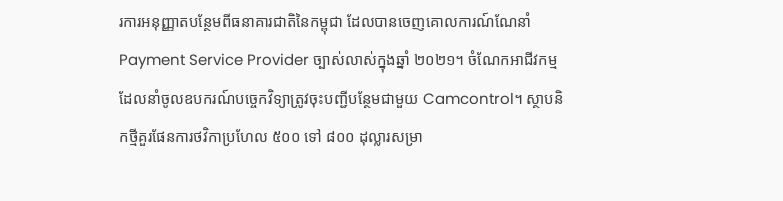រការអនុញ្ញាតបន្ថែមពីធនាគារជាតិនៃកម្ពុជា ដែលបានចេញគោលការណ៍ណែនាំ Payment Service Provider ច្បាស់លាស់ក្នុងឆ្នាំ ២០២១។ ចំណែកអាជីវកម្មដែលនាំចូលឧបករណ៍បច្ចេកវិទ្យាត្រូវចុះបញ្ជីបន្ថែមជាមួយ Camcontrol។ ស្ថាបនិកថ្មីគួរផែនការថវិកាប្រហែល ៥០០ ទៅ ៨០០ ដុល្លារសម្រា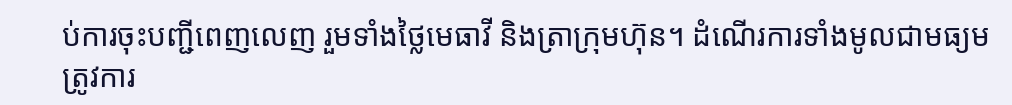ប់ការចុះបញ្ជីពេញលេញ រួមទាំងថ្លៃមេធាវី និងត្រាក្រុមហ៊ុន។ ដំណើរការទាំងមូលជាមធ្យមត្រូវការ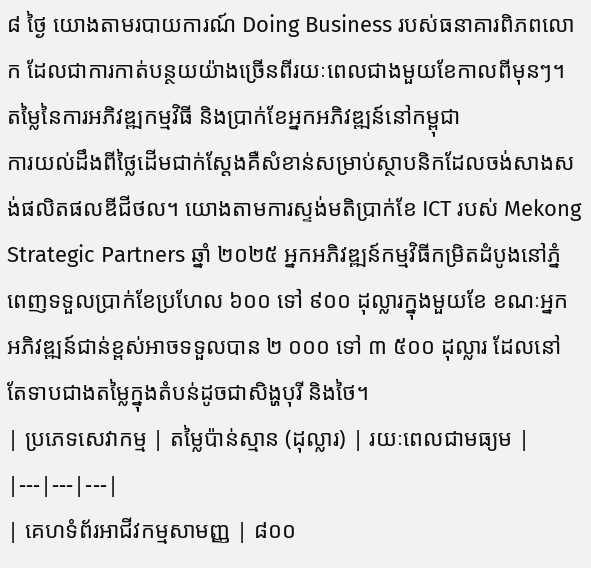៨ ថ្ងៃ យោងតាមរបាយការណ៍ Doing Business របស់ធនាគារពិភពលោក ដែលជាការកាត់បន្ថយយ៉ាងច្រើនពីរយៈពេលជាងមួយខែកាលពីមុនៗ។
តម្លៃនៃការអភិវឌ្ឍកម្មវិធី និងប្រាក់ខែអ្នកអភិវឌ្ឍន៍នៅកម្ពុជា
ការយល់ដឹងពីថ្លៃដើមជាក់ស្តែងគឺសំខាន់សម្រាប់ស្ថាបនិកដែលចង់សាងសង់ផលិតផលឌីជីថល។ យោងតាមការស្ទង់មតិប្រាក់ខែ ICT របស់ Mekong Strategic Partners ឆ្នាំ ២០២៥ អ្នកអភិវឌ្ឍន៍កម្មវិធីកម្រិតដំបូងនៅភ្នំពេញទទួលប្រាក់ខែប្រហែល ៦០០ ទៅ ៩០០ ដុល្លារក្នុងមួយខែ ខណៈអ្នកអភិវឌ្ឍន៍ជាន់ខ្ពស់អាចទទួលបាន ២ ០០០ ទៅ ៣ ៥០០ ដុល្លារ ដែលនៅតែទាបជាងតម្លៃក្នុងតំបន់ដូចជាសិង្ហបុរី និងថៃ។
| ប្រភេទសេវាកម្ម | តម្លៃប៉ាន់ស្មាន (ដុល្លារ) | រយៈពេលជាមធ្យម |
|---|---|---|
| គេហទំព័រអាជីវកម្មសាមញ្ញ | ៨០០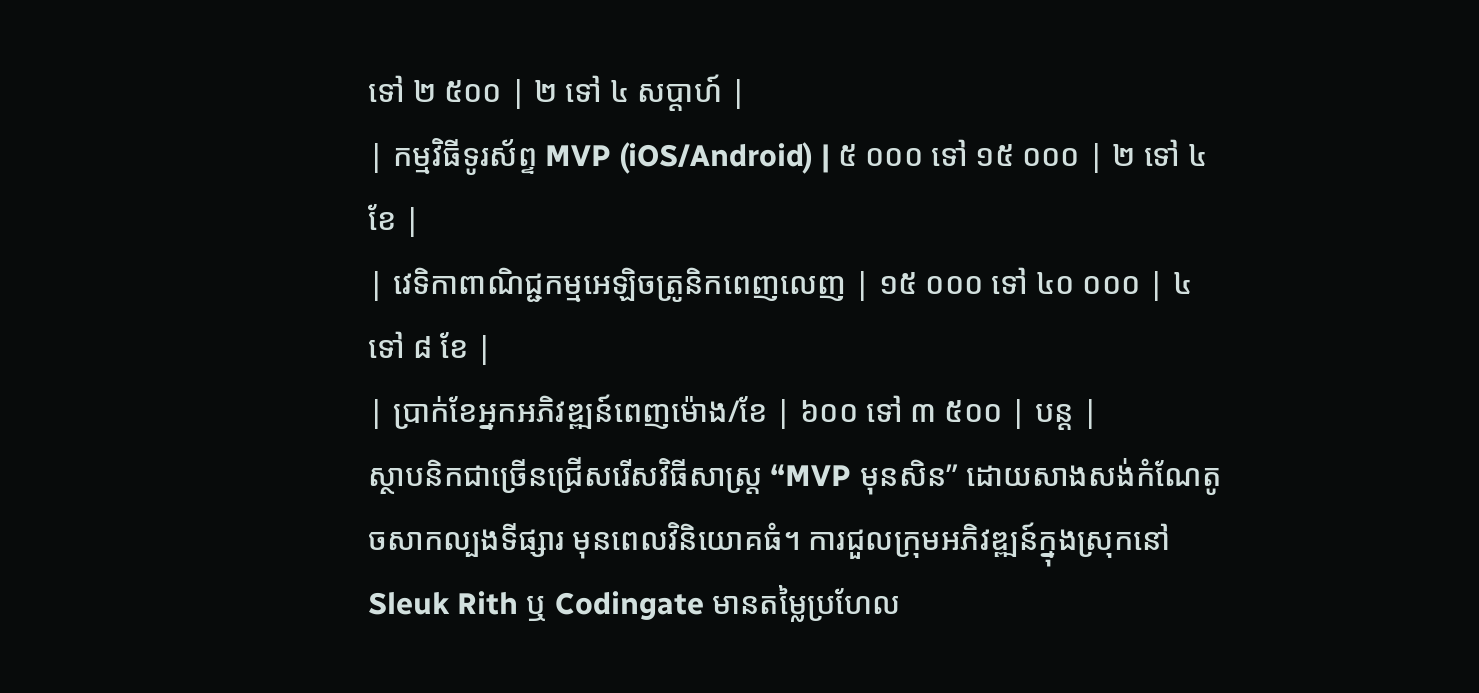ទៅ ២ ៥០០ | ២ ទៅ ៤ សប្តាហ៍ |
| កម្មវិធីទូរស័ព្ទ MVP (iOS/Android) | ៥ ០០០ ទៅ ១៥ ០០០ | ២ ទៅ ៤ ខែ |
| វេទិកាពាណិជ្ជកម្មអេឡិចត្រូនិកពេញលេញ | ១៥ ០០០ ទៅ ៤០ ០០០ | ៤ ទៅ ៨ ខែ |
| ប្រាក់ខែអ្នកអភិវឌ្ឍន៍ពេញម៉ោង/ខែ | ៦០០ ទៅ ៣ ៥០០ | បន្ត |
ស្ថាបនិកជាច្រើនជ្រើសរើសវិធីសាស្ត្រ “MVP មុនសិន” ដោយសាងសង់កំណែតូចសាកល្បងទីផ្សារ មុនពេលវិនិយោគធំ។ ការជួលក្រុមអភិវឌ្ឍន៍ក្នុងស្រុកនៅ Sleuk Rith ឬ Codingate មានតម្លៃប្រហែល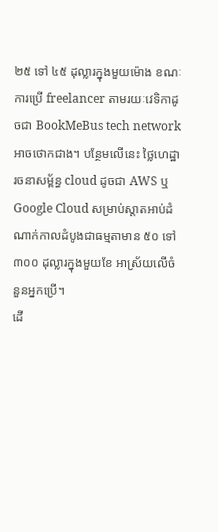២៥ ទៅ ៤៥ ដុល្លារក្នុងមួយម៉ោង ខណៈការប្រើ freelancer តាមរយៈវេទិកាដូចជា BookMeBus tech network អាចថោកជាង។ បន្ថែមលើនេះ ថ្លៃហេដ្ឋារចនាសម្ព័ន្ធ cloud ដូចជា AWS ឬ Google Cloud សម្រាប់ស្តាតអាប់ដំណាក់កាលដំបូងជាធម្មតាមាន ៥០ ទៅ ៣០០ ដុល្លារក្នុងមួយខែ អាស្រ័យលើចំនួនអ្នកប្រើ។
ដើ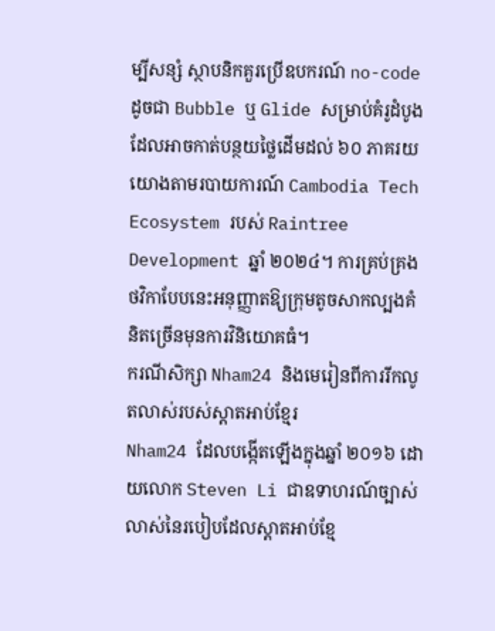ម្បីសន្សំ ស្ថាបនិកគួរប្រើឧបករណ៍ no-code ដូចជា Bubble ឬ Glide សម្រាប់គំរូដំបូង ដែលអាចកាត់បន្ថយថ្លៃដើមដល់ ៦០ ភាគរយ យោងតាមរបាយការណ៍ Cambodia Tech Ecosystem របស់ Raintree Development ឆ្នាំ ២០២៤។ ការគ្រប់គ្រងថវិកាបែបនេះអនុញ្ញាតឱ្យក្រុមតូចសាកល្បងគំនិតច្រើនមុនការវិនិយោគធំ។
ករណីសិក្សា Nham24 និងមេរៀនពីការរីកលូតលាស់របស់ស្តាតអាប់ខ្មែរ
Nham24 ដែលបង្កើតឡើងក្នុងឆ្នាំ ២០១៦ ដោយលោក Steven Li ជាឧទាហរណ៍ច្បាស់លាស់នៃរបៀបដែលស្តាតអាប់ខ្មែ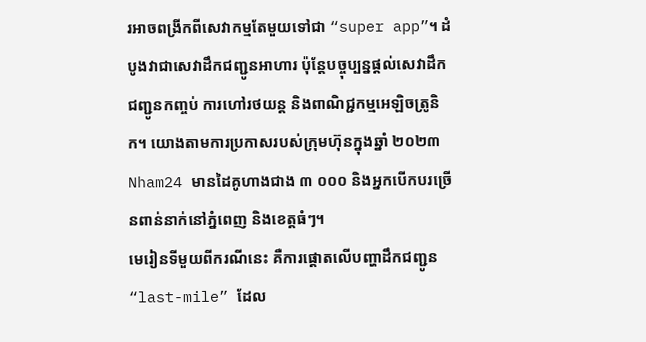រអាចពង្រីកពីសេវាកម្មតែមួយទៅជា “super app”។ ដំបូងវាជាសេវាដឹកជញ្ជូនអាហារ ប៉ុន្តែបច្ចុប្បន្នផ្តល់សេវាដឹកជញ្ជូនកញ្ចប់ ការហៅរថយន្ត និងពាណិជ្ជកម្មអេឡិចត្រូនិក។ យោងតាមការប្រកាសរបស់ក្រុមហ៊ុនក្នុងឆ្នាំ ២០២៣ Nham24 មានដៃគូហាងជាង ៣ ០០០ និងអ្នកបើកបរច្រើនពាន់នាក់នៅភ្នំពេញ និងខេត្តធំៗ។
មេរៀនទីមួយពីករណីនេះ គឺការផ្តោតលើបញ្ហាដឹកជញ្ជូន “last-mile” ដែល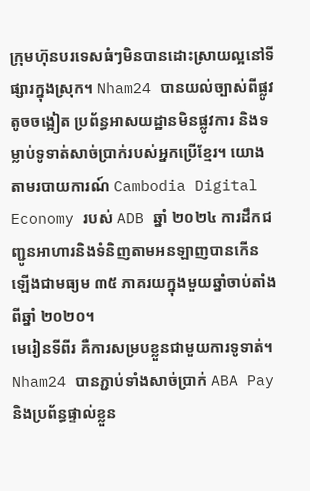ក្រុមហ៊ុនបរទេសធំៗមិនបានដោះស្រាយល្អនៅទីផ្សារក្នុងស្រុក។ Nham24 បានយល់ច្បាស់ពីផ្លូវតូចចង្អៀត ប្រព័ន្ធអាសយដ្ឋានមិនផ្លូវការ និងទម្លាប់ទូទាត់សាច់ប្រាក់របស់អ្នកប្រើខ្មែរ។ យោងតាមរបាយការណ៍ Cambodia Digital Economy របស់ ADB ឆ្នាំ ២០២៤ ការដឹកជញ្ជូនអាហារនិងទំនិញតាមអនឡាញបានកើនឡើងជាមធ្យម ៣៥ ភាគរយក្នុងមួយឆ្នាំចាប់តាំងពីឆ្នាំ ២០២០។
មេរៀនទីពីរ គឺការសម្របខ្លួនជាមួយការទូទាត់។ Nham24 បានភ្ជាប់ទាំងសាច់ប្រាក់ ABA Pay និងប្រព័ន្ធផ្ទាល់ខ្លួន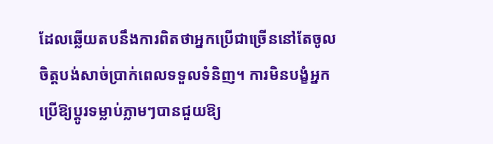ដែលឆ្លើយតបនឹងការពិតថាអ្នកប្រើជាច្រើននៅតែចូលចិត្តបង់សាច់ប្រាក់ពេលទទួលទំនិញ។ ការមិនបង្ខំអ្នកប្រើឱ្យប្តូរទម្លាប់ភ្លាមៗបានជួយឱ្យ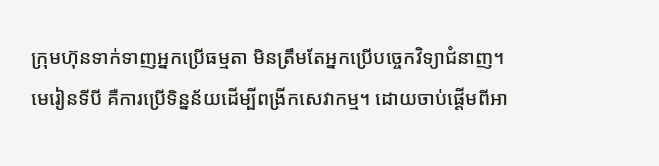ក្រុមហ៊ុនទាក់ទាញអ្នកប្រើធម្មតា មិនត្រឹមតែអ្នកប្រើបច្ចេកវិទ្យាជំនាញ។
មេរៀនទីបី គឺការប្រើទិន្នន័យដើម្បីពង្រីកសេវាកម្ម។ ដោយចាប់ផ្តើមពីអា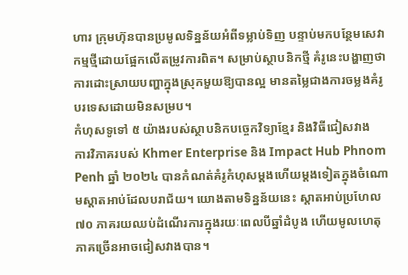ហារ ក្រុមហ៊ុនបានប្រមូលទិន្នន័យអំពីទម្លាប់ទិញ បន្ទាប់មកបន្ថែមសេវាកម្មថ្មីដោយផ្អែកលើតម្រូវការពិត។ សម្រាប់ស្ថាបនិកថ្មី គំរូនេះបង្ហាញថាការដោះស្រាយបញ្ហាក្នុងស្រុកមួយឱ្យបានល្អ មានតម្លៃជាងការចម្លងគំរូបរទេសដោយមិនសម្រប។
កំហុសទូទៅ ៥ យ៉ាងរបស់ស្ថាបនិកបច្ចេកវិទ្យាខ្មែរ និងវិធីជៀសវាង
ការវិភាគរបស់ Khmer Enterprise និង Impact Hub Phnom Penh ឆ្នាំ ២០២៤ បានកំណត់គំរូកំហុសម្តងហើយម្តងទៀតក្នុងចំណោមស្តាតអាប់ដែលបរាជ័យ។ យោងតាមទិន្នន័យនេះ ស្តាតអាប់ប្រហែល ៧០ ភាគរយឈប់ដំណើរការក្នុងរយៈពេលបីឆ្នាំដំបូង ហើយមូលហេតុភាគច្រើនអាចជៀសវាងបាន។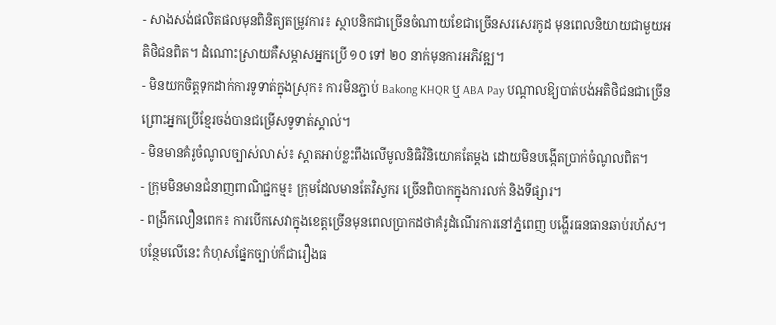- សាងសង់ផលិតផលមុនពិនិត្យតម្រូវការ៖ ស្ថាបនិកជាច្រើនចំណាយខែជាច្រើនសរសេរកូដ មុនពេលនិយាយជាមួយអតិថិជនពិត។ ដំណោះស្រាយគឺសម្ភាសអ្នកប្រើ ១០ ទៅ ២០ នាក់មុនការអភិវឌ្ឍ។
- មិនយកចិត្តទុកដាក់ការទូទាត់ក្នុងស្រុក៖ ការមិនភ្ជាប់ Bakong KHQR ឬ ABA Pay បណ្តាលឱ្យបាត់បង់អតិថិជនជាច្រើន ព្រោះអ្នកប្រើខ្មែរចង់បានជម្រើសទូទាត់ស្គាល់។
- មិនមានគំរូចំណូលច្បាស់លាស់៖ ស្តាតអាប់ខ្លះពឹងលើមូលនិធិវិនិយោគតែម្តង ដោយមិនបង្កើតប្រាក់ចំណូលពិត។
- ក្រុមមិនមានជំនាញពាណិជ្ជកម្ម៖ ក្រុមដែលមានតែវិស្វករ ច្រើនពិបាកក្នុងការលក់ និងទីផ្សារ។
- ពង្រីកលឿនពេក៖ ការបើកសេវាក្នុងខេត្តច្រើនមុនពេលប្រាកដថាគំរូដំណើរការនៅភ្នំពេញ បង្ហើរធនធានឆាប់រហ័ស។
បន្ថែមលើនេះ កំហុសផ្នែកច្បាប់ក៏ជារឿងធ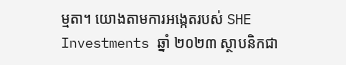ម្មតា។ យោងតាមការអង្កេតរបស់ SHE Investments ឆ្នាំ ២០២៣ ស្ថាបនិកជា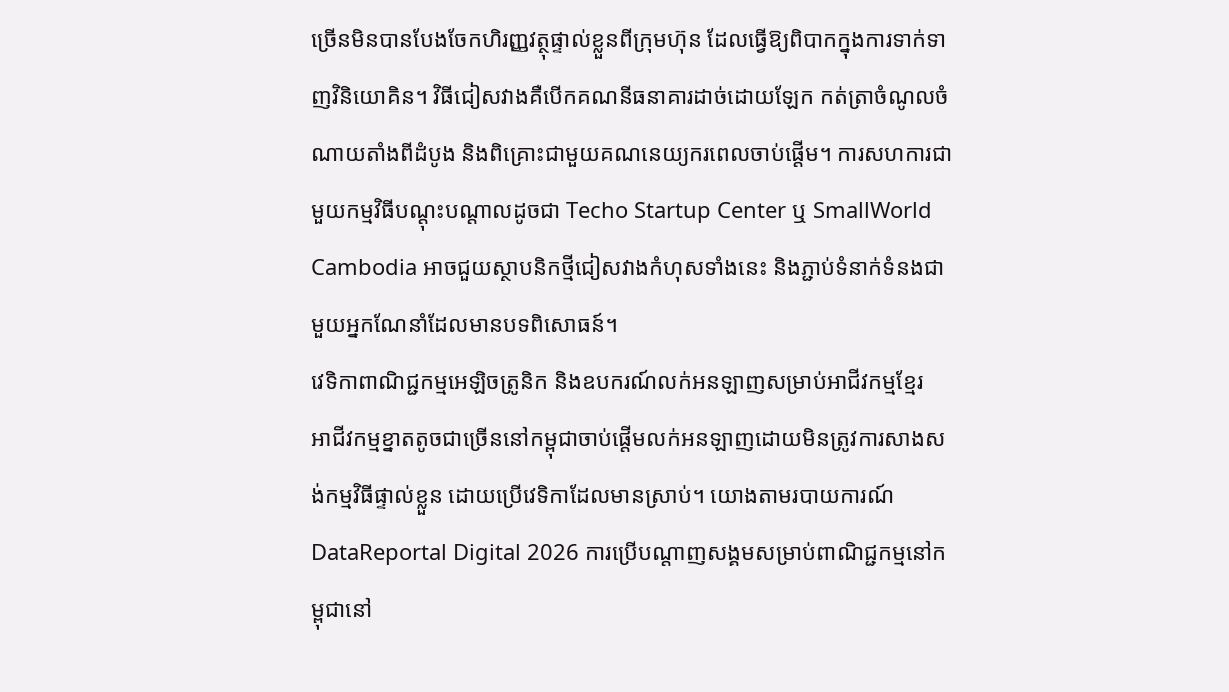ច្រើនមិនបានបែងចែកហិរញ្ញវត្ថុផ្ទាល់ខ្លួនពីក្រុមហ៊ុន ដែលធ្វើឱ្យពិបាកក្នុងការទាក់ទាញវិនិយោគិន។ វិធីជៀសវាងគឺបើកគណនីធនាគារដាច់ដោយឡែក កត់ត្រាចំណូលចំណាយតាំងពីដំបូង និងពិគ្រោះជាមួយគណនេយ្យករពេលចាប់ផ្តើម។ ការសហការជាមួយកម្មវិធីបណ្តុះបណ្តាលដូចជា Techo Startup Center ឬ SmallWorld Cambodia អាចជួយស្ថាបនិកថ្មីជៀសវាងកំហុសទាំងនេះ និងភ្ជាប់ទំនាក់ទំនងជាមួយអ្នកណែនាំដែលមានបទពិសោធន៍។
វេទិកាពាណិជ្ជកម្មអេឡិចត្រូនិក និងឧបករណ៍លក់អនឡាញសម្រាប់អាជីវកម្មខ្មែរ
អាជីវកម្មខ្នាតតូចជាច្រើននៅកម្ពុជាចាប់ផ្តើមលក់អនឡាញដោយមិនត្រូវការសាងសង់កម្មវិធីផ្ទាល់ខ្លួន ដោយប្រើវេទិកាដែលមានស្រាប់។ យោងតាមរបាយការណ៍ DataReportal Digital 2026 ការប្រើបណ្តាញសង្គមសម្រាប់ពាណិជ្ជកម្មនៅកម្ពុជានៅ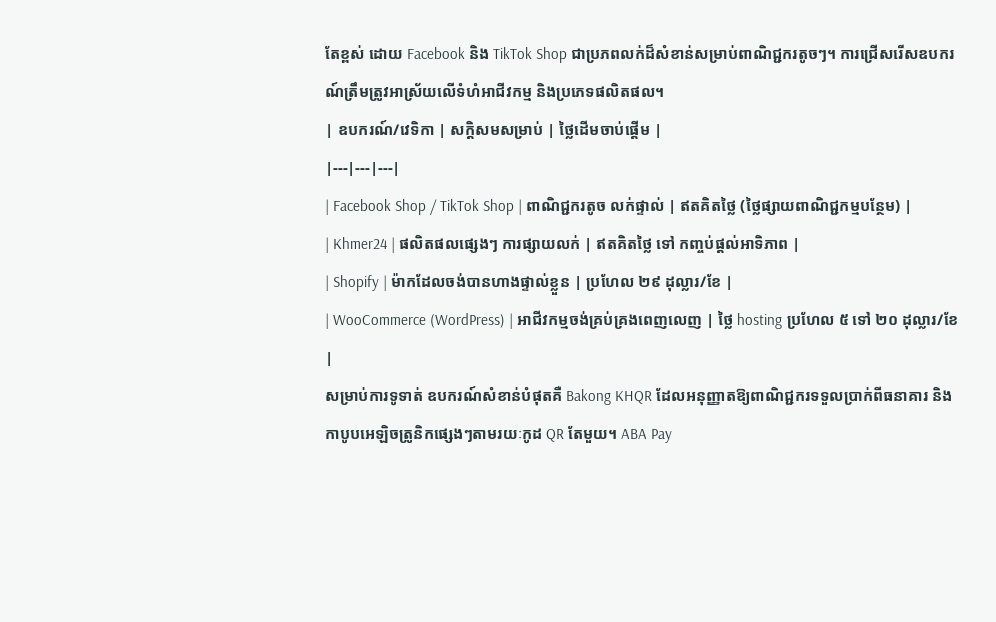តែខ្ពស់ ដោយ Facebook និង TikTok Shop ជាប្រភពលក់ដ៏សំខាន់សម្រាប់ពាណិជ្ជករតូចៗ។ ការជ្រើសរើសឧបករណ៍ត្រឹមត្រូវអាស្រ័យលើទំហំអាជីវកម្ម និងប្រភេទផលិតផល។
| ឧបករណ៍/វេទិកា | សក្តិសមសម្រាប់ | ថ្លៃដើមចាប់ផ្តើម |
|---|---|---|
| Facebook Shop / TikTok Shop | ពាណិជ្ជករតូច លក់ផ្ទាល់ | ឥតគិតថ្លៃ (ថ្លៃផ្សាយពាណិជ្ជកម្មបន្ថែម) |
| Khmer24 | ផលិតផលផ្សេងៗ ការផ្សាយលក់ | ឥតគិតថ្លៃ ទៅ កញ្ចប់ផ្តល់អាទិភាព |
| Shopify | ម៉ាកដែលចង់បានហាងផ្ទាល់ខ្លួន | ប្រហែល ២៩ ដុល្លារ/ខែ |
| WooCommerce (WordPress) | អាជីវកម្មចង់គ្រប់គ្រងពេញលេញ | ថ្លៃ hosting ប្រហែល ៥ ទៅ ២០ ដុល្លារ/ខែ |
សម្រាប់ការទូទាត់ ឧបករណ៍សំខាន់បំផុតគឺ Bakong KHQR ដែលអនុញ្ញាតឱ្យពាណិជ្ជករទទួលប្រាក់ពីធនាគារ និងកាបូបអេឡិចត្រូនិកផ្សេងៗតាមរយៈកូដ QR តែមួយ។ ABA Pay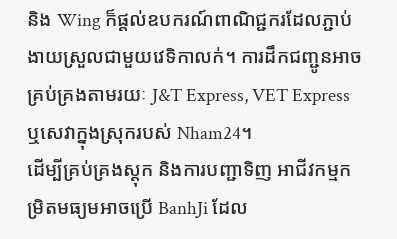និង Wing ក៏ផ្តល់ឧបករណ៍ពាណិជ្ជករដែលភ្ជាប់ងាយស្រួលជាមួយវេទិកាលក់។ ការដឹកជញ្ជូនអាចគ្រប់គ្រងតាមរយៈ J&T Express, VET Express ឬសេវាក្នុងស្រុករបស់ Nham24។
ដើម្បីគ្រប់គ្រងស្តុក និងការបញ្ជាទិញ អាជីវកម្មកម្រិតមធ្យមអាចប្រើ BanhJi ដែល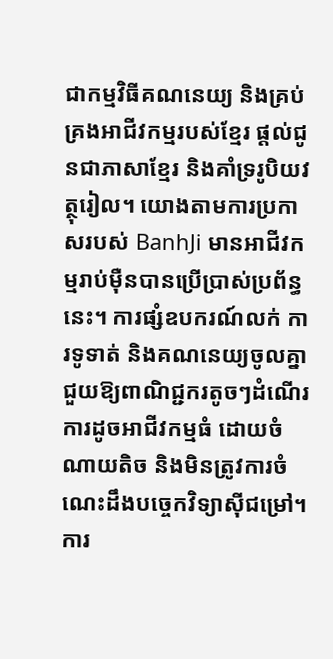ជាកម្មវិធីគណនេយ្យ និងគ្រប់គ្រងអាជីវកម្មរបស់ខ្មែរ ផ្តល់ជូនជាភាសាខ្មែរ និងគាំទ្ររូបិយវត្ថុរៀល។ យោងតាមការប្រកាសរបស់ BanhJi មានអាជីវកម្មរាប់ម៉ឺនបានប្រើប្រាស់ប្រព័ន្ធនេះ។ ការផ្សំឧបករណ៍លក់ ការទូទាត់ និងគណនេយ្យចូលគ្នាជួយឱ្យពាណិជ្ជករតូចៗដំណើរការដូចអាជីវកម្មធំ ដោយចំណាយតិច និងមិនត្រូវការចំណេះដឹងបច្ចេកវិទ្យាស៊ីជម្រៅ។
ការ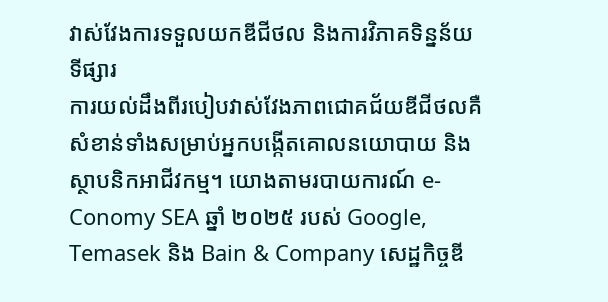វាស់វែងការទទួលយកឌីជីថល និងការវិភាគទិន្នន័យទីផ្សារ
ការយល់ដឹងពីរបៀបវាស់វែងភាពជោគជ័យឌីជីថលគឺសំខាន់ទាំងសម្រាប់អ្នកបង្កើតគោលនយោបាយ និងស្ថាបនិកអាជីវកម្ម។ យោងតាមរបាយការណ៍ e-Conomy SEA ឆ្នាំ ២០២៥ របស់ Google, Temasek និង Bain & Company សេដ្ឋកិច្ចឌី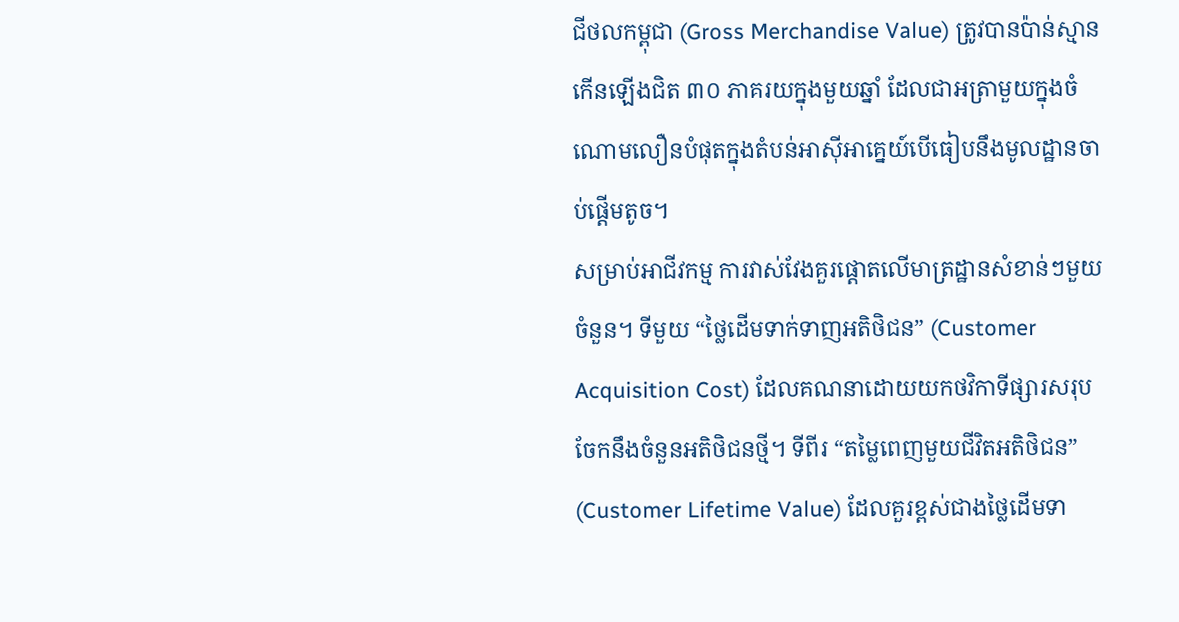ជីថលកម្ពុជា (Gross Merchandise Value) ត្រូវបានប៉ាន់ស្មានកើនឡើងជិត ៣០ ភាគរយក្នុងមួយឆ្នាំ ដែលជាអត្រាមួយក្នុងចំណោមលឿនបំផុតក្នុងតំបន់អាស៊ីអាគ្នេយ៍បើធៀបនឹងមូលដ្ឋានចាប់ផ្តើមតូច។
សម្រាប់អាជីវកម្ម ការវាស់វែងគួរផ្តោតលើមាត្រដ្ឋានសំខាន់ៗមួយចំនួន។ ទីមួយ “ថ្លៃដើមទាក់ទាញអតិថិជន” (Customer Acquisition Cost) ដែលគណនាដោយយកថវិកាទីផ្សារសរុបចែកនឹងចំនួនអតិថិជនថ្មី។ ទីពីរ “តម្លៃពេញមួយជីវិតអតិថិជន” (Customer Lifetime Value) ដែលគួរខ្ពស់ជាងថ្លៃដើមទា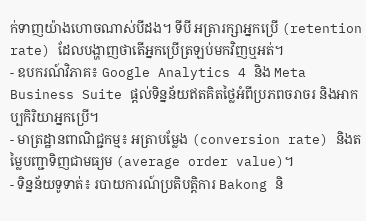ក់ទាញយ៉ាងហោចណាស់បីដង។ ទីបី អត្រារក្សាអ្នកប្រើ (retention rate) ដែលបង្ហាញថាតើអ្នកប្រើត្រឡប់មកវិញឬអត់។
- ឧបករណ៍វិភាគ៖ Google Analytics 4 និង Meta Business Suite ផ្តល់ទិន្នន័យឥតគិតថ្លៃអំពីប្រភពចរាចរ និងអាកប្បកិរិយាអ្នកប្រើ។
- មាត្រដ្ឋានពាណិជ្ជកម្ម៖ អត្រាបម្លែង (conversion rate) និងតម្លៃបញ្ជាទិញជាមធ្យម (average order value)។
- ទិន្នន័យទូទាត់៖ របាយការណ៍ប្រតិបត្តិការ Bakong និ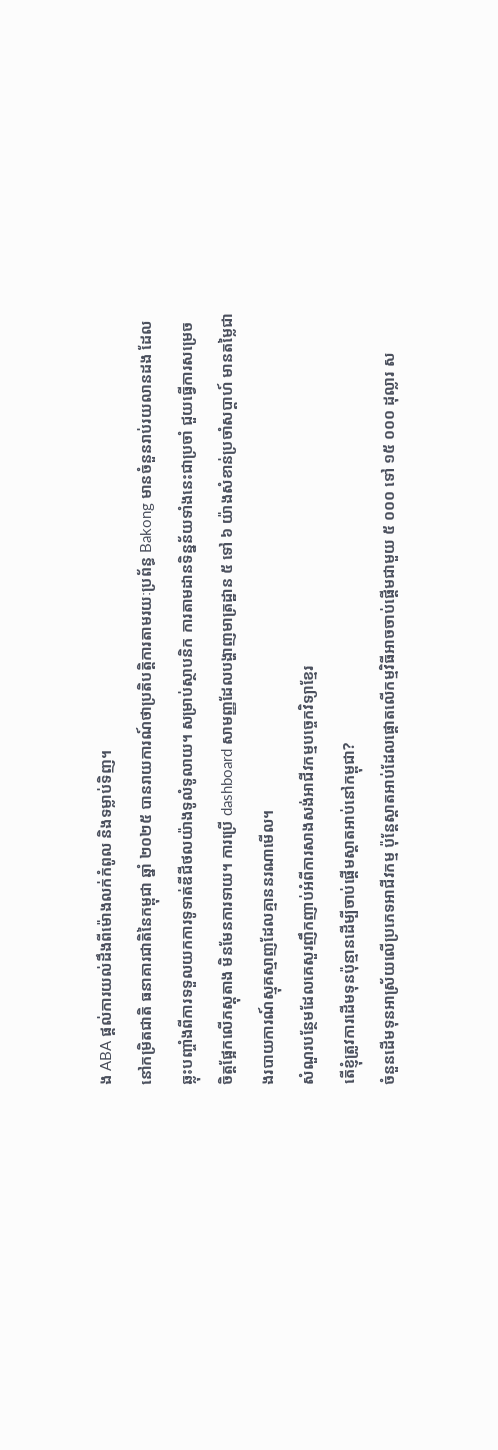ង ABA ផ្តល់ការយល់ដឹងពីម៉ោងលក់កំពូល និងទម្លាប់ទិញ។
នៅកម្រិតជាតិ ធនាគារជាតិនៃកម្ពុជា ឆ្នាំ ២០២៥ បានរាយការណ៍ថាប្រតិបត្តិការតាមរយៈប្រព័ន្ធ Bakong មានចំនួនរាប់រយលានដង ដែលឆ្លុះបញ្ចាំងពីការទទួលយកការទូទាត់ឌីជីថលយ៉ាងទូលំទូលាយ។ សម្រាប់ស្ថាបនិក ការតាមដានទិន្នន័យទាំងនេះជាប្រចាំ ជួយធ្វើការសម្រេចចិត្តផ្អែកលើភស្តុតាង មិនមែនការទាយ។ ការប្រើ dashboard សាមញ្ញដែលបង្ហាញមាត្រដ្ឋាន ៥ ទៅ ៦ យ៉ាងសំខាន់ប្រចាំសប្តាហ៍ មានតម្លៃជាងរបាយការណ៍ស្មុគស្មាញដែលគ្មាននរណាមើល។
សំណួរបន្ថែមដែលគេសួរញឹកញាប់អំពីការសាងសង់អាជីវកម្មបច្ចេកវិទ្យាខ្មែរ
តើខ្ញុំត្រូវការដើមទុនប៉ុន្មានដើម្បីចាប់ផ្តើមស្តាតអាប់នៅកម្ពុជា?
ចំនួនដើមទុនអាស្រ័យលើប្រភេទអាជីវកម្ម ប៉ុន្តែស្តាតអាប់ដែលផ្តោតលើកម្មវិធីអាចចាប់ផ្តើមជាមួយ ៥ ០០០ ទៅ ១៥ ០០០ ដុល្លារ ស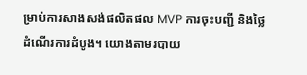ម្រាប់ការសាងសង់ផលិតផល MVP ការចុះបញ្ជី និងថ្លៃដំណើរការដំបូង។ យោងតាមរបាយ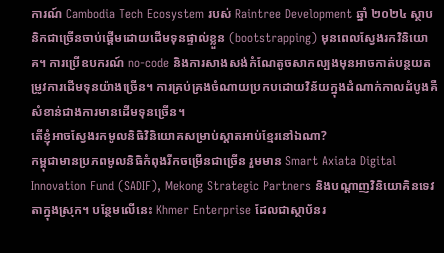ការណ៍ Cambodia Tech Ecosystem របស់ Raintree Development ឆ្នាំ ២០២៤ ស្ថាបនិកជាច្រើនចាប់ផ្តើមដោយដើមទុនផ្ទាល់ខ្លួន (bootstrapping) មុនពេលស្វែងរកវិនិយោគ។ ការប្រើឧបករណ៍ no-code និងការសាងសង់កំណែតូចសាកល្បងមុនអាចកាត់បន្ថយតម្រូវការដើមទុនយ៉ាងច្រើន។ ការគ្រប់គ្រងចំណាយប្រកបដោយវិន័យក្នុងដំណាក់កាលដំបូងគឺសំខាន់ជាងការមានដើមទុនច្រើន។
តើខ្ញុំអាចស្វែងរកមូលនិធិវិនិយោគសម្រាប់ស្តាតអាប់ខ្មែរនៅឯណា?
កម្ពុជាមានប្រភពមូលនិធិកំពុងរីកចម្រើនជាច្រើន រួមមាន Smart Axiata Digital Innovation Fund (SADIF), Mekong Strategic Partners និងបណ្តាញវិនិយោគិនទេវតាក្នុងស្រុក។ បន្ថែមលើនេះ Khmer Enterprise ដែលជាស្ថាប័នរ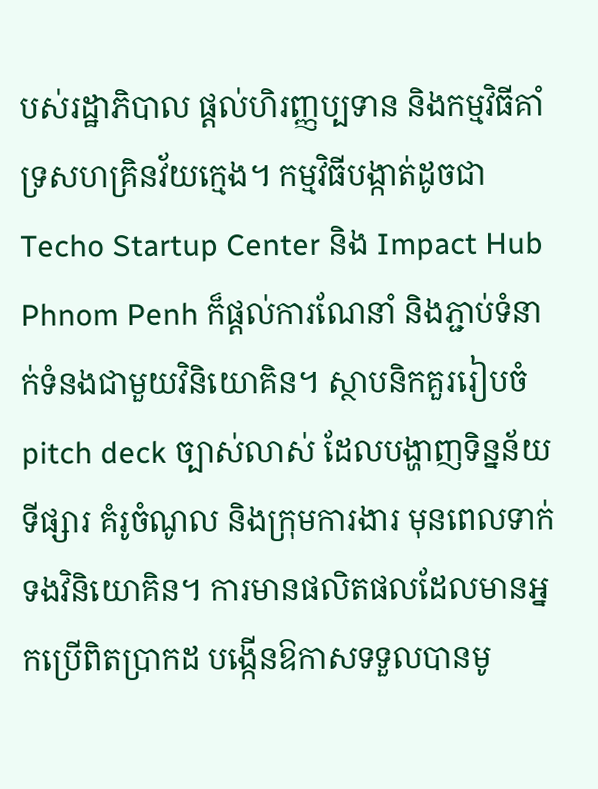បស់រដ្ឋាភិបាល ផ្តល់ហិរញ្ញប្បទាន និងកម្មវិធីគាំទ្រសហគ្រិនវ័យក្មេង។ កម្មវិធីបង្កាត់ដូចជា Techo Startup Center និង Impact Hub Phnom Penh ក៏ផ្តល់ការណែនាំ និងភ្ជាប់ទំនាក់ទំនងជាមួយវិនិយោគិន។ ស្ថាបនិកគួររៀបចំ pitch deck ច្បាស់លាស់ ដែលបង្ហាញទិន្នន័យទីផ្សារ គំរូចំណូល និងក្រុមការងារ មុនពេលទាក់ទងវិនិយោគិន។ ការមានផលិតផលដែលមានអ្នកប្រើពិតប្រាកដ បង្កើនឱកាសទទួលបានមូ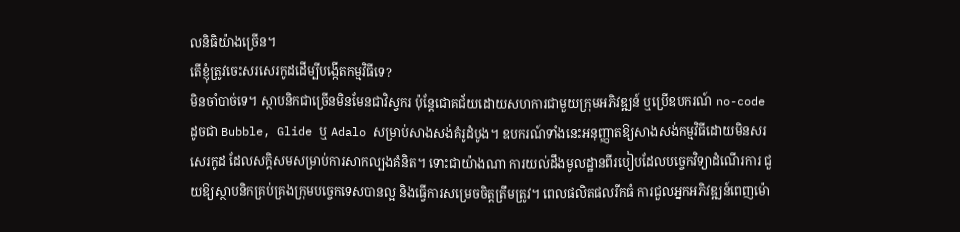លនិធិយ៉ាងច្រើន។
តើខ្ញុំត្រូវចេះសរសេរកូដដើម្បីបង្កើតកម្មវិធីទេ?
មិនចាំបាច់ទេ។ ស្ថាបនិកជាច្រើនមិនមែនជាវិស្វករ ប៉ុន្តែជោគជ័យដោយសហការជាមួយក្រុមអភិវឌ្ឍន៍ ឬប្រើឧបករណ៍ no-code ដូចជា Bubble, Glide ឬ Adalo សម្រាប់សាងសង់គំរូដំបូង។ ឧបករណ៍ទាំងនេះអនុញ្ញាតឱ្យសាងសង់កម្មវិធីដោយមិនសរសេរកូដ ដែលសក្តិសមសម្រាប់ការសាកល្បងគំនិត។ ទោះជាយ៉ាងណា ការយល់ដឹងមូលដ្ឋានពីរបៀបដែលបច្ចេកវិទ្យាដំណើរការ ជួយឱ្យស្ថាបនិកគ្រប់គ្រងក្រុមបច្ចេកទេសបានល្អ និងធ្វើការសម្រេចចិត្តត្រឹមត្រូវ។ ពេលផលិតផលរីកធំ ការជួលអ្នកអភិវឌ្ឍន៍ពេញម៉ោ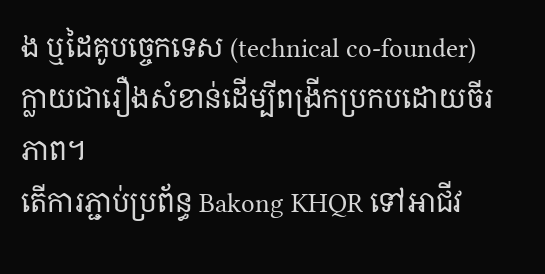ង ឬដៃគូបច្ចេកទេស (technical co-founder) ក្លាយជារឿងសំខាន់ដើម្បីពង្រីកប្រកបដោយចីរភាព។
តើការភ្ជាប់ប្រព័ន្ធ Bakong KHQR ទៅអាជីវ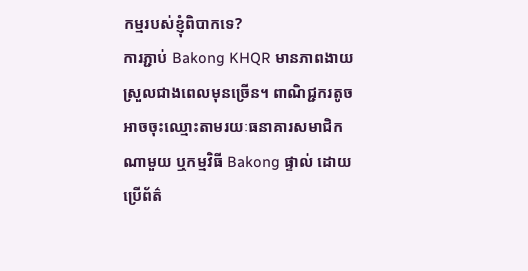កម្មរបស់ខ្ញុំពិបាកទេ?
ការភ្ជាប់ Bakong KHQR មានភាពងាយស្រួលជាងពេលមុនច្រើន។ ពាណិជ្ជករតូចអាចចុះឈ្មោះតាមរយៈធនាគារសមាជិកណាមួយ ឬកម្មវិធី Bakong ផ្ទាល់ ដោយប្រើព័ត៌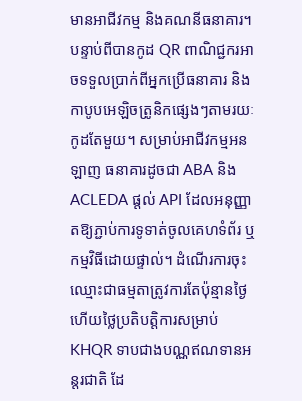មានអាជីវកម្ម និងគណនីធនាគារ។ បន្ទាប់ពីបានកូដ QR ពាណិជ្ជករអាចទទួលប្រាក់ពីអ្នកប្រើធនាគារ និងកាបូបអេឡិចត្រូនិកផ្សេងៗតាមរយៈកូដតែមួយ។ សម្រាប់អាជីវកម្មអនឡាញ ធនាគារដូចជា ABA និង ACLEDA ផ្តល់ API ដែលអនុញ្ញាតឱ្យភ្ជាប់ការទូទាត់ចូលគេហទំព័រ ឬកម្មវិធីដោយផ្ទាល់។ ដំណើរការចុះឈ្មោះជាធម្មតាត្រូវការតែប៉ុន្មានថ្ងៃ ហើយថ្លៃប្រតិបត្តិការសម្រាប់ KHQR ទាបជាងបណ្ណឥណទានអន្តរជាតិ ដែ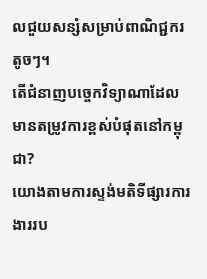លជួយសន្សំសម្រាប់ពាណិជ្ជករតូចៗ។
តើជំនាញបច្ចេកវិទ្យាណាដែលមានតម្រូវការខ្ពស់បំផុតនៅកម្ពុជា?
យោងតាមការស្ទង់មតិទីផ្សារការងាររប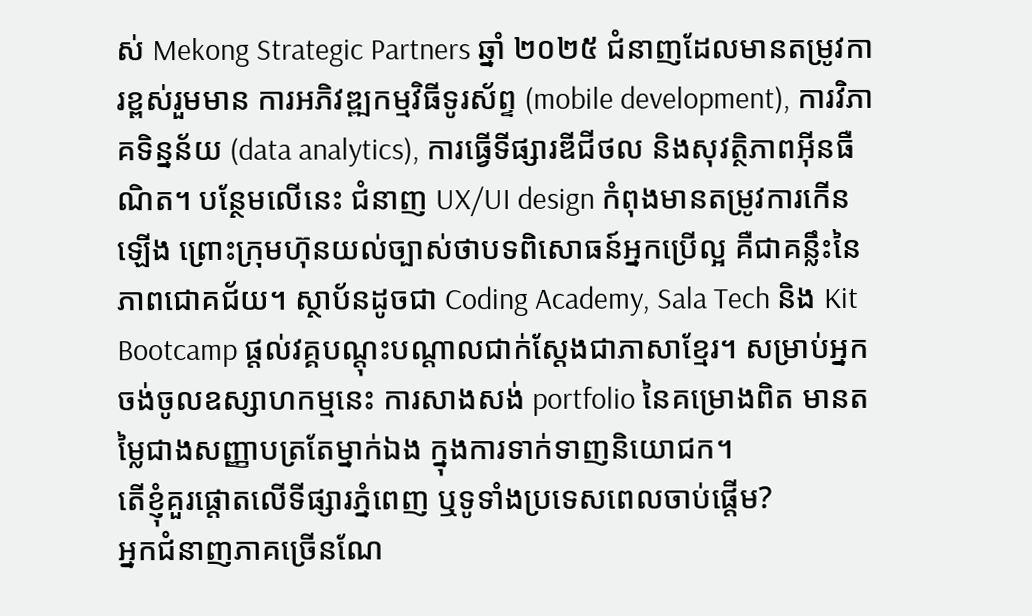ស់ Mekong Strategic Partners ឆ្នាំ ២០២៥ ជំនាញដែលមានតម្រូវការខ្ពស់រួមមាន ការអភិវឌ្ឍកម្មវិធីទូរស័ព្ទ (mobile development), ការវិភាគទិន្នន័យ (data analytics), ការធ្វើទីផ្សារឌីជីថល និងសុវត្ថិភាពអ៊ីនធឺណិត។ បន្ថែមលើនេះ ជំនាញ UX/UI design កំពុងមានតម្រូវការកើនឡើង ព្រោះក្រុមហ៊ុនយល់ច្បាស់ថាបទពិសោធន៍អ្នកប្រើល្អ គឺជាគន្លឹះនៃភាពជោគជ័យ។ ស្ថាប័នដូចជា Coding Academy, Sala Tech និង Kit Bootcamp ផ្តល់វគ្គបណ្តុះបណ្តាលជាក់ស្តែងជាភាសាខ្មែរ។ សម្រាប់អ្នកចង់ចូលឧស្សាហកម្មនេះ ការសាងសង់ portfolio នៃគម្រោងពិត មានតម្លៃជាងសញ្ញាបត្រតែម្នាក់ឯង ក្នុងការទាក់ទាញនិយោជក។
តើខ្ញុំគួរផ្តោតលើទីផ្សារភ្នំពេញ ឬទូទាំងប្រទេសពេលចាប់ផ្តើម?
អ្នកជំនាញភាគច្រើនណែ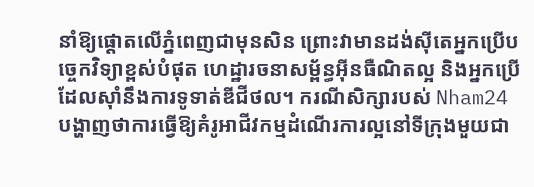នាំឱ្យផ្តោតលើភ្នំពេញជាមុនសិន ព្រោះវាមានដង់ស៊ីតេអ្នកប្រើបច្ចេកវិទ្យាខ្ពស់បំផុត ហេដ្ឋារចនាសម្ព័ន្ធអ៊ីនធឺណិតល្អ និងអ្នកប្រើដែលស៊ាំនឹងការទូទាត់ឌីជីថល។ ករណីសិក្សារបស់ Nham24 បង្ហាញថាការធ្វើឱ្យគំរូអាជីវកម្មដំណើរការល្អនៅទីក្រុងមួយជា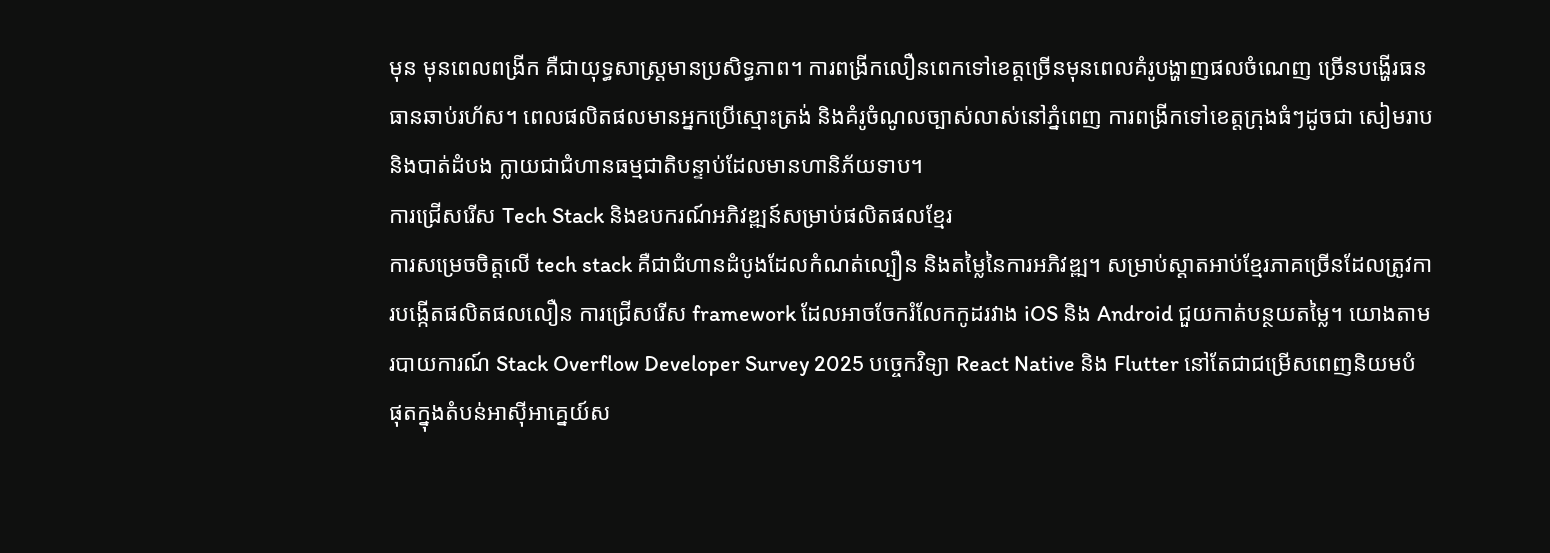មុន មុនពេលពង្រីក គឺជាយុទ្ធសាស្ត្រមានប្រសិទ្ធភាព។ ការពង្រីកលឿនពេកទៅខេត្តច្រើនមុនពេលគំរូបង្ហាញផលចំណេញ ច្រើនបង្ហើរធនធានឆាប់រហ័ស។ ពេលផលិតផលមានអ្នកប្រើស្មោះត្រង់ និងគំរូចំណូលច្បាស់លាស់នៅភ្នំពេញ ការពង្រីកទៅខេត្តក្រុងធំៗដូចជា សៀមរាប និងបាត់ដំបង ក្លាយជាជំហានធម្មជាតិបន្ទាប់ដែលមានហានិភ័យទាប។
ការជ្រើសរើស Tech Stack និងឧបករណ៍អភិវឌ្ឍន៍សម្រាប់ផលិតផលខ្មែរ
ការសម្រេចចិត្តលើ tech stack គឺជាជំហានដំបូងដែលកំណត់ល្បឿន និងតម្លៃនៃការអភិវឌ្ឍ។ សម្រាប់ស្តាតអាប់ខ្មែរភាគច្រើនដែលត្រូវការបង្កើតផលិតផលលឿន ការជ្រើសរើស framework ដែលអាចចែករំលែកកូដរវាង iOS និង Android ជួយកាត់បន្ថយតម្លៃ។ យោងតាមរបាយការណ៍ Stack Overflow Developer Survey 2025 បច្ចេកវិទ្យា React Native និង Flutter នៅតែជាជម្រើសពេញនិយមបំផុតក្នុងតំបន់អាស៊ីអាគ្នេយ៍ស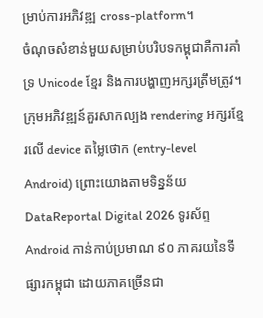ម្រាប់ការអភិវឌ្ឍ cross-platform។
ចំណុចសំខាន់មួយសម្រាប់បរិបទកម្ពុជាគឺការគាំទ្រ Unicode ខ្មែរ និងការបង្ហាញអក្សរត្រឹមត្រូវ។ ក្រុមអភិវឌ្ឍន៍គួរសាកល្បង rendering អក្សរខ្មែរលើ device តម្លៃថោក (entry-level Android) ព្រោះយោងតាមទិន្នន័យ DataReportal Digital 2026 ទូរស័ព្ទ Android កាន់កាប់ប្រមាណ ៩០ ភាគរយនៃទីផ្សារកម្ពុជា ដោយភាគច្រើនជា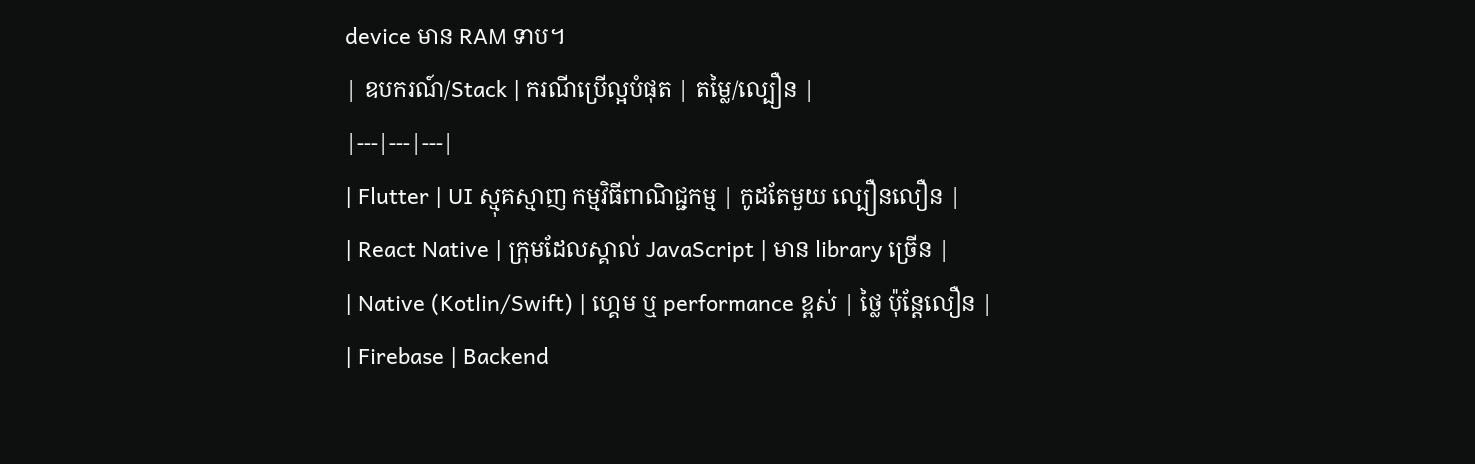device មាន RAM ទាប។
| ឧបករណ៍/Stack | ករណីប្រើល្អបំផុត | តម្លៃ/ល្បឿន |
|---|---|---|
| Flutter | UI ស្មុគស្មាញ កម្មវិធីពាណិជ្ជកម្ម | កូដតែមួយ ល្បឿនលឿន |
| React Native | ក្រុមដែលស្គាល់ JavaScript | មាន library ច្រើន |
| Native (Kotlin/Swift) | ហ្គេម ឬ performance ខ្ពស់ | ថ្លៃ ប៉ុន្តែលឿន |
| Firebase | Backend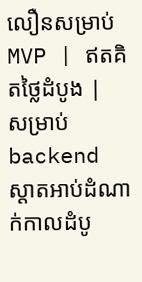លឿនសម្រាប់ MVP | ឥតគិតថ្លៃដំបូង |
សម្រាប់ backend ស្តាតអាប់ដំណាក់កាលដំបូ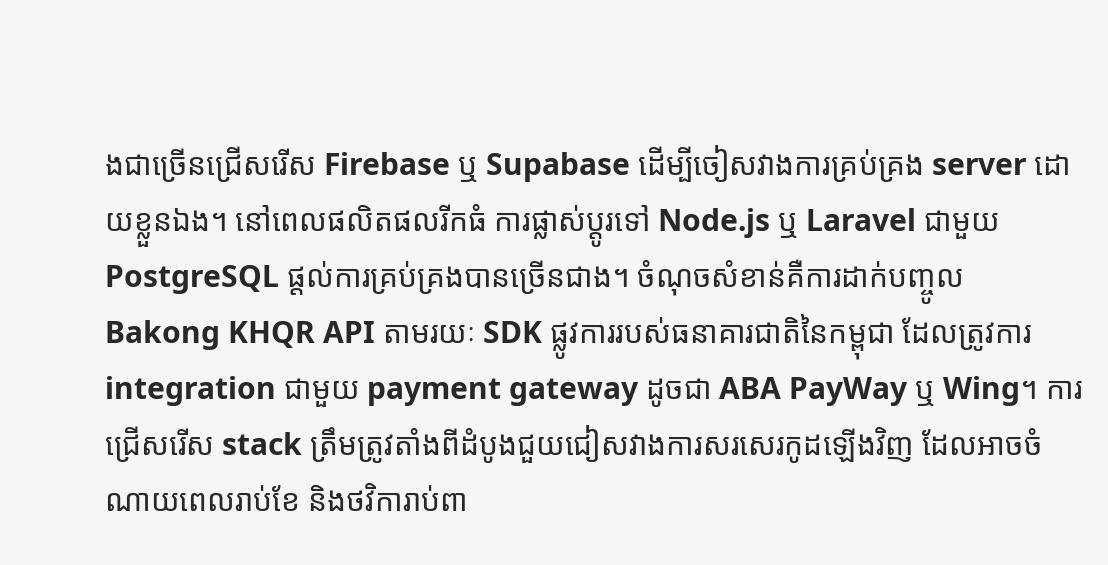ងជាច្រើនជ្រើសរើស Firebase ឬ Supabase ដើម្បីចៀសវាងការគ្រប់គ្រង server ដោយខ្លួនឯង។ នៅពេលផលិតផលរីកធំ ការផ្លាស់ប្តូរទៅ Node.js ឬ Laravel ជាមួយ PostgreSQL ផ្តល់ការគ្រប់គ្រងបានច្រើនជាង។ ចំណុចសំខាន់គឺការដាក់បញ្ចូល Bakong KHQR API តាមរយៈ SDK ផ្លូវការរបស់ធនាគារជាតិនៃកម្ពុជា ដែលត្រូវការ integration ជាមួយ payment gateway ដូចជា ABA PayWay ឬ Wing។ ការជ្រើសរើស stack ត្រឹមត្រូវតាំងពីដំបូងជួយជៀសវាងការសរសេរកូដឡើងវិញ ដែលអាចចំណាយពេលរាប់ខែ និងថវិការាប់ពា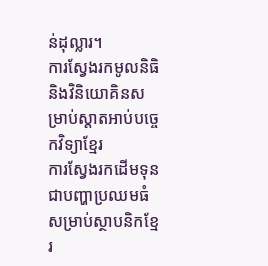ន់ដុល្លារ។
ការស្វែងរកមូលនិធិ និងវិនិយោគិនសម្រាប់ស្តាតអាប់បច្ចេកវិទ្យាខ្មែរ
ការស្វែងរកដើមទុនជាបញ្ហាប្រឈមធំសម្រាប់ស្ថាបនិកខ្មែរ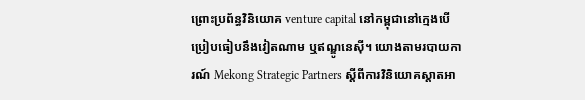ព្រោះប្រព័ន្ធវិនិយោគ venture capital នៅកម្ពុជានៅក្មេងបើប្រៀបធៀបនឹងវៀតណាម ឬឥណ្ឌូនេស៊ី។ យោងតាមរបាយការណ៍ Mekong Strategic Partners ស្តីពីការវិនិយោគស្តាតអា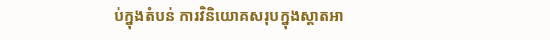ប់ក្នុងតំបន់ ការវិនិយោគសរុបក្នុងស្តាតអា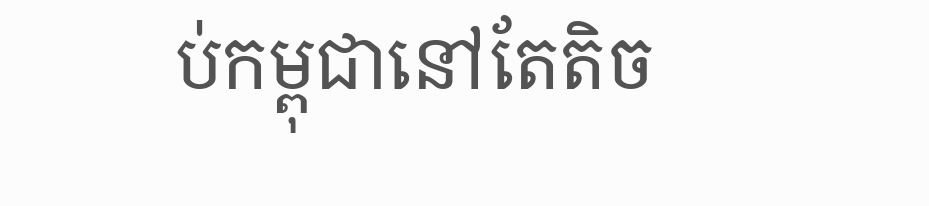ប់កម្ពុជានៅតែតិច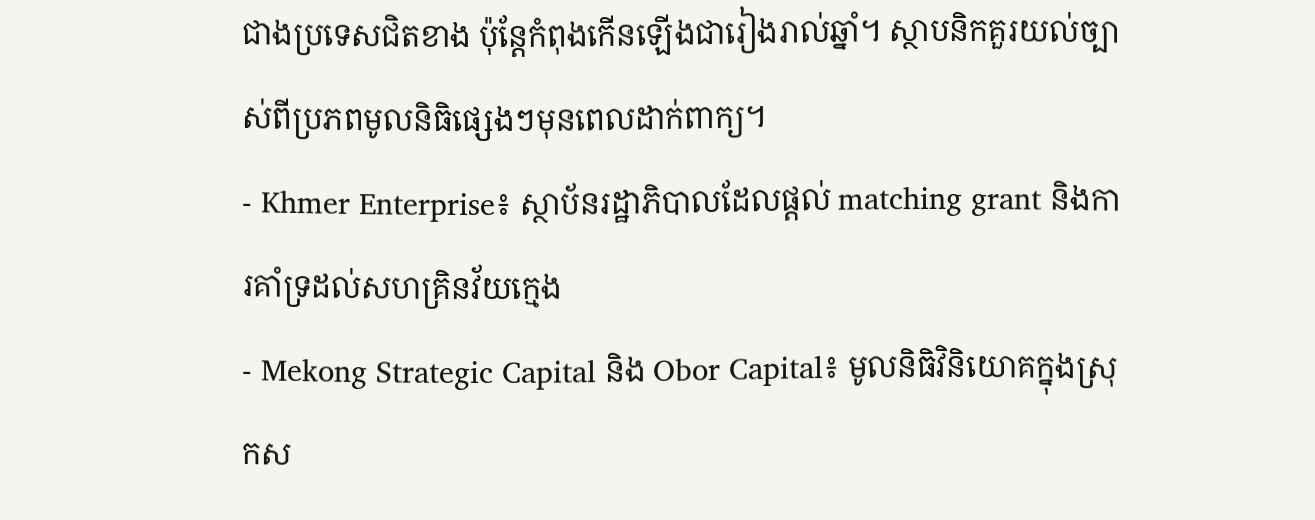ជាងប្រទេសជិតខាង ប៉ុន្តែកំពុងកើនឡើងជារៀងរាល់ឆ្នាំ។ ស្ថាបនិកគួរយល់ច្បាស់ពីប្រភពមូលនិធិផ្សេងៗមុនពេលដាក់ពាក្យ។
- Khmer Enterprise៖ ស្ថាប័នរដ្ឋាភិបាលដែលផ្តល់ matching grant និងការគាំទ្រដល់សហគ្រិនវ័យក្មេង
- Mekong Strategic Capital និង Obor Capital៖ មូលនិធិវិនិយោគក្នុងស្រុកស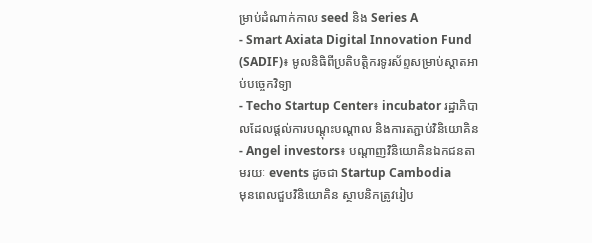ម្រាប់ដំណាក់កាល seed និង Series A
- Smart Axiata Digital Innovation Fund (SADIF)៖ មូលនិធិពីប្រតិបត្តិករទូរស័ព្ទសម្រាប់ស្តាតអាប់បច្ចេកវិទ្យា
- Techo Startup Center៖ incubator រដ្ឋាភិបាលដែលផ្តល់ការបណ្តុះបណ្តាល និងការតភ្ជាប់វិនិយោគិន
- Angel investors៖ បណ្តាញវិនិយោគិនឯកជនតាមរយៈ events ដូចជា Startup Cambodia
មុនពេលជួបវិនិយោគិន ស្ថាបនិកត្រូវរៀប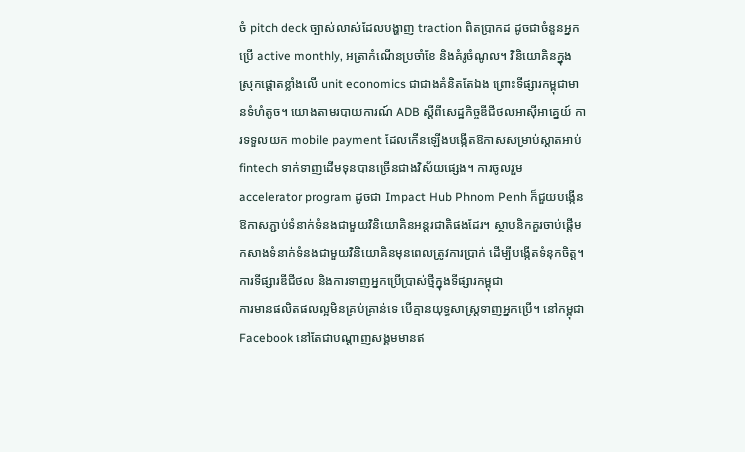ចំ pitch deck ច្បាស់លាស់ដែលបង្ហាញ traction ពិតប្រាកដ ដូចជាចំនួនអ្នកប្រើ active monthly, អត្រាកំណើនប្រចាំខែ និងគំរូចំណូល។ វិនិយោគិនក្នុងស្រុកផ្តោតខ្លាំងលើ unit economics ជាជាងគំនិតតែឯង ព្រោះទីផ្សារកម្ពុជាមានទំហំតូច។ យោងតាមរបាយការណ៍ ADB ស្តីពីសេដ្ឋកិច្ចឌីជីថលអាស៊ីអាគ្នេយ៍ ការទទួលយក mobile payment ដែលកើនឡើងបង្កើតឱកាសសម្រាប់ស្តាតអាប់ fintech ទាក់ទាញដើមទុនបានច្រើនជាងវិស័យផ្សេង។ ការចូលរួម accelerator program ដូចជា Impact Hub Phnom Penh ក៏ជួយបង្កើនឱកាសភ្ជាប់ទំនាក់ទំនងជាមួយវិនិយោគិនអន្តរជាតិផងដែរ។ ស្ថាបនិកគួរចាប់ផ្តើមកសាងទំនាក់ទំនងជាមួយវិនិយោគិនមុនពេលត្រូវការប្រាក់ ដើម្បីបង្កើតទំនុកចិត្ត។
ការទីផ្សារឌីជីថល និងការទាញអ្នកប្រើប្រាស់ថ្មីក្នុងទីផ្សារកម្ពុជា
ការមានផលិតផលល្អមិនគ្រប់គ្រាន់ទេ បើគ្មានយុទ្ធសាស្ត្រទាញអ្នកប្រើ។ នៅកម្ពុជា Facebook នៅតែជាបណ្តាញសង្គមមានឥ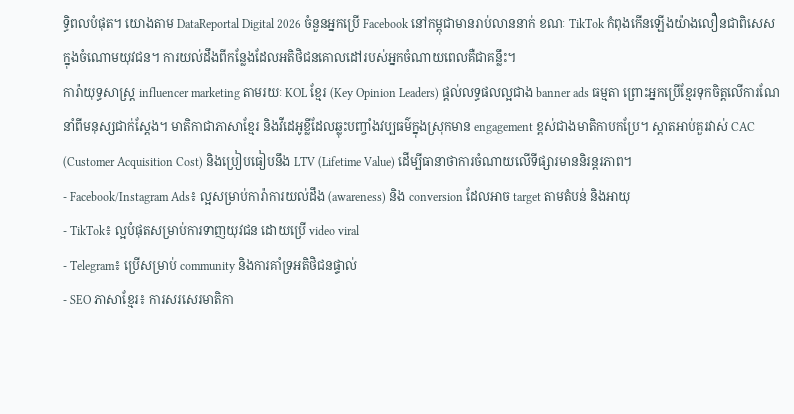ទ្ធិពលបំផុត។ យោងតាម DataReportal Digital 2026 ចំនួនអ្នកប្រើ Facebook នៅកម្ពុជាមានរាប់លាននាក់ ខណៈ TikTok កំពុងកើនឡើងយ៉ាងលឿនជាពិសេសក្នុងចំណោមយុវជន។ ការយល់ដឹងពីកន្លែងដែលអតិថិជនគោលដៅរបស់អ្នកចំណាយពេលគឺជាគន្លឹះ។
ការ៉ាយុទ្ធសាស្ត្រ influencer marketing តាមរយៈ KOL ខ្មែរ (Key Opinion Leaders) ផ្តល់លទ្ធផលល្អជាង banner ads ធម្មតា ព្រោះអ្នកប្រើខ្មែរទុកចិត្តលើការណែនាំពីមនុស្សជាក់ស្តែង។ មាតិកាជាភាសាខ្មែរ និងវីដេអូខ្លីដែលឆ្លុះបញ្ចាំងវប្បធម៌ក្នុងស្រុកមាន engagement ខ្ពស់ជាងមាតិកាបកប្រែ។ ស្តាតអាប់គួរវាស់ CAC (Customer Acquisition Cost) និងប្រៀបធៀបនឹង LTV (Lifetime Value) ដើម្បីធានាថាការចំណាយលើទីផ្សារមាននិរន្តរភាព។
- Facebook/Instagram Ads៖ ល្អសម្រាប់ការ៉ាការយល់ដឹង (awareness) និង conversion ដែលអាច target តាមតំបន់ និងអាយុ
- TikTok៖ ល្អបំផុតសម្រាប់ការទាញយុវជន ដោយប្រើ video viral
- Telegram៖ ប្រើសម្រាប់ community និងការគាំទ្រអតិថិជនផ្ទាល់
- SEO ភាសាខ្មែរ៖ ការសរសេរមាតិកា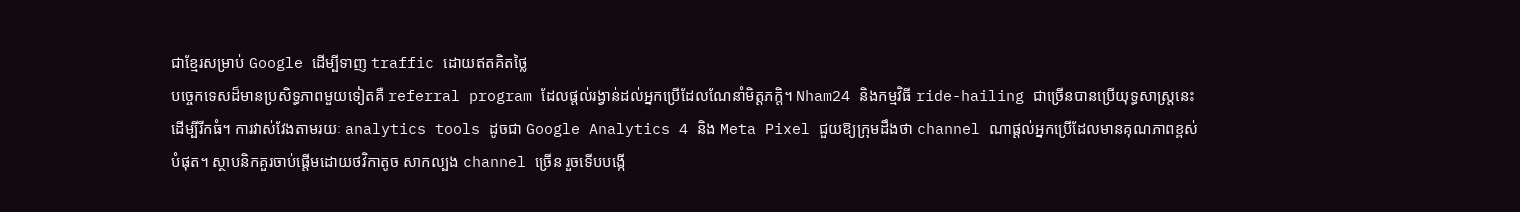ជាខ្មែរសម្រាប់ Google ដើម្បីទាញ traffic ដោយឥតគិតថ្លៃ
បច្ចេកទេសដ៏មានប្រសិទ្ធភាពមួយទៀតគឺ referral program ដែលផ្តល់រង្វាន់ដល់អ្នកប្រើដែលណែនាំមិត្តភក្តិ។ Nham24 និងកម្មវិធី ride-hailing ជាច្រើនបានប្រើយុទ្ធសាស្ត្រនេះដើម្បីរីកធំ។ ការវាស់វែងតាមរយៈ analytics tools ដូចជា Google Analytics 4 និង Meta Pixel ជួយឱ្យក្រុមដឹងថា channel ណាផ្តល់អ្នកប្រើដែលមានគុណភាពខ្ពស់បំផុត។ ស្ថាបនិកគួរចាប់ផ្តើមដោយថវិកាតូច សាកល្បង channel ច្រើន រួចទើបបង្កើ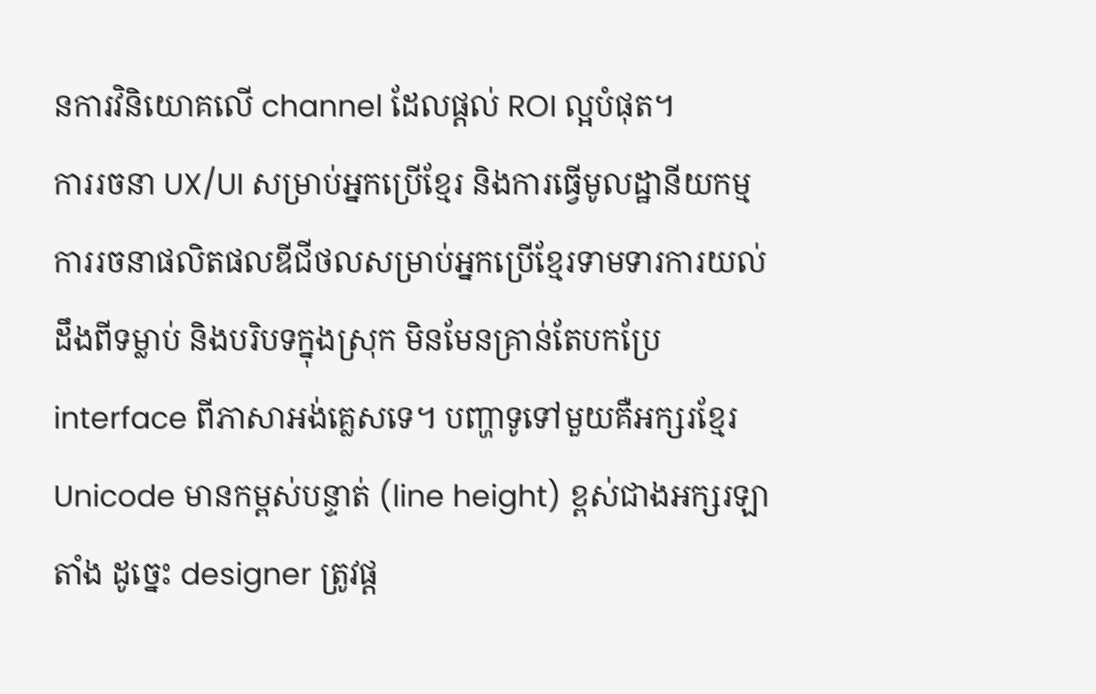នការវិនិយោគលើ channel ដែលផ្តល់ ROI ល្អបំផុត។
ការរចនា UX/UI សម្រាប់អ្នកប្រើខ្មែរ និងការធ្វើមូលដ្ឋានីយកម្ម
ការរចនាផលិតផលឌីជីថលសម្រាប់អ្នកប្រើខ្មែរទាមទារការយល់ដឹងពីទម្លាប់ និងបរិបទក្នុងស្រុក មិនមែនគ្រាន់តែបកប្រែ interface ពីភាសាអង់គ្លេសទេ។ បញ្ហាទូទៅមួយគឺអក្សរខ្មែរ Unicode មានកម្ពស់បន្ទាត់ (line height) ខ្ពស់ជាងអក្សរឡាតាំង ដូច្នេះ designer ត្រូវផ្ត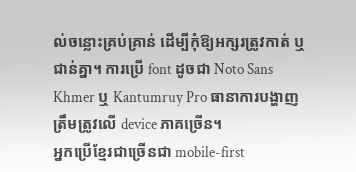ល់ចន្លោះគ្រប់គ្រាន់ ដើម្បីកុំឱ្យអក្សរត្រូវកាត់ ឬជាន់គ្នា។ ការប្រើ font ដូចជា Noto Sans Khmer ឬ Kantumruy Pro ធានាការបង្ហាញត្រឹមត្រូវលើ device ភាគច្រើន។
អ្នកប្រើខ្មែរជាច្រើនជា mobile-first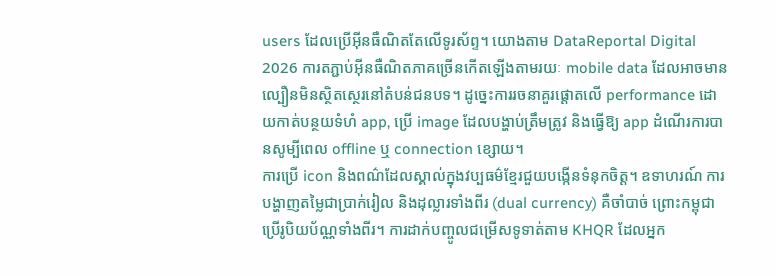users ដែលប្រើអ៊ីនធឺណិតតែលើទូរស័ព្ទ។ យោងតាម DataReportal Digital 2026 ការតភ្ជាប់អ៊ីនធឺណិតភាគច្រើនកើតឡើងតាមរយៈ mobile data ដែលអាចមានល្បឿនមិនស្ថិតស្ថេរនៅតំបន់ជនបទ។ ដូច្នេះការរចនាគួរផ្តោតលើ performance ដោយកាត់បន្ថយទំហំ app, ប្រើ image ដែលបង្ហាប់ត្រឹមត្រូវ និងធ្វើឱ្យ app ដំណើរការបានសូម្បីពេល offline ឬ connection ខ្សោយ។
ការប្រើ icon និងពណ៌ដែលស្គាល់ក្នុងវប្បធម៌ខ្មែរជួយបង្កើនទំនុកចិត្ត។ ឧទាហរណ៍ ការបង្ហាញតម្លៃជាប្រាក់រៀល និងដុល្លារទាំងពីរ (dual currency) គឺចាំបាច់ ព្រោះកម្ពុជាប្រើរូបិយប័ណ្ណទាំងពីរ។ ការដាក់បញ្ចូលជម្រើសទូទាត់តាម KHQR ដែលអ្នក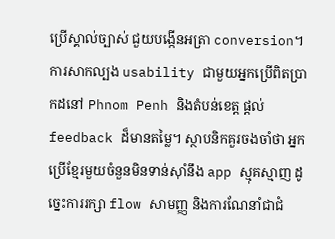ប្រើស្គាល់ច្បាស់ ជួយបង្កើនអត្រា conversion។ ការសាកល្បង usability ជាមួយអ្នកប្រើពិតប្រាកដនៅ Phnom Penh និងតំបន់ខេត្ត ផ្តល់ feedback ដ៏មានតម្លៃ។ ស្ថាបនិកគួរចងចាំថា អ្នកប្រើខ្មែរមួយចំនួនមិនទាន់ស៊ាំនឹង app ស្មុគស្មាញ ដូច្នេះការរក្សា flow សាមញ្ញ និងការណែនាំជាជំ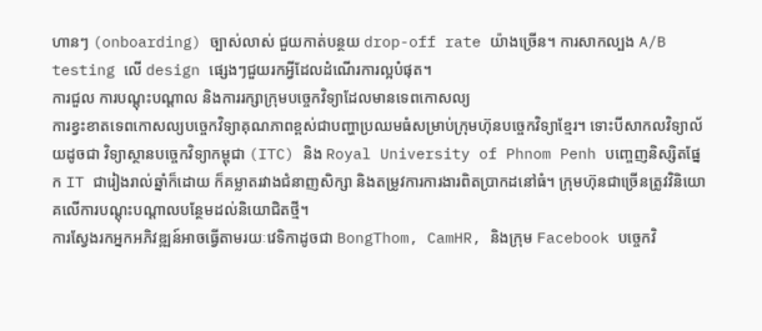ហានៗ (onboarding) ច្បាស់លាស់ ជួយកាត់បន្ថយ drop-off rate យ៉ាងច្រើន។ ការសាកល្បង A/B testing លើ design ផ្សេងៗជួយរកអ្វីដែលដំណើរការល្អបំផុត។
ការជួល ការបណ្តុះបណ្តាល និងការរក្សាក្រុមបច្ចេកវិទ្យាដែលមានទេពកោសល្យ
ការខ្វះខាតទេពកោសល្យបច្ចេកវិទ្យាគុណភាពខ្ពស់ជាបញ្ហាប្រឈមធំសម្រាប់ក្រុមហ៊ុនបច្ចេកវិទ្យាខ្មែរ។ ទោះបីសាកលវិទ្យាល័យដូចជា វិទ្យាស្ថានបច្ចេកវិទ្យាកម្ពុជា (ITC) និង Royal University of Phnom Penh បញ្ចេញនិស្សិតផ្នែក IT ជារៀងរាល់ឆ្នាំក៏ដោយ ក៏គម្លាតរវាងជំនាញសិក្សា និងតម្រូវការការងារពិតប្រាកដនៅធំ។ ក្រុមហ៊ុនជាច្រើនត្រូវវិនិយោគលើការបណ្តុះបណ្តាលបន្ថែមដល់និយោជិតថ្មី។
ការស្វែងរកអ្នកអភិវឌ្ឍន៍អាចធ្វើតាមរយៈវេទិកាដូចជា BongThom, CamHR, និងក្រុម Facebook បច្ចេកវិ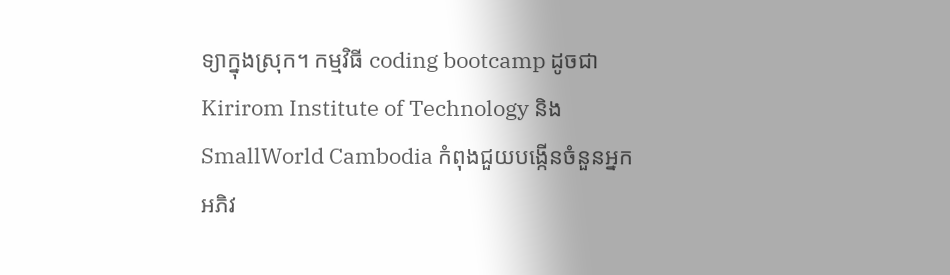ទ្យាក្នុងស្រុក។ កម្មវិធី coding bootcamp ដូចជា Kirirom Institute of Technology និង SmallWorld Cambodia កំពុងជួយបង្កើនចំនួនអ្នកអភិវ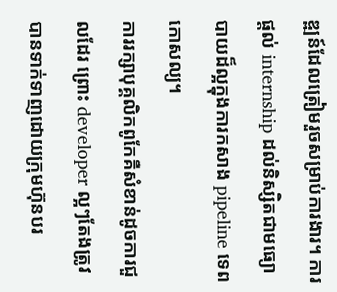ឌ្ឍន៍ដែលត្រៀមរួចសម្រាប់ការងារ។ ការផ្តល់ internship ដល់និស្សិតជាមធ្យោបាយដ៏ល្អក្នុងការកសាង pipeline ទេពកោសល្យ។
ការរក្សាបុគ្គលិកពូកែគឺសំខាន់ដូចការជួលដែរ ព្រោះ developer ល្អៗតែងត្រូវបានទាក់ទាញដោយក្រុមហ៊ុនបរ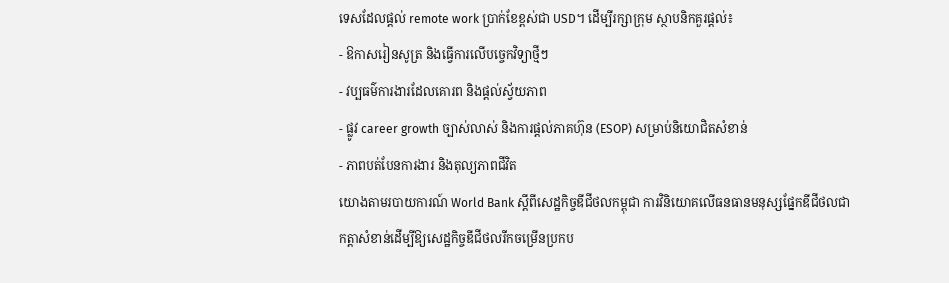ទេសដែលផ្តល់ remote work ប្រាក់ខែខ្ពស់ជា USD។ ដើម្បីរក្សាក្រុម ស្ថាបនិកគួរផ្តល់៖
- ឱកាសរៀនសូត្រ និងធ្វើការលើបច្ចេកវិទ្យាថ្មីៗ
- វប្បធម៌ការងារដែលគោរព និងផ្តល់ស្វ័យភាព
- ផ្លូវ career growth ច្បាស់លាស់ និងការផ្តល់ភាគហ៊ុន (ESOP) សម្រាប់និយោជិតសំខាន់
- ភាពបត់បែនការងារ និងតុល្យភាពជីវិត
យោងតាមរបាយការណ៍ World Bank ស្តីពីសេដ្ឋកិច្ចឌីជីថលកម្ពុជា ការវិនិយោគលើធនធានមនុស្សផ្នែកឌីជីថលជាកត្តាសំខាន់ដើម្បីឱ្យសេដ្ឋកិច្ចឌីជីថលរីកចម្រើនប្រកប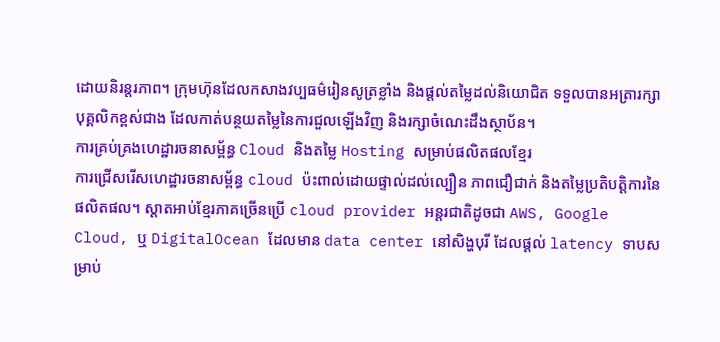ដោយនិរន្តរភាព។ ក្រុមហ៊ុនដែលកសាងវប្បធម៌រៀនសូត្រខ្លាំង និងផ្តល់តម្លៃដល់និយោជិត ទទួលបានអត្រារក្សាបុគ្គលិកខ្ពស់ជាង ដែលកាត់បន្ថយតម្លៃនៃការជួលឡើងវិញ និងរក្សាចំណេះដឹងស្ថាប័ន។
ការគ្រប់គ្រងហេដ្ឋារចនាសម្ព័ន្ធ Cloud និងតម្លៃ Hosting សម្រាប់ផលិតផលខ្មែរ
ការជ្រើសរើសហេដ្ឋារចនាសម្ព័ន្ធ cloud ប៉ះពាល់ដោយផ្ទាល់ដល់ល្បឿន ភាពជឿជាក់ និងតម្លៃប្រតិបត្តិការនៃផលិតផល។ ស្តាតអាប់ខ្មែរភាគច្រើនប្រើ cloud provider អន្តរជាតិដូចជា AWS, Google Cloud, ឬ DigitalOcean ដែលមាន data center នៅសិង្ហបុរី ដែលផ្តល់ latency ទាបសម្រាប់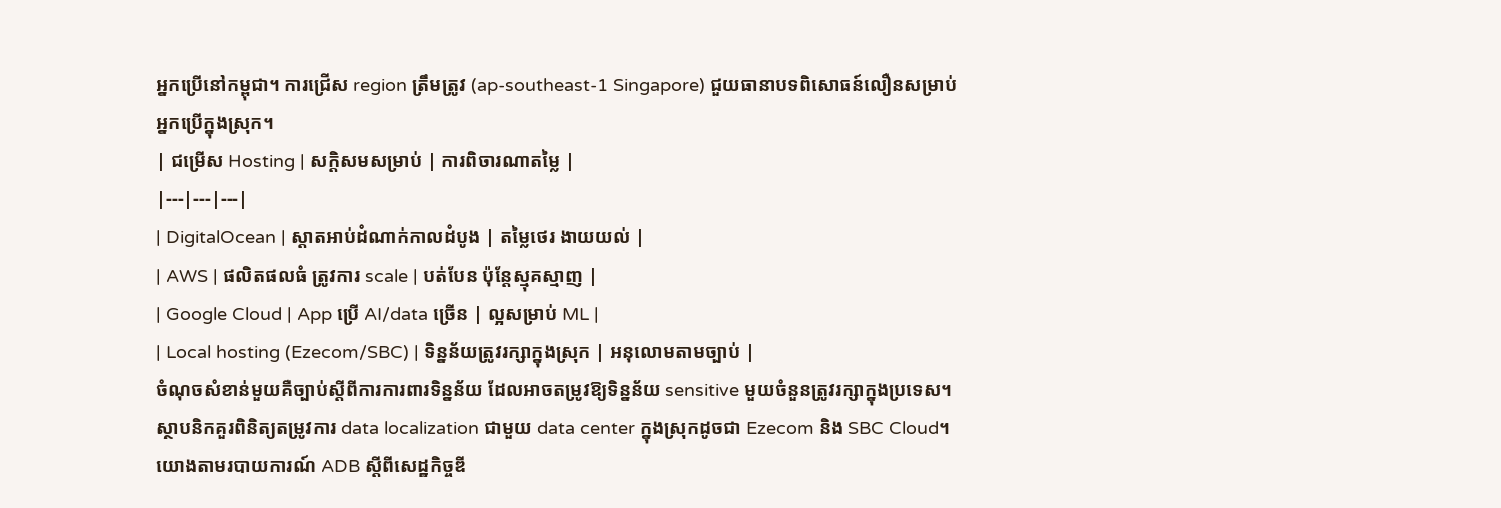អ្នកប្រើនៅកម្ពុជា។ ការជ្រើស region ត្រឹមត្រូវ (ap-southeast-1 Singapore) ជួយធានាបទពិសោធន៍លឿនសម្រាប់អ្នកប្រើក្នុងស្រុក។
| ជម្រើស Hosting | សក្តិសមសម្រាប់ | ការពិចារណាតម្លៃ |
|---|---|---|
| DigitalOcean | ស្តាតអាប់ដំណាក់កាលដំបូង | តម្លៃថេរ ងាយយល់ |
| AWS | ផលិតផលធំ ត្រូវការ scale | បត់បែន ប៉ុន្តែស្មុគស្មាញ |
| Google Cloud | App ប្រើ AI/data ច្រើន | ល្អសម្រាប់ ML |
| Local hosting (Ezecom/SBC) | ទិន្នន័យត្រូវរក្សាក្នុងស្រុក | អនុលោមតាមច្បាប់ |
ចំណុចសំខាន់មួយគឺច្បាប់ស្តីពីការការពារទិន្នន័យ ដែលអាចតម្រូវឱ្យទិន្នន័យ sensitive មួយចំនួនត្រូវរក្សាក្នុងប្រទេស។ ស្ថាបនិកគួរពិនិត្យតម្រូវការ data localization ជាមួយ data center ក្នុងស្រុកដូចជា Ezecom និង SBC Cloud។ យោងតាមរបាយការណ៍ ADB ស្តីពីសេដ្ឋកិច្ចឌី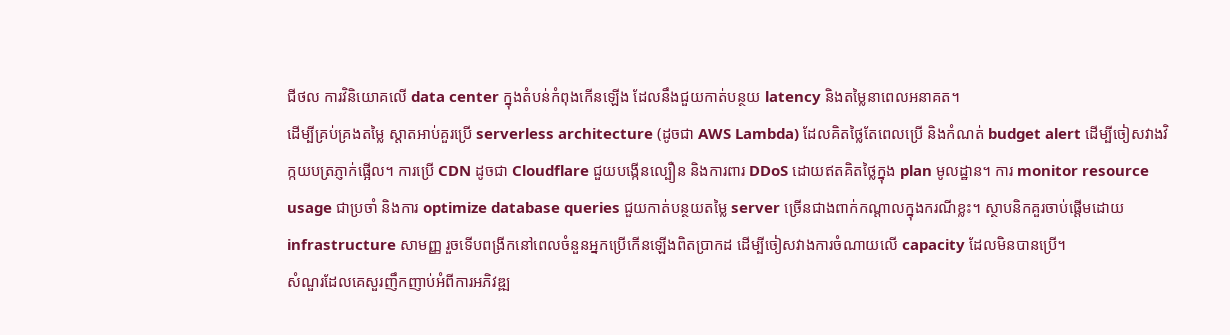ជីថល ការវិនិយោគលើ data center ក្នុងតំបន់កំពុងកើនឡើង ដែលនឹងជួយកាត់បន្ថយ latency និងតម្លៃនាពេលអនាគត។
ដើម្បីគ្រប់គ្រងតម្លៃ ស្តាតអាប់គួរប្រើ serverless architecture (ដូចជា AWS Lambda) ដែលគិតថ្លៃតែពេលប្រើ និងកំណត់ budget alert ដើម្បីចៀសវាងវិក្កយបត្រភ្ញាក់ផ្អើល។ ការប្រើ CDN ដូចជា Cloudflare ជួយបង្កើនល្បឿន និងការពារ DDoS ដោយឥតគិតថ្លៃក្នុង plan មូលដ្ឋាន។ ការ monitor resource usage ជាប្រចាំ និងការ optimize database queries ជួយកាត់បន្ថយតម្លៃ server ច្រើនជាងពាក់កណ្តាលក្នុងករណីខ្លះ។ ស្ថាបនិកគួរចាប់ផ្តើមដោយ infrastructure សាមញ្ញ រួចទើបពង្រីកនៅពេលចំនួនអ្នកប្រើកើនឡើងពិតប្រាកដ ដើម្បីចៀសវាងការចំណាយលើ capacity ដែលមិនបានប្រើ។
សំណួរដែលគេសួរញឹកញាប់អំពីការអភិវឌ្ឍ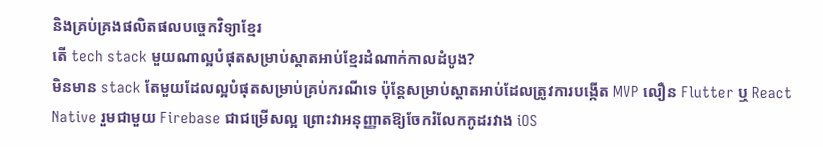និងគ្រប់គ្រងផលិតផលបច្ចេកវិទ្យាខ្មែរ
តើ tech stack មួយណាល្អបំផុតសម្រាប់ស្តាតអាប់ខ្មែរដំណាក់កាលដំបូង?
មិនមាន stack តែមួយដែលល្អបំផុតសម្រាប់គ្រប់ករណីទេ ប៉ុន្តែសម្រាប់ស្តាតអាប់ដែលត្រូវការបង្កើត MVP លឿន Flutter ឬ React Native រួមជាមួយ Firebase ជាជម្រើសល្អ ព្រោះវាអនុញ្ញាតឱ្យចែករំលែកកូដរវាង iOS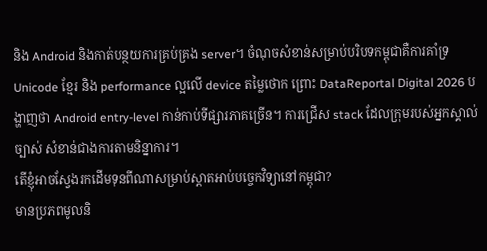និង Android និងកាត់បន្ថយការគ្រប់គ្រង server។ ចំណុចសំខាន់សម្រាប់បរិបទកម្ពុជាគឺការគាំទ្រ Unicode ខ្មែរ និង performance ល្អលើ device តម្លៃថោក ព្រោះ DataReportal Digital 2026 បង្ហាញថា Android entry-level កាន់កាប់ទីផ្សារភាគច្រើន។ ការជ្រើស stack ដែលក្រុមរបស់អ្នកស្គាល់ច្បាស់ សំខាន់ជាងការតាមនិន្នាការ។
តើខ្ញុំអាចស្វែងរកដើមទុនពីណាសម្រាប់ស្តាតអាប់បច្ចេកវិទ្យានៅកម្ពុជា?
មានប្រភពមូលនិ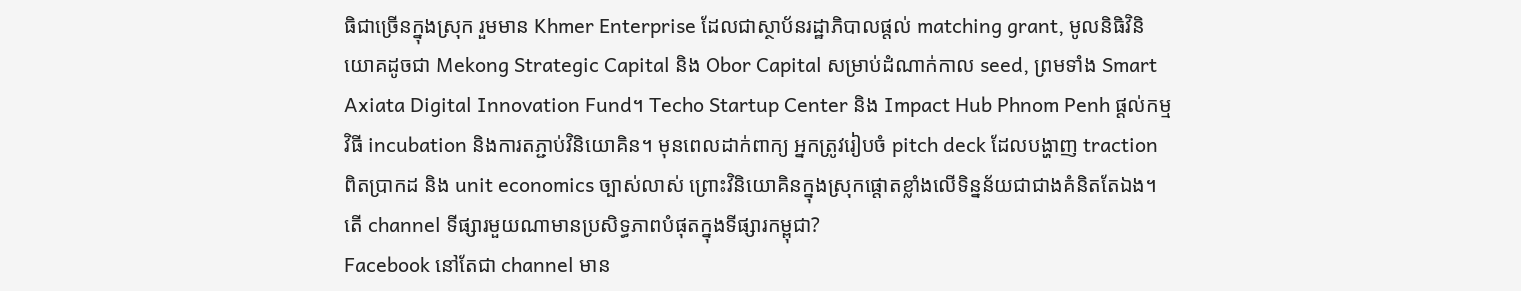ធិជាច្រើនក្នុងស្រុក រួមមាន Khmer Enterprise ដែលជាស្ថាប័នរដ្ឋាភិបាលផ្តល់ matching grant, មូលនិធិវិនិយោគដូចជា Mekong Strategic Capital និង Obor Capital សម្រាប់ដំណាក់កាល seed, ព្រមទាំង Smart Axiata Digital Innovation Fund។ Techo Startup Center និង Impact Hub Phnom Penh ផ្តល់កម្មវិធី incubation និងការតភ្ជាប់វិនិយោគិន។ មុនពេលដាក់ពាក្យ អ្នកត្រូវរៀបចំ pitch deck ដែលបង្ហាញ traction ពិតប្រាកដ និង unit economics ច្បាស់លាស់ ព្រោះវិនិយោគិនក្នុងស្រុកផ្តោតខ្លាំងលើទិន្នន័យជាជាងគំនិតតែឯង។
តើ channel ទីផ្សារមួយណាមានប្រសិទ្ធភាពបំផុតក្នុងទីផ្សារកម្ពុជា?
Facebook នៅតែជា channel មាន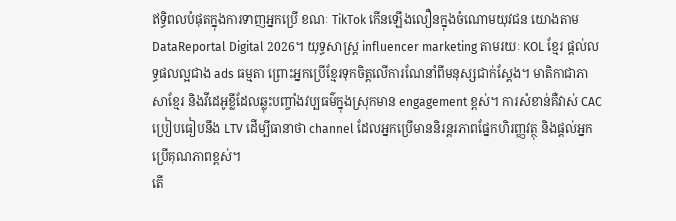ឥទ្ធិពលបំផុតក្នុងការទាញអ្នកប្រើ ខណៈ TikTok កើនឡើងលឿនក្នុងចំណោមយុវជន យោងតាម DataReportal Digital 2026។ យុទ្ធសាស្ត្រ influencer marketing តាមរយៈ KOL ខ្មែរ ផ្តល់លទ្ធផលល្អជាង ads ធម្មតា ព្រោះអ្នកប្រើខ្មែរទុកចិត្តលើការណែនាំពីមនុស្សជាក់ស្តែង។ មាតិកាជាភាសាខ្មែរ និងវីដេអូខ្លីដែលឆ្លុះបញ្ចាំងវប្បធម៌ក្នុងស្រុកមាន engagement ខ្ពស់។ ការសំខាន់គឺវាស់ CAC ប្រៀបធៀបនឹង LTV ដើម្បីធានាថា channel ដែលអ្នកប្រើមាននិរន្តរភាពផ្នែកហិរញ្ញវត្ថុ និងផ្តល់អ្នកប្រើគុណភាពខ្ពស់។
តើ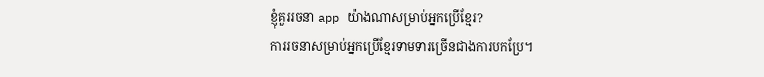ខ្ញុំគួររចនា app យ៉ាងណាសម្រាប់អ្នកប្រើខ្មែរ?
ការរចនាសម្រាប់អ្នកប្រើខ្មែរទាមទារច្រើនជាងការបកប្រែ។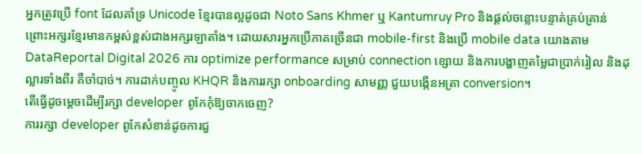អ្នកត្រូវប្រើ font ដែលគាំទ្រ Unicode ខ្មែរបានល្អដូចជា Noto Sans Khmer ឬ Kantumruy Pro និងផ្តល់ចន្លោះបន្ទាត់គ្រប់គ្រាន់ ព្រោះអក្សរខ្មែរមានកម្ពស់ខ្ពស់ជាងអក្សរឡាតាំង។ ដោយសារអ្នកប្រើភាគច្រើនជា mobile-first និងប្រើ mobile data យោងតាម DataReportal Digital 2026 ការ optimize performance សម្រាប់ connection ខ្សោយ និងការបង្ហាញតម្លៃជាប្រាក់រៀល និងដុល្លារទាំងពីរ គឺចាំបាច់។ ការដាក់បញ្ចូល KHQR និងការរក្សា onboarding សាមញ្ញ ជួយបង្កើនអត្រា conversion។
តើធ្វើដូចម្តេចដើម្បីរក្សា developer ពូកែកុំឱ្យចាកចេញ?
ការរក្សា developer ពូកែសំខាន់ដូចការជួ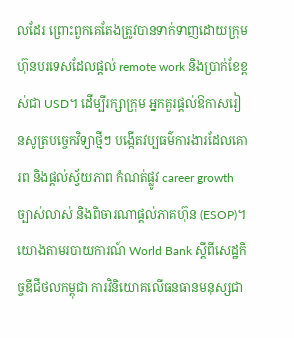លដែរ ព្រោះពួកគេតែងត្រូវបានទាក់ទាញដោយក្រុមហ៊ុនបរទេសដែលផ្តល់ remote work និងប្រាក់ខែខ្ពស់ជា USD។ ដើម្បីរក្សាក្រុម អ្នកគួរផ្តល់ឱកាសរៀនសូត្របច្ចេកវិទ្យាថ្មីៗ បង្កើតវប្បធម៌ការងារដែលគោរព និងផ្តល់ស្វ័យភាព កំណត់ផ្លូវ career growth ច្បាស់លាស់ និងពិចារណាផ្តល់ភាគហ៊ុន (ESOP)។ យោងតាមរបាយការណ៍ World Bank ស្តីពីសេដ្ឋកិច្ចឌីជីថលកម្ពុជា ការវិនិយោគលើធនធានមនុស្សជា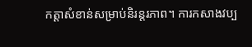កត្តាសំខាន់សម្រាប់និរន្តរភាព។ ការកសាងវប្ប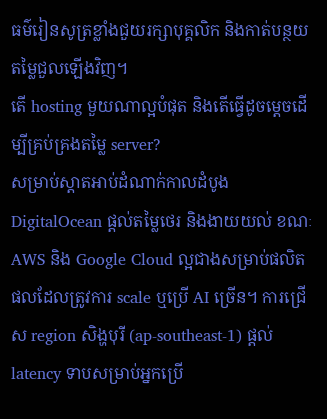ធម៌រៀនសូត្រខ្លាំងជួយរក្សាបុគ្គលិក និងកាត់បន្ថយតម្លៃជួលឡើងវិញ។
តើ hosting មួយណាល្អបំផុត និងតើធ្វើដូចម្តេចដើម្បីគ្រប់គ្រងតម្លៃ server?
សម្រាប់ស្តាតអាប់ដំណាក់កាលដំបូង DigitalOcean ផ្តល់តម្លៃថេរ និងងាយយល់ ខណៈ AWS និង Google Cloud ល្អជាងសម្រាប់ផលិតផលដែលត្រូវការ scale ឬប្រើ AI ច្រើន។ ការជ្រើស region សិង្ហបុរី (ap-southeast-1) ផ្តល់ latency ទាបសម្រាប់អ្នកប្រើ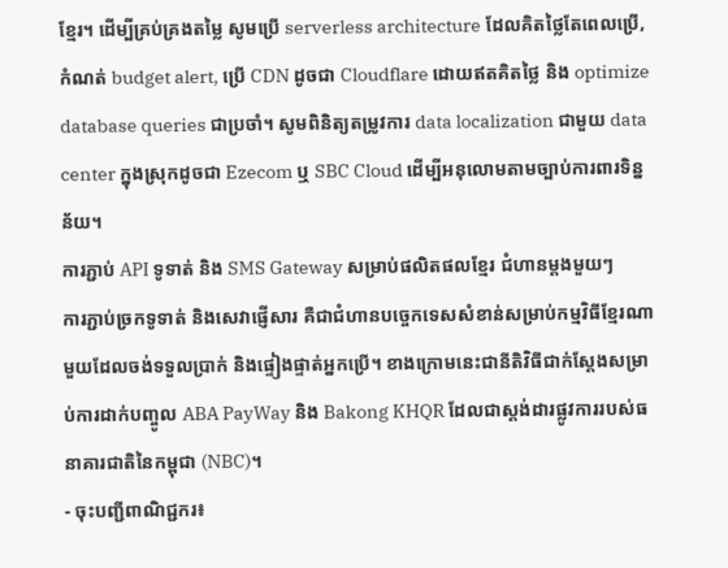ខ្មែរ។ ដើម្បីគ្រប់គ្រងតម្លៃ សូមប្រើ serverless architecture ដែលគិតថ្លៃតែពេលប្រើ, កំណត់ budget alert, ប្រើ CDN ដូចជា Cloudflare ដោយឥតគិតថ្លៃ និង optimize database queries ជាប្រចាំ។ សូមពិនិត្យតម្រូវការ data localization ជាមួយ data center ក្នុងស្រុកដូចជា Ezecom ឬ SBC Cloud ដើម្បីអនុលោមតាមច្បាប់ការពារទិន្នន័យ។
ការភ្ជាប់ API ទូទាត់ និង SMS Gateway សម្រាប់ផលិតផលខ្មែរ ជំហានម្តងមួយៗ
ការភ្ជាប់ច្រកទូទាត់ និងសេវាផ្ញើសារ គឺជាជំហានបច្ចេកទេសសំខាន់សម្រាប់កម្មវិធីខ្មែរណាមួយដែលចង់ទទួលប្រាក់ និងផ្ទៀងផ្ទាត់អ្នកប្រើ។ ខាងក្រោមនេះជានីតិវិធីជាក់ស្តែងសម្រាប់ការដាក់បញ្ចូល ABA PayWay និង Bakong KHQR ដែលជាស្តង់ដារផ្លូវការរបស់ធនាគារជាតិនៃកម្ពុជា (NBC)។
- ចុះបញ្ជីពាណិជ្ជករ៖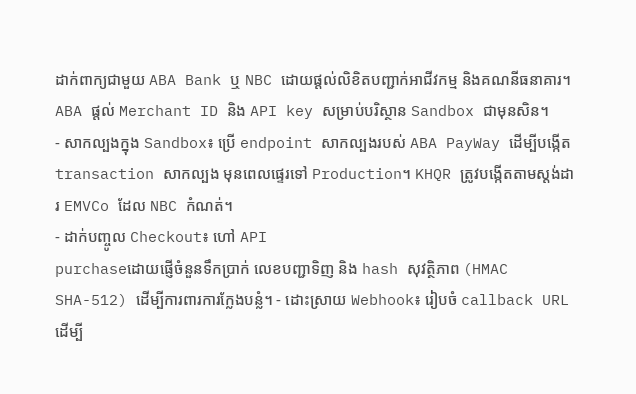ដាក់ពាក្យជាមួយ ABA Bank ឬ NBC ដោយផ្តល់លិខិតបញ្ជាក់អាជីវកម្ម និងគណនីធនាគារ។ ABA ផ្តល់ Merchant ID និង API key សម្រាប់បរិស្ថាន Sandbox ជាមុនសិន។
- សាកល្បងក្នុង Sandbox៖ ប្រើ endpoint សាកល្បងរបស់ ABA PayWay ដើម្បីបង្កើត transaction សាកល្បង មុនពេលផ្ទេរទៅ Production។ KHQR ត្រូវបង្កើតតាមស្តង់ដារ EMVCo ដែល NBC កំណត់។
- ដាក់បញ្ចូល Checkout៖ ហៅ API
purchaseដោយផ្ញើចំនួនទឹកប្រាក់ លេខបញ្ជាទិញ និង hash សុវត្ថិភាព (HMAC SHA-512) ដើម្បីការពារការក្លែងបន្លំ។ - ដោះស្រាយ Webhook៖ រៀបចំ callback URL ដើម្បី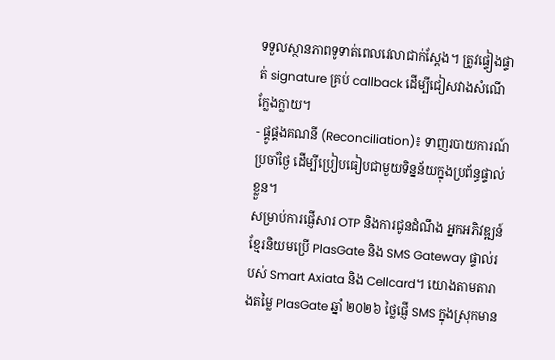ទទួលស្ថានភាពទូទាត់ពេលវេលាជាក់ស្តែង។ ត្រូវផ្ទៀងផ្ទាត់ signature គ្រប់ callback ដើម្បីជៀសវាងសំណើក្លែងក្លាយ។
- ផ្គូផ្គងគណនី (Reconciliation)៖ ទាញរបាយការណ៍ប្រចាំថ្ងៃ ដើម្បីប្រៀបធៀបជាមួយទិន្នន័យក្នុងប្រព័ន្ធផ្ទាល់ខ្លួន។
សម្រាប់ការផ្ញើសារ OTP និងការជូនដំណឹង អ្នកអភិវឌ្ឍន៍ខ្មែរនិយមប្រើ PlasGate និង SMS Gateway ផ្ទាល់របស់ Smart Axiata និង Cellcard។ យោងតាមតារាងតម្លៃ PlasGate ឆ្នាំ ២០២៦ ថ្លៃផ្ញើ SMS ក្នុងស្រុកមាន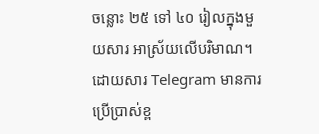ចន្លោះ ២៥ ទៅ ៤០ រៀលក្នុងមួយសារ អាស្រ័យលើបរិមាណ។ ដោយសារ Telegram មានការប្រើប្រាស់ខ្ព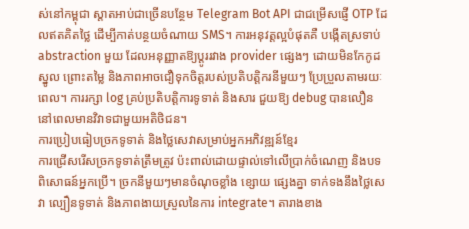ស់នៅកម្ពុជា ស្តាតអាប់ជាច្រើនបន្ថែម Telegram Bot API ជាជម្រើសផ្ញើ OTP ដែលឥតគិតថ្លៃ ដើម្បីកាត់បន្ថយចំណាយ SMS។ ការអនុវត្តល្អបំផុតគឺ បង្កើតស្រទាប់ abstraction មួយ ដែលអនុញ្ញាតឱ្យប្តូររវាង provider ផ្សេងៗ ដោយមិនកែកូដស្នូល ព្រោះតម្លៃ និងភាពអាចជឿទុកចិត្តរបស់ប្រតិបត្តិករនីមួយៗ ប្រែប្រួលតាមរយៈពេល។ ការរក្សា log គ្រប់ប្រតិបត្តិការទូទាត់ និងសារ ជួយឱ្យ debug បានលឿន នៅពេលមានវិវាទជាមួយអតិថិជន។
ការប្រៀបធៀបច្រកទូទាត់ និងថ្លៃសេវាសម្រាប់អ្នកអភិវឌ្ឍន៍ខ្មែរ
ការជ្រើសរើសច្រកទូទាត់ត្រឹមត្រូវ ប៉ះពាល់ដោយផ្ទាល់ទៅលើប្រាក់ចំណេញ និងបទពិសោធន៍អ្នកប្រើ។ ច្រកនីមួយៗមានចំណុចខ្លាំង ខ្សោយ ផ្សេងគ្នា ទាក់ទងនឹងថ្លៃសេវា ល្បឿនទូទាត់ និងភាពងាយស្រួលនៃការ integrate។ តារាងខាង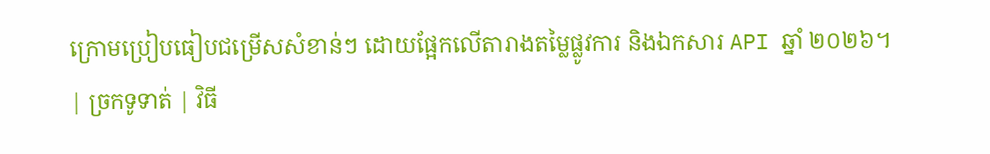ក្រោមប្រៀបធៀបជម្រើសសំខាន់ៗ ដោយផ្អែកលើតារាងតម្លៃផ្លូវការ និងឯកសារ API ឆ្នាំ ២០២៦។
| ច្រកទូទាត់ | វិធី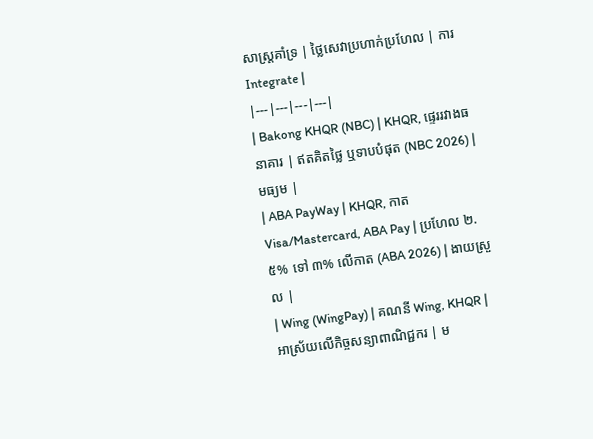សាស្ត្រគាំទ្រ | ថ្លៃសេវាប្រហាក់ប្រហែល | ការ Integrate |
|---|---|---|---|
| Bakong KHQR (NBC) | KHQR, ផ្ទេររវាងធនាគារ | ឥតគិតថ្លៃ ឬទាបបំផុត (NBC 2026) | មធ្យម |
| ABA PayWay | KHQR, កាត Visa/Mastercard, ABA Pay | ប្រហែល ២.៥% ទៅ ៣% លើកាត (ABA 2026) | ងាយស្រួល |
| Wing (WingPay) | គណនី Wing, KHQR | អាស្រ័យលើកិច្ចសន្យាពាណិជ្ជករ | ម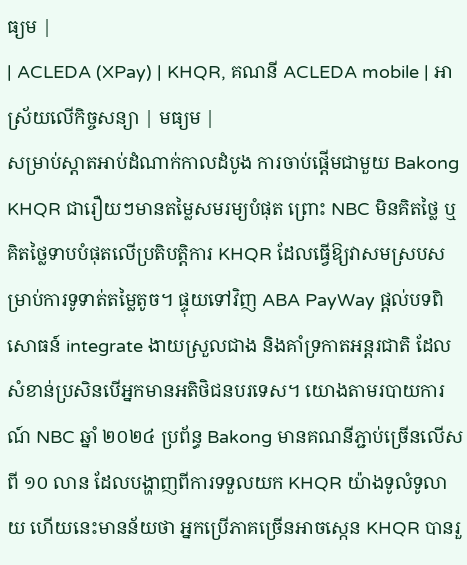ធ្យម |
| ACLEDA (XPay) | KHQR, គណនី ACLEDA mobile | អាស្រ័យលើកិច្ចសន្យា | មធ្យម |
សម្រាប់ស្តាតអាប់ដំណាក់កាលដំបូង ការចាប់ផ្តើមជាមួយ Bakong KHQR ជារឿយៗមានតម្លៃសមរម្យបំផុត ព្រោះ NBC មិនគិតថ្លៃ ឬគិតថ្លៃទាបបំផុតលើប្រតិបត្តិការ KHQR ដែលធ្វើឱ្យវាសមស្របសម្រាប់ការទូទាត់តម្លៃតូច។ ផ្ទុយទៅវិញ ABA PayWay ផ្តល់បទពិសោធន៍ integrate ងាយស្រួលជាង និងគាំទ្រកាតអន្តរជាតិ ដែលសំខាន់ប្រសិនបើអ្នកមានអតិថិជនបរទេស។ យោងតាមរបាយការណ៍ NBC ឆ្នាំ ២០២៤ ប្រព័ន្ធ Bakong មានគណនីភ្ជាប់ច្រើនលើសពី ១០ លាន ដែលបង្ហាញពីការទទួលយក KHQR យ៉ាងទូលំទូលាយ ហើយនេះមានន័យថា អ្នកប្រើភាគច្រើនអាចស្កេន KHQR បានរួ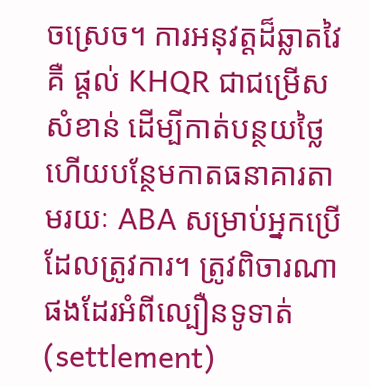ចស្រេច។ ការអនុវត្តដ៏ឆ្លាតវៃគឺ ផ្តល់ KHQR ជាជម្រើសសំខាន់ ដើម្បីកាត់បន្ថយថ្លៃ ហើយបន្ថែមកាតធនាគារតាមរយៈ ABA សម្រាប់អ្នកប្រើដែលត្រូវការ។ ត្រូវពិចារណាផងដែរអំពីល្បឿនទូទាត់ (settlement)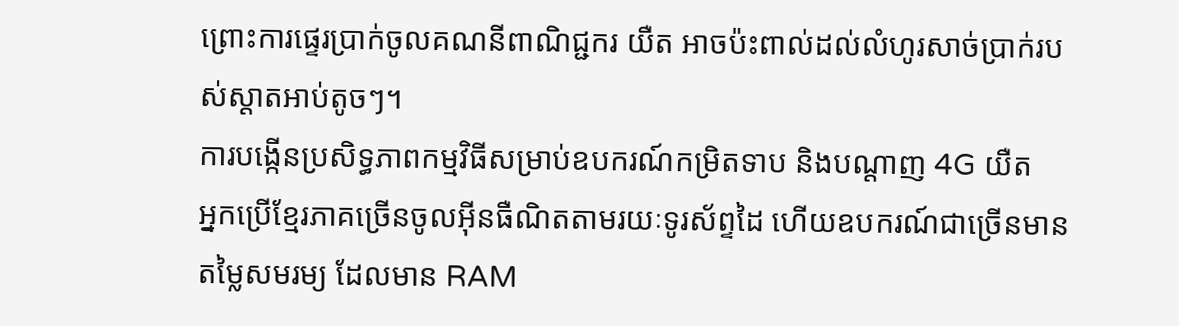ព្រោះការផ្ទេរប្រាក់ចូលគណនីពាណិជ្ជករ យឺត អាចប៉ះពាល់ដល់លំហូរសាច់ប្រាក់របស់ស្តាតអាប់តូចៗ។
ការបង្កើនប្រសិទ្ធភាពកម្មវិធីសម្រាប់ឧបករណ៍កម្រិតទាប និងបណ្តាញ 4G យឺត
អ្នកប្រើខ្មែរភាគច្រើនចូលអ៊ីនធឺណិតតាមរយៈទូរស័ព្ទដៃ ហើយឧបករណ៍ជាច្រើនមានតម្លៃសមរម្យ ដែលមាន RAM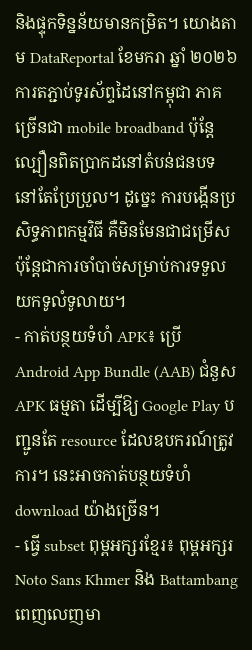និងផ្ទុកទិន្នន័យមានកម្រិត។ យោងតាម DataReportal ខែមករា ឆ្នាំ ២០២៦ ការតភ្ជាប់ទូរស័ព្ទដៃនៅកម្ពុជា ភាគច្រើនជា mobile broadband ប៉ុន្តែល្បឿនពិតប្រាកដនៅតំបន់ជនបទ នៅតែប្រែប្រួល។ ដូច្នេះ ការបង្កើនប្រសិទ្ធភាពកម្មវិធី គឺមិនមែនជាជម្រើស ប៉ុន្តែជាការចាំបាច់សម្រាប់ការទទួលយកទូលំទូលាយ។
- កាត់បន្ថយទំហំ APK៖ ប្រើ Android App Bundle (AAB) ជំនួស APK ធម្មតា ដើម្បីឱ្យ Google Play បញ្ជូនតែ resource ដែលឧបករណ៍ត្រូវការ។ នេះអាចកាត់បន្ថយទំហំ download យ៉ាងច្រើន។
- ធ្វើ subset ពុម្ពអក្សរខ្មែរ៖ ពុម្ពអក្សរ Noto Sans Khmer និង Battambang ពេញលេញមា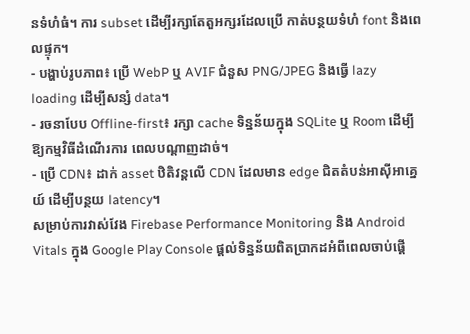នទំហំធំ។ ការ subset ដើម្បីរក្សាតែតួអក្សរដែលប្រើ កាត់បន្ថយទំហំ font និងពេលផ្ទុក។
- បង្ហាប់រូបភាព៖ ប្រើ WebP ឬ AVIF ជំនួស PNG/JPEG និងធ្វើ lazy loading ដើម្បីសន្សំ data។
- រចនាបែប Offline-first៖ រក្សា cache ទិន្នន័យក្នុង SQLite ឬ Room ដើម្បីឱ្យកម្មវិធីដំណើរការ ពេលបណ្តាញដាច់។
- ប្រើ CDN៖ ដាក់ asset ឋិតិវន្តលើ CDN ដែលមាន edge ជិតតំបន់អាស៊ីអាគ្នេយ៍ ដើម្បីបន្ថយ latency។
សម្រាប់ការវាស់វែង Firebase Performance Monitoring និង Android Vitals ក្នុង Google Play Console ផ្តល់ទិន្នន័យពិតប្រាកដអំពីពេលចាប់ផ្តើ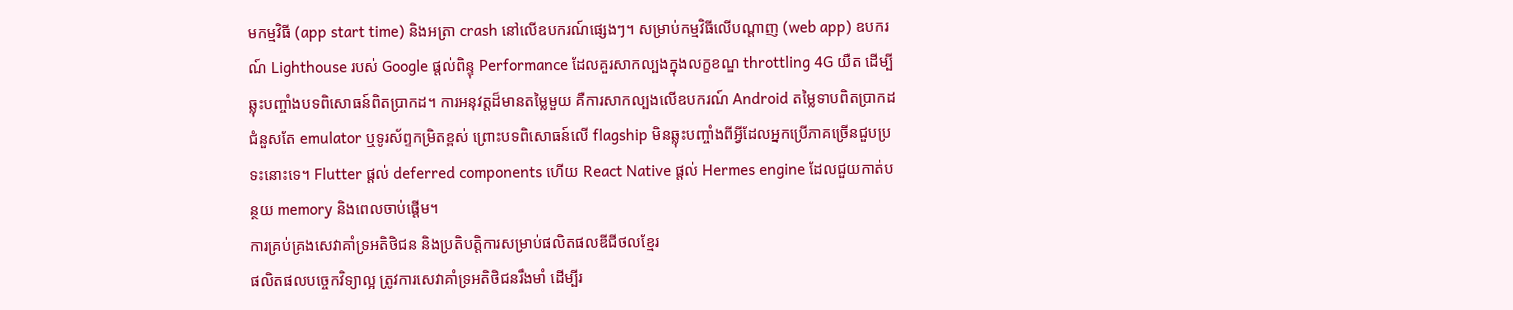មកម្មវិធី (app start time) និងអត្រា crash នៅលើឧបករណ៍ផ្សេងៗ។ សម្រាប់កម្មវិធីលើបណ្តាញ (web app) ឧបករណ៍ Lighthouse របស់ Google ផ្តល់ពិន្ទុ Performance ដែលគួរសាកល្បងក្នុងលក្ខខណ្ឌ throttling 4G យឺត ដើម្បីឆ្លុះបញ្ចាំងបទពិសោធន៍ពិតប្រាកដ។ ការអនុវត្តដ៏មានតម្លៃមួយ គឺការសាកល្បងលើឧបករណ៍ Android តម្លៃទាបពិតប្រាកដ ជំនួសតែ emulator ឬទូរស័ព្ទកម្រិតខ្ពស់ ព្រោះបទពិសោធន៍លើ flagship មិនឆ្លុះបញ្ចាំងពីអ្វីដែលអ្នកប្រើភាគច្រើនជួបប្រទះនោះទេ។ Flutter ផ្តល់ deferred components ហើយ React Native ផ្តល់ Hermes engine ដែលជួយកាត់បន្ថយ memory និងពេលចាប់ផ្តើម។
ការគ្រប់គ្រងសេវាគាំទ្រអតិថិជន និងប្រតិបត្តិការសម្រាប់ផលិតផលឌីជីថលខ្មែរ
ផលិតផលបច្ចេកវិទ្យាល្អ ត្រូវការសេវាគាំទ្រអតិថិជនរឹងមាំ ដើម្បីរ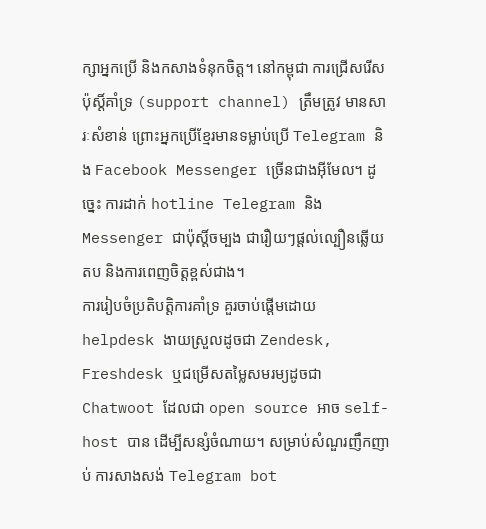ក្សាអ្នកប្រើ និងកសាងទំនុកចិត្ត។ នៅកម្ពុជា ការជ្រើសរើសប៉ុស្តិ៍គាំទ្រ (support channel) ត្រឹមត្រូវ មានសារៈសំខាន់ ព្រោះអ្នកប្រើខ្មែរមានទម្លាប់ប្រើ Telegram និង Facebook Messenger ច្រើនជាងអ៊ីមែល។ ដូច្នេះ ការដាក់ hotline Telegram និង Messenger ជាប៉ុស្តិ៍ចម្បង ជារឿយៗផ្តល់ល្បឿនឆ្លើយតប និងការពេញចិត្តខ្ពស់ជាង។
ការរៀបចំប្រតិបត្តិការគាំទ្រ គួរចាប់ផ្តើមដោយ helpdesk ងាយស្រួលដូចជា Zendesk, Freshdesk ឬជម្រើសតម្លៃសមរម្យដូចជា Chatwoot ដែលជា open source អាច self-host បាន ដើម្បីសន្សំចំណាយ។ សម្រាប់សំណួរញឹកញាប់ ការសាងសង់ Telegram bot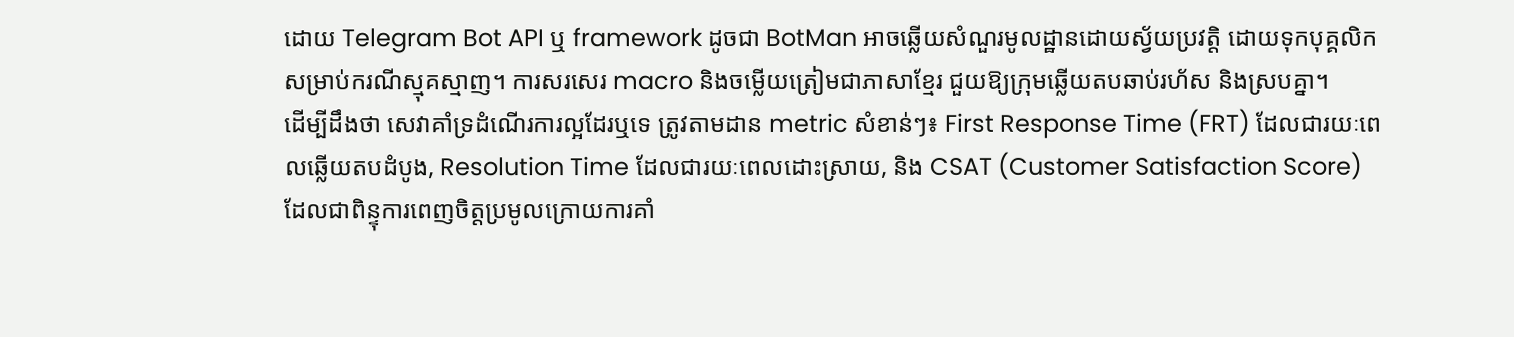ដោយ Telegram Bot API ឬ framework ដូចជា BotMan អាចឆ្លើយសំណួរមូលដ្ឋានដោយស្វ័យប្រវត្តិ ដោយទុកបុគ្គលិកសម្រាប់ករណីស្មុគស្មាញ។ ការសរសេរ macro និងចម្លើយត្រៀមជាភាសាខ្មែរ ជួយឱ្យក្រុមឆ្លើយតបឆាប់រហ័ស និងស្របគ្នា។
ដើម្បីដឹងថា សេវាគាំទ្រដំណើរការល្អដែរឬទេ ត្រូវតាមដាន metric សំខាន់ៗ៖ First Response Time (FRT) ដែលជារយៈពេលឆ្លើយតបដំបូង, Resolution Time ដែលជារយៈពេលដោះស្រាយ, និង CSAT (Customer Satisfaction Score) ដែលជាពិន្ទុការពេញចិត្តប្រមូលក្រោយការគាំ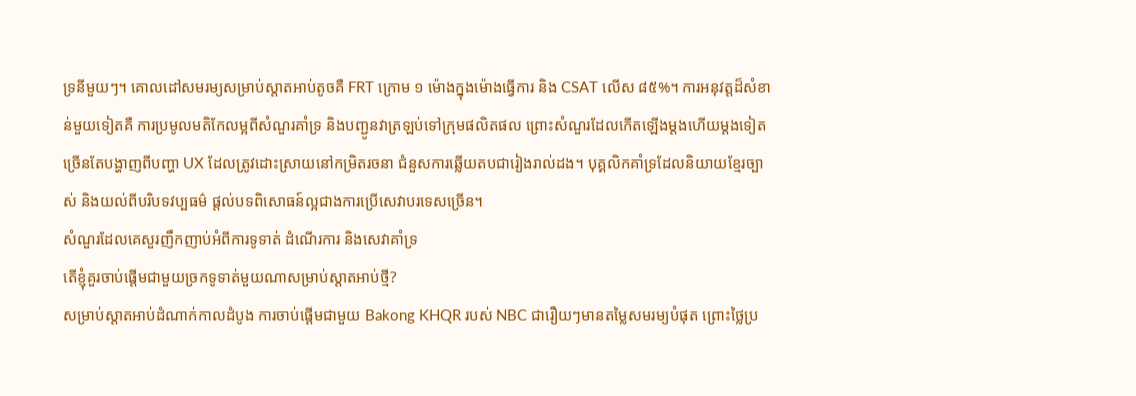ទ្រនីមួយៗ។ គោលដៅសមរម្យសម្រាប់ស្តាតអាប់តូចគឺ FRT ក្រោម ១ ម៉ោងក្នុងម៉ោងធ្វើការ និង CSAT លើស ៨៥%។ ការអនុវត្តដ៏សំខាន់មួយទៀតគឺ ការប្រមូលមតិកែលម្អពីសំណួរគាំទ្រ និងបញ្ជូនវាត្រឡប់ទៅក្រុមផលិតផល ព្រោះសំណួរដែលកើតឡើងម្តងហើយម្តងទៀត ច្រើនតែបង្ហាញពីបញ្ហា UX ដែលត្រូវដោះស្រាយនៅកម្រិតរចនា ជំនួសការឆ្លើយតបជារៀងរាល់ដង។ បុគ្គលិកគាំទ្រដែលនិយាយខ្មែរច្បាស់ និងយល់ពីបរិបទវប្បធម៌ ផ្តល់បទពិសោធន៍ល្អជាងការប្រើសេវាបរទេសច្រើន។
សំណួរដែលគេសួរញឹកញាប់អំពីការទូទាត់ ដំណើរការ និងសេវាគាំទ្រ
តើខ្ញុំគួរចាប់ផ្តើមជាមួយច្រកទូទាត់មួយណាសម្រាប់ស្តាតអាប់ថ្មី?
សម្រាប់ស្តាតអាប់ដំណាក់កាលដំបូង ការចាប់ផ្តើមជាមួយ Bakong KHQR របស់ NBC ជារឿយៗមានតម្លៃសមរម្យបំផុត ព្រោះថ្លៃប្រ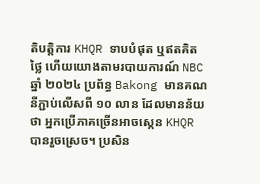តិបត្តិការ KHQR ទាបបំផុត ឬឥតគិតថ្លៃ ហើយយោងតាមរបាយការណ៍ NBC ឆ្នាំ ២០២៤ ប្រព័ន្ធ Bakong មានគណនីភ្ជាប់លើសពី ១០ លាន ដែលមានន័យថា អ្នកប្រើភាគច្រើនអាចស្កេន KHQR បានរួចស្រេច។ ប្រសិន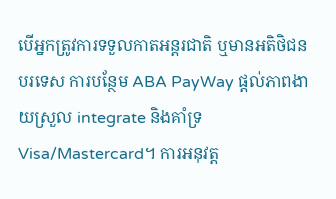បើអ្នកត្រូវការទទួលកាតអន្តរជាតិ ឬមានអតិថិជនបរទេស ការបន្ថែម ABA PayWay ផ្តល់ភាពងាយស្រួល integrate និងគាំទ្រ Visa/Mastercard។ ការអនុវត្ត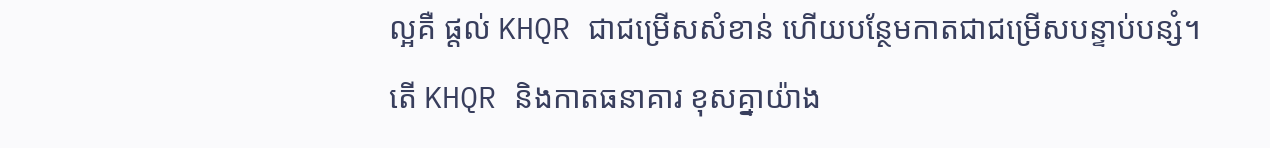ល្អគឺ ផ្តល់ KHQR ជាជម្រើសសំខាន់ ហើយបន្ថែមកាតជាជម្រើសបន្ទាប់បន្សំ។
តើ KHQR និងកាតធនាគារ ខុសគ្នាយ៉ាង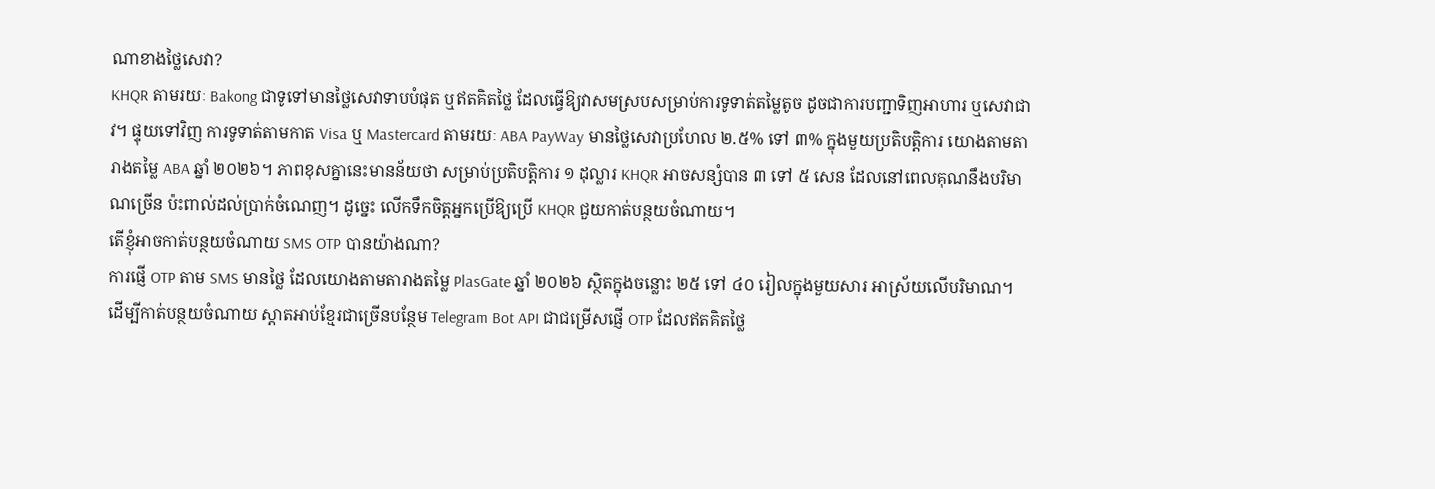ណាខាងថ្លៃសេវា?
KHQR តាមរយៈ Bakong ជាទូទៅមានថ្លៃសេវាទាបបំផុត ឬឥតគិតថ្លៃ ដែលធ្វើឱ្យវាសមស្របសម្រាប់ការទូទាត់តម្លៃតូច ដូចជាការបញ្ជាទិញអាហារ ឬសេវាជាវ។ ផ្ទុយទៅវិញ ការទូទាត់តាមកាត Visa ឬ Mastercard តាមរយៈ ABA PayWay មានថ្លៃសេវាប្រហែល ២.៥% ទៅ ៣% ក្នុងមួយប្រតិបត្តិការ យោងតាមតារាងតម្លៃ ABA ឆ្នាំ ២០២៦។ ភាពខុសគ្នានេះមានន័យថា សម្រាប់ប្រតិបត្តិការ ១ ដុល្លារ KHQR អាចសន្សំបាន ៣ ទៅ ៥ សេន ដែលនៅពេលគុណនឹងបរិមាណច្រើន ប៉ះពាល់ដល់ប្រាក់ចំណេញ។ ដូច្នេះ លើកទឹកចិត្តអ្នកប្រើឱ្យប្រើ KHQR ជួយកាត់បន្ថយចំណាយ។
តើខ្ញុំអាចកាត់បន្ថយចំណាយ SMS OTP បានយ៉ាងណា?
ការផ្ញើ OTP តាម SMS មានថ្លៃ ដែលយោងតាមតារាងតម្លៃ PlasGate ឆ្នាំ ២០២៦ ស្ថិតក្នុងចន្លោះ ២៥ ទៅ ៤០ រៀលក្នុងមួយសារ អាស្រ័យលើបរិមាណ។ ដើម្បីកាត់បន្ថយចំណាយ ស្តាតអាប់ខ្មែរជាច្រើនបន្ថែម Telegram Bot API ជាជម្រើសផ្ញើ OTP ដែលឥតគិតថ្លៃ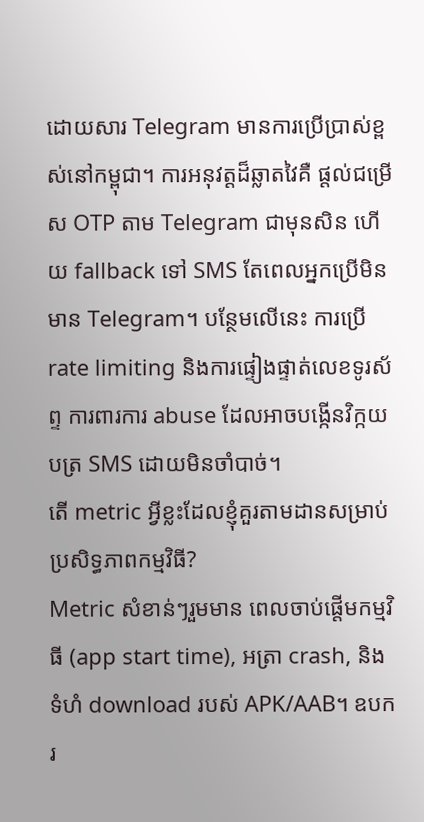ដោយសារ Telegram មានការប្រើប្រាស់ខ្ពស់នៅកម្ពុជា។ ការអនុវត្តដ៏ឆ្លាតវៃគឺ ផ្តល់ជម្រើស OTP តាម Telegram ជាមុនសិន ហើយ fallback ទៅ SMS តែពេលអ្នកប្រើមិនមាន Telegram។ បន្ថែមលើនេះ ការប្រើ rate limiting និងការផ្ទៀងផ្ទាត់លេខទូរស័ព្ទ ការពារការ abuse ដែលអាចបង្កើនវិក្កយបត្រ SMS ដោយមិនចាំបាច់។
តើ metric អ្វីខ្លះដែលខ្ញុំគួរតាមដានសម្រាប់ប្រសិទ្ធភាពកម្មវិធី?
Metric សំខាន់ៗរួមមាន ពេលចាប់ផ្តើមកម្មវិធី (app start time), អត្រា crash, និងទំហំ download របស់ APK/AAB។ ឧបករ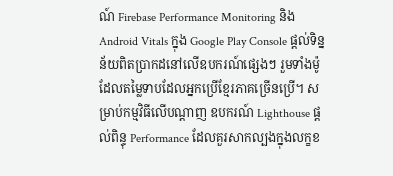ណ៍ Firebase Performance Monitoring និង Android Vitals ក្នុង Google Play Console ផ្តល់ទិន្នន័យពិតប្រាកដនៅលើឧបករណ៍ផ្សេងៗ រួមទាំងម៉ូដែលតម្លៃទាបដែលអ្នកប្រើខ្មែរភាគច្រើនប្រើ។ សម្រាប់កម្មវិធីលើបណ្តាញ ឧបករណ៍ Lighthouse ផ្តល់ពិន្ទុ Performance ដែលគួរសាកល្បងក្នុងលក្ខខ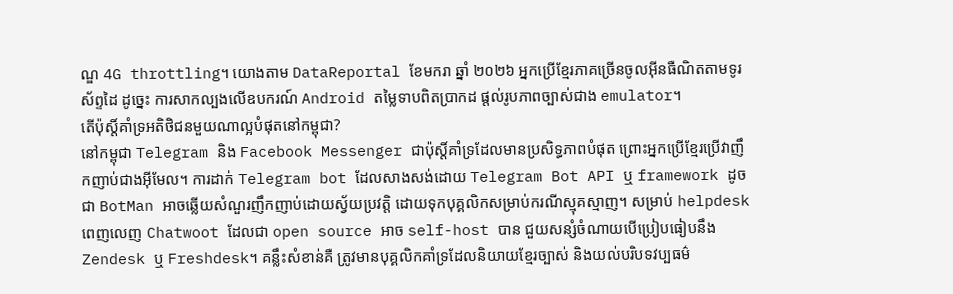ណ្ឌ 4G throttling។ យោងតាម DataReportal ខែមករា ឆ្នាំ ២០២៦ អ្នកប្រើខ្មែរភាគច្រើនចូលអ៊ីនធឺណិតតាមទូរស័ព្ទដៃ ដូច្នេះ ការសាកល្បងលើឧបករណ៍ Android តម្លៃទាបពិតប្រាកដ ផ្តល់រូបភាពច្បាស់ជាង emulator។
តើប៉ុស្តិ៍គាំទ្រអតិថិជនមួយណាល្អបំផុតនៅកម្ពុជា?
នៅកម្ពុជា Telegram និង Facebook Messenger ជាប៉ុស្តិ៍គាំទ្រដែលមានប្រសិទ្ធភាពបំផុត ព្រោះអ្នកប្រើខ្មែរប្រើវាញឹកញាប់ជាងអ៊ីមែល។ ការដាក់ Telegram bot ដែលសាងសង់ដោយ Telegram Bot API ឬ framework ដូចជា BotMan អាចឆ្លើយសំណួរញឹកញាប់ដោយស្វ័យប្រវត្តិ ដោយទុកបុគ្គលិកសម្រាប់ករណីស្មុគស្មាញ។ សម្រាប់ helpdesk ពេញលេញ Chatwoot ដែលជា open source អាច self-host បាន ជួយសន្សំចំណាយបើប្រៀបធៀបនឹង Zendesk ឬ Freshdesk។ គន្លឹះសំខាន់គឺ ត្រូវមានបុគ្គលិកគាំទ្រដែលនិយាយខ្មែរច្បាស់ និងយល់បរិបទវប្បធម៌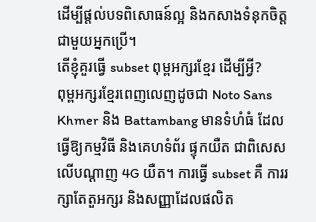ដើម្បីផ្តល់បទពិសោធន៍ល្អ និងកសាងទំនុកចិត្តជាមួយអ្នកប្រើ។
តើខ្ញុំគួរធ្វើ subset ពុម្ពអក្សរខ្មែរ ដើម្បីអ្វី?
ពុម្ពអក្សរខ្មែរពេញលេញដូចជា Noto Sans Khmer និង Battambang មានទំហំធំ ដែលធ្វើឱ្យកម្មវិធី និងគេហទំព័រ ផ្ទុកយឺត ជាពិសេសលើបណ្តាញ 4G យឺត។ ការធ្វើ subset គឺ ការរក្សាតែតួអក្សរ និងសញ្ញាដែលផលិត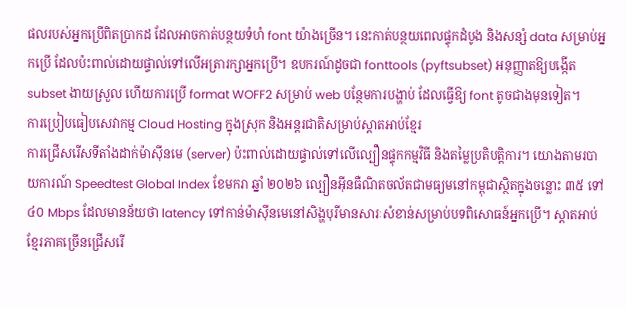ផលរបស់អ្នកប្រើពិតប្រាកដ ដែលអាចកាត់បន្ថយទំហំ font យ៉ាងច្រើន។ នេះកាត់បន្ថយពេលផ្ទុកដំបូង និងសន្សំ data សម្រាប់អ្នកប្រើ ដែលប៉ះពាល់ដោយផ្ទាល់ទៅលើអត្រារក្សាអ្នកប្រើ។ ឧបករណ៍ដូចជា fonttools (pyftsubset) អនុញ្ញាតឱ្យបង្កើត subset ងាយស្រួល ហើយការប្រើ format WOFF2 សម្រាប់ web បន្ថែមការបង្ហាប់ ដែលធ្វើឱ្យ font តូចជាងមុនទៀត។
ការប្រៀបធៀបសេវាកម្ម Cloud Hosting ក្នុងស្រុក និងអន្តរជាតិសម្រាប់ស្តាតអាប់ខ្មែរ
ការជ្រើសរើសទីតាំងដាក់ម៉ាស៊ីនមេ (server) ប៉ះពាល់ដោយផ្ទាល់ទៅលើល្បឿនផ្ទុកកម្មវិធី និងតម្លៃប្រតិបត្តិការ។ យោងតាមរបាយការណ៍ Speedtest Global Index ខែមករា ឆ្នាំ ២០២៦ ល្បឿនអ៊ីនធឺណិតចល័តជាមធ្យមនៅកម្ពុជាស្ថិតក្នុងចន្លោះ ៣៥ ទៅ ៤០ Mbps ដែលមានន័យថា latency ទៅកាន់ម៉ាស៊ីនមេនៅសិង្ហបុរីមានសារៈសំខាន់សម្រាប់បទពិសោធន៍អ្នកប្រើ។ ស្តាតអាប់ខ្មែរភាគច្រើនជ្រើសរើ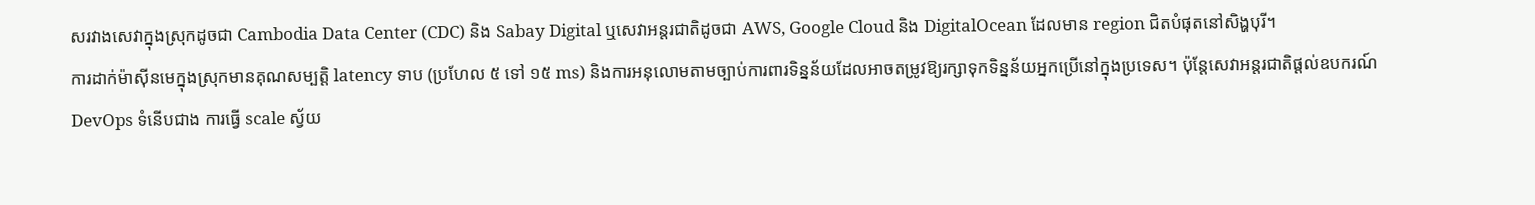សរវាងសេវាក្នុងស្រុកដូចជា Cambodia Data Center (CDC) និង Sabay Digital ឬសេវាអន្តរជាតិដូចជា AWS, Google Cloud និង DigitalOcean ដែលមាន region ជិតបំផុតនៅសិង្ហបុរី។
ការដាក់ម៉ាស៊ីនមេក្នុងស្រុកមានគុណសម្បត្តិ latency ទាប (ប្រហែល ៥ ទៅ ១៥ ms) និងការអនុលោមតាមច្បាប់ការពារទិន្នន័យដែលអាចតម្រូវឱ្យរក្សាទុកទិន្នន័យអ្នកប្រើនៅក្នុងប្រទេស។ ប៉ុន្តែសេវាអន្តរជាតិផ្តល់ឧបករណ៍ DevOps ទំនើបជាង ការធ្វើ scale ស្វ័យ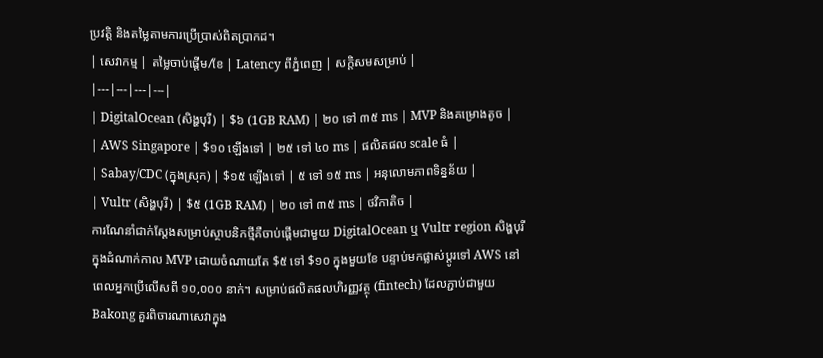ប្រវត្តិ និងតម្លៃតាមការប្រើប្រាស់ពិតប្រាកដ។
| សេវាកម្ម | តម្លៃចាប់ផ្តើម/ខែ | Latency ពីភ្នំពេញ | សក្តិសមសម្រាប់ |
|---|---|---|---|
| DigitalOcean (សិង្ហបុរី) | $៦ (1GB RAM) | ២០ ទៅ ៣៥ ms | MVP និងគម្រោងតូច |
| AWS Singapore | $១០ ឡើងទៅ | ២៥ ទៅ ៤០ ms | ផលិតផល scale ធំ |
| Sabay/CDC (ក្នុងស្រុក) | $១៥ ឡើងទៅ | ៥ ទៅ ១៥ ms | អនុលោមភាពទិន្នន័យ |
| Vultr (សិង្ហបុរី) | $៥ (1GB RAM) | ២០ ទៅ ៣៥ ms | ថវិកាតិច |
ការណែនាំជាក់ស្តែងសម្រាប់ស្ថាបនិកថ្មីគឺចាប់ផ្តើមជាមួយ DigitalOcean ឬ Vultr region សិង្ហបុរីក្នុងដំណាក់កាល MVP ដោយចំណាយតែ $៥ ទៅ $១០ ក្នុងមួយខែ បន្ទាប់មកផ្លាស់ប្តូរទៅ AWS នៅពេលអ្នកប្រើលើសពី ១០,០០០ នាក់។ សម្រាប់ផលិតផលហិរញ្ញវត្ថុ (fintech) ដែលភ្ជាប់ជាមួយ Bakong គួរពិចារណាសេវាក្នុង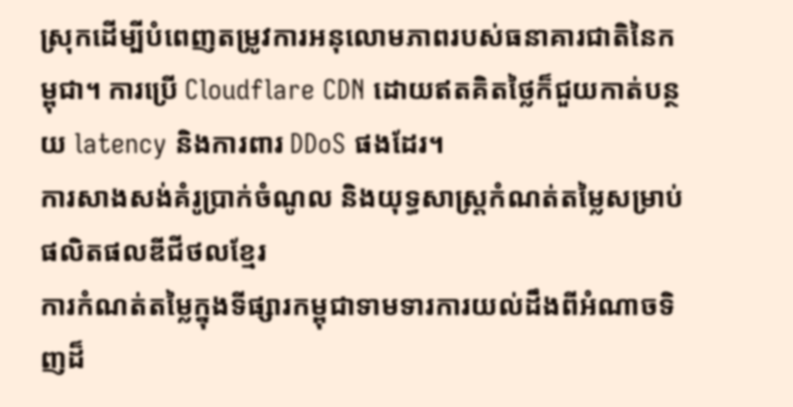ស្រុកដើម្បីបំពេញតម្រូវការអនុលោមភាពរបស់ធនាគារជាតិនៃកម្ពុជា។ ការប្រើ Cloudflare CDN ដោយឥតគិតថ្លៃក៏ជួយកាត់បន្ថយ latency និងការពារ DDoS ផងដែរ។
ការសាងសង់គំរូប្រាក់ចំណូល និងយុទ្ធសាស្ត្រកំណត់តម្លៃសម្រាប់ផលិតផលឌីជីថលខ្មែរ
ការកំណត់តម្លៃក្នុងទីផ្សារកម្ពុជាទាមទារការយល់ដឹងពីអំណាចទិញដ៏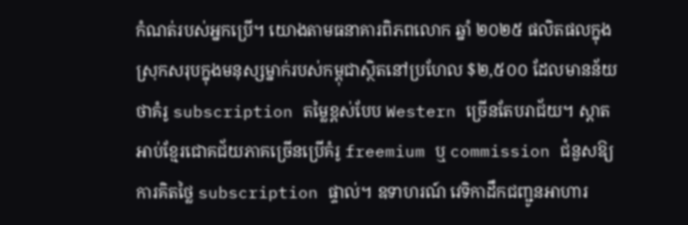កំណត់របស់អ្នកប្រើ។ យោងតាមធនាគារពិភពលោក ឆ្នាំ ២០២៥ ផលិតផលក្នុងស្រុកសរុបក្នុងមនុស្សម្នាក់របស់កម្ពុជាស្ថិតនៅប្រហែល $២,៥០០ ដែលមានន័យថាគំរូ subscription តម្លៃខ្ពស់បែប Western ច្រើនតែបរាជ័យ។ ស្តាតអាប់ខ្មែរជោគជ័យភាគច្រើនប្រើគំរូ freemium ឬ commission ជំនួសឱ្យការគិតថ្លៃ subscription ផ្ទាល់។ ឧទាហរណ៍ វេទិកាដឹកជញ្ជូនអាហារ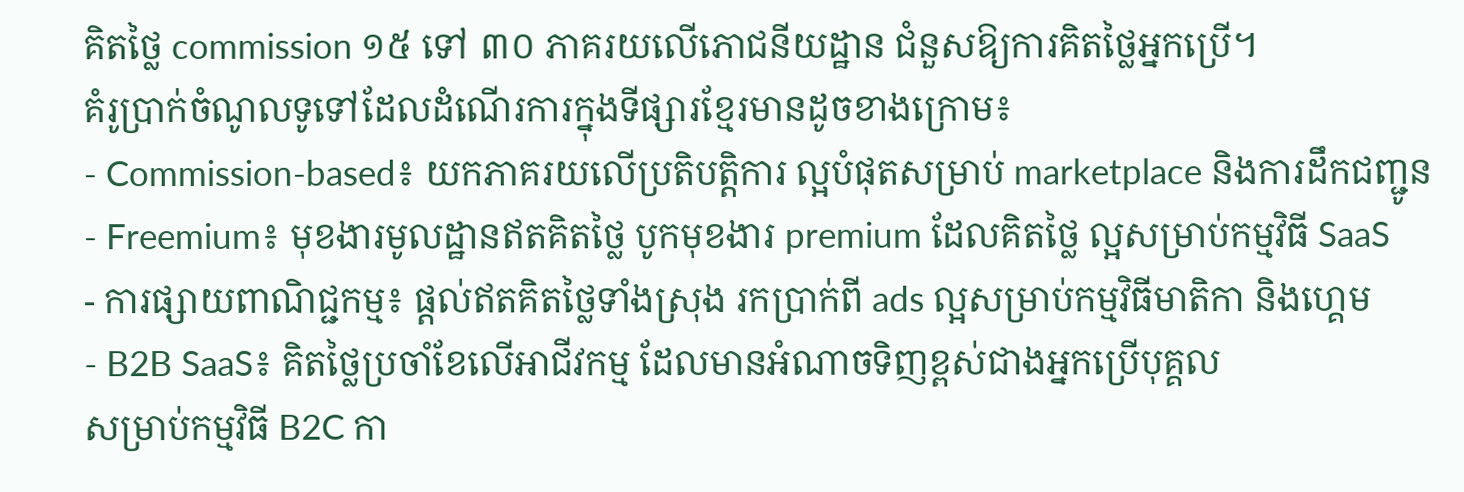គិតថ្លៃ commission ១៥ ទៅ ៣០ ភាគរយលើភោជនីយដ្ឋាន ជំនួសឱ្យការគិតថ្លៃអ្នកប្រើ។
គំរូប្រាក់ចំណូលទូទៅដែលដំណើរការក្នុងទីផ្សារខ្មែរមានដូចខាងក្រោម៖
- Commission-based៖ យកភាគរយលើប្រតិបត្តិការ ល្អបំផុតសម្រាប់ marketplace និងការដឹកជញ្ជូន
- Freemium៖ មុខងារមូលដ្ឋានឥតគិតថ្លៃ បូកមុខងារ premium ដែលគិតថ្លៃ ល្អសម្រាប់កម្មវិធី SaaS
- ការផ្សាយពាណិជ្ជកម្ម៖ ផ្តល់ឥតគិតថ្លៃទាំងស្រុង រកប្រាក់ពី ads ល្អសម្រាប់កម្មវិធីមាតិកា និងហ្គេម
- B2B SaaS៖ គិតថ្លៃប្រចាំខែលើអាជីវកម្ម ដែលមានអំណាចទិញខ្ពស់ជាងអ្នកប្រើបុគ្គល
សម្រាប់កម្មវិធី B2C កា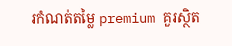រកំណត់តម្លៃ premium គួរស្ថិត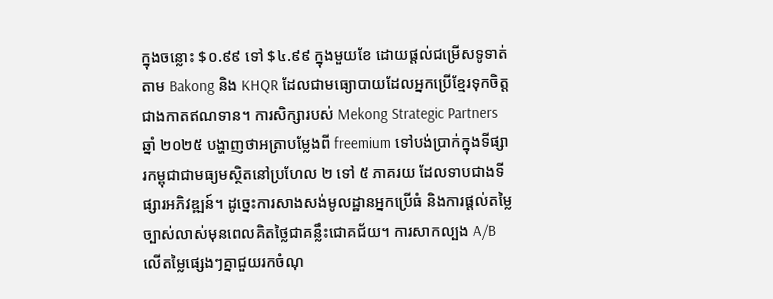ក្នុងចន្លោះ $០.៩៩ ទៅ $៤.៩៩ ក្នុងមួយខែ ដោយផ្តល់ជម្រើសទូទាត់តាម Bakong និង KHQR ដែលជាមធ្យោបាយដែលអ្នកប្រើខ្មែរទុកចិត្តជាងកាតឥណទាន។ ការសិក្សារបស់ Mekong Strategic Partners ឆ្នាំ ២០២៥ បង្ហាញថាអត្រាបម្លែងពី freemium ទៅបង់ប្រាក់ក្នុងទីផ្សារកម្ពុជាជាមធ្យមស្ថិតនៅប្រហែល ២ ទៅ ៥ ភាគរយ ដែលទាបជាងទីផ្សារអភិវឌ្ឍន៍។ ដូច្នេះការសាងសង់មូលដ្ឋានអ្នកប្រើធំ និងការផ្តល់តម្លៃច្បាស់លាស់មុនពេលគិតថ្លៃជាគន្លឹះជោគជ័យ។ ការសាកល្បង A/B លើតម្លៃផ្សេងៗគ្នាជួយរកចំណុ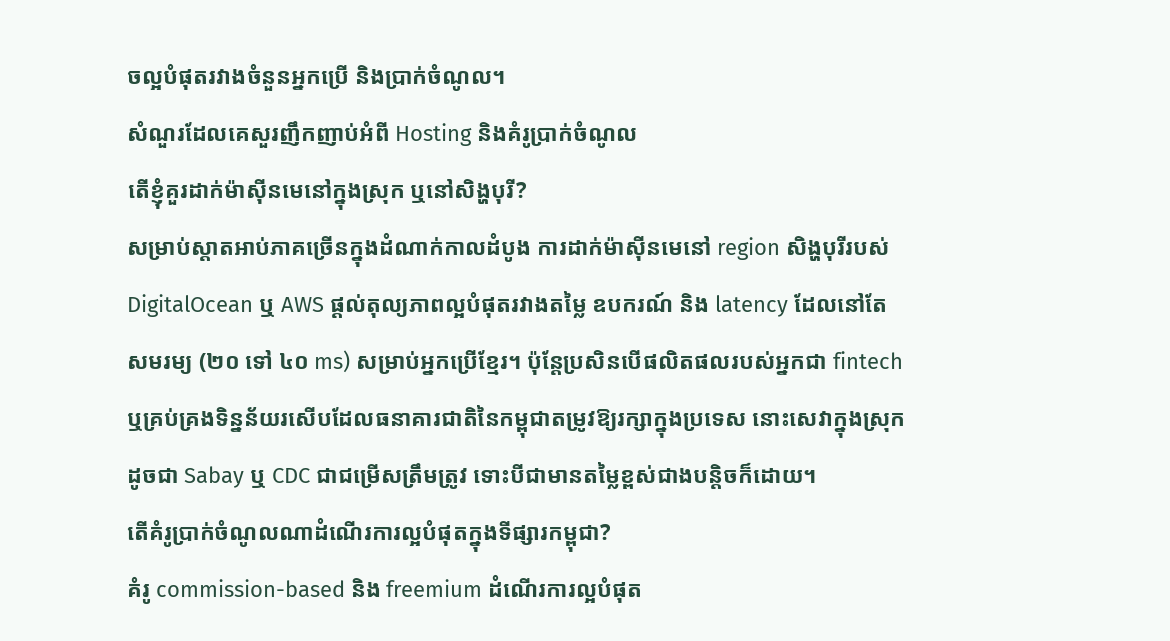ចល្អបំផុតរវាងចំនួនអ្នកប្រើ និងប្រាក់ចំណូល។
សំណួរដែលគេសួរញឹកញាប់អំពី Hosting និងគំរូប្រាក់ចំណូល
តើខ្ញុំគួរដាក់ម៉ាស៊ីនមេនៅក្នុងស្រុក ឬនៅសិង្ហបុរី?
សម្រាប់ស្តាតអាប់ភាគច្រើនក្នុងដំណាក់កាលដំបូង ការដាក់ម៉ាស៊ីនមេនៅ region សិង្ហបុរីរបស់ DigitalOcean ឬ AWS ផ្តល់តុល្យភាពល្អបំផុតរវាងតម្លៃ ឧបករណ៍ និង latency ដែលនៅតែសមរម្យ (២០ ទៅ ៤០ ms) សម្រាប់អ្នកប្រើខ្មែរ។ ប៉ុន្តែប្រសិនបើផលិតផលរបស់អ្នកជា fintech ឬគ្រប់គ្រងទិន្នន័យរសើបដែលធនាគារជាតិនៃកម្ពុជាតម្រូវឱ្យរក្សាក្នុងប្រទេស នោះសេវាក្នុងស្រុកដូចជា Sabay ឬ CDC ជាជម្រើសត្រឹមត្រូវ ទោះបីជាមានតម្លៃខ្ពស់ជាងបន្តិចក៏ដោយ។
តើគំរូប្រាក់ចំណូលណាដំណើរការល្អបំផុតក្នុងទីផ្សារកម្ពុជា?
គំរូ commission-based និង freemium ដំណើរការល្អបំផុត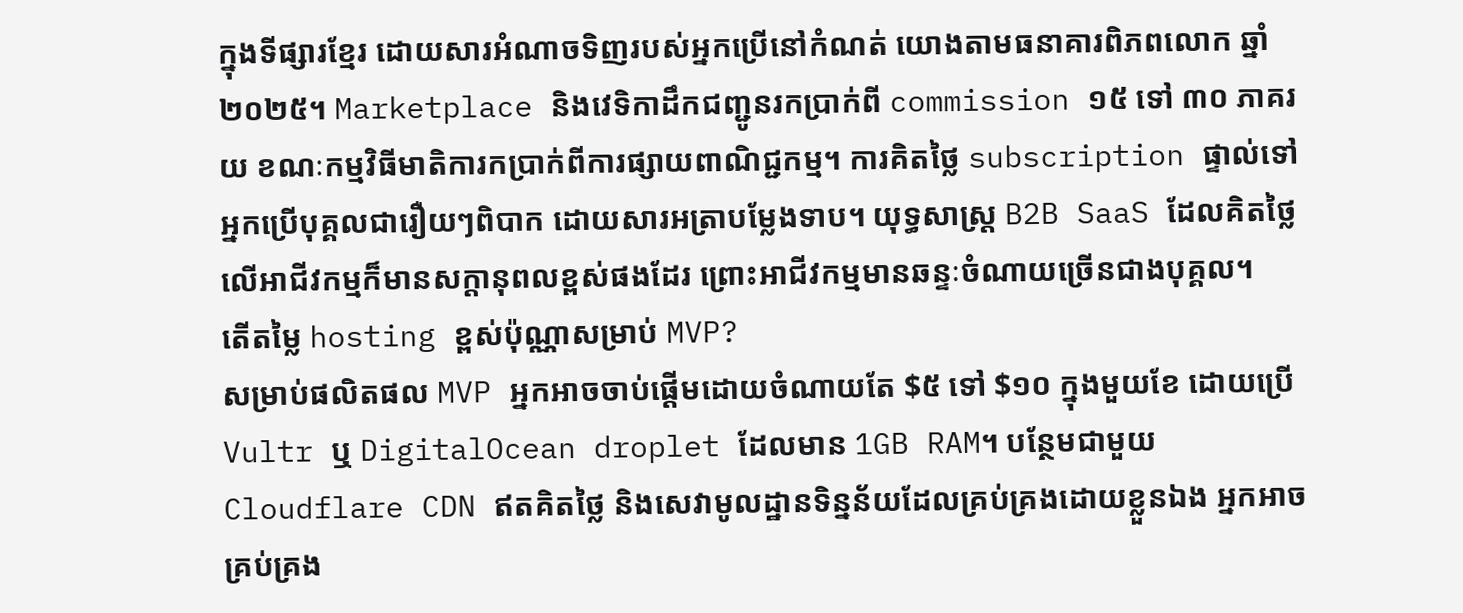ក្នុងទីផ្សារខ្មែរ ដោយសារអំណាចទិញរបស់អ្នកប្រើនៅកំណត់ យោងតាមធនាគារពិភពលោក ឆ្នាំ ២០២៥។ Marketplace និងវេទិកាដឹកជញ្ជូនរកប្រាក់ពី commission ១៥ ទៅ ៣០ ភាគរយ ខណៈកម្មវិធីមាតិការកប្រាក់ពីការផ្សាយពាណិជ្ជកម្ម។ ការគិតថ្លៃ subscription ផ្ទាល់ទៅអ្នកប្រើបុគ្គលជារឿយៗពិបាក ដោយសារអត្រាបម្លែងទាប។ យុទ្ធសាស្ត្រ B2B SaaS ដែលគិតថ្លៃលើអាជីវកម្មក៏មានសក្តានុពលខ្ពស់ផងដែរ ព្រោះអាជីវកម្មមានឆន្ទៈចំណាយច្រើនជាងបុគ្គល។
តើតម្លៃ hosting ខ្ពស់ប៉ុណ្ណាសម្រាប់ MVP?
សម្រាប់ផលិតផល MVP អ្នកអាចចាប់ផ្តើមដោយចំណាយតែ $៥ ទៅ $១០ ក្នុងមួយខែ ដោយប្រើ Vultr ឬ DigitalOcean droplet ដែលមាន 1GB RAM។ បន្ថែមជាមួយ Cloudflare CDN ឥតគិតថ្លៃ និងសេវាមូលដ្ឋានទិន្នន័យដែលគ្រប់គ្រងដោយខ្លួនឯង អ្នកអាចគ្រប់គ្រង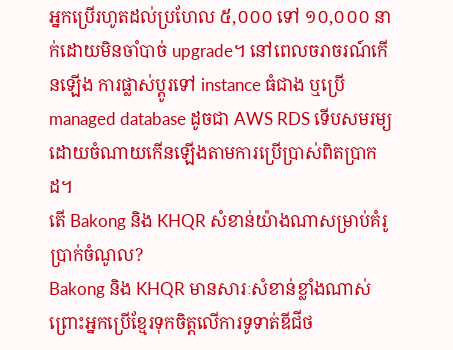អ្នកប្រើរហូតដល់ប្រហែល ៥,០០០ ទៅ ១០,០០០ នាក់ដោយមិនចាំបាច់ upgrade។ នៅពេលចរាចរណ៍កើនឡើង ការផ្លាស់ប្តូរទៅ instance ធំជាង ឬប្រើ managed database ដូចជា AWS RDS ទើបសមរម្យ ដោយចំណាយកើនឡើងតាមការប្រើប្រាស់ពិតប្រាកដ។
តើ Bakong និង KHQR សំខាន់យ៉ាងណាសម្រាប់គំរូប្រាក់ចំណូល?
Bakong និង KHQR មានសារៈសំខាន់ខ្លាំងណាស់ ព្រោះអ្នកប្រើខ្មែរទុកចិត្តលើការទូទាត់ឌីជីថ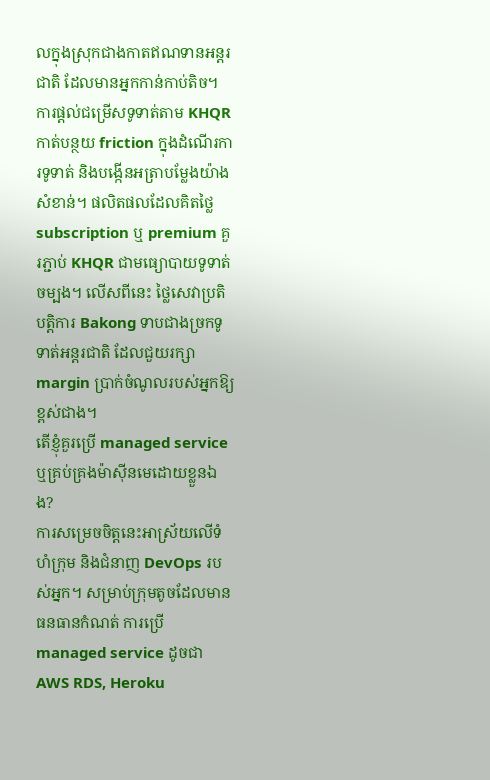លក្នុងស្រុកជាងកាតឥណទានអន្តរជាតិ ដែលមានអ្នកកាន់កាប់តិច។ ការផ្តល់ជម្រើសទូទាត់តាម KHQR កាត់បន្ថយ friction ក្នុងដំណើរការទូទាត់ និងបង្កើនអត្រាបម្លែងយ៉ាងសំខាន់។ ផលិតផលដែលគិតថ្លៃ subscription ឬ premium គួរភ្ជាប់ KHQR ជាមធ្យោបាយទូទាត់ចម្បង។ លើសពីនេះ ថ្លៃសេវាប្រតិបត្តិការ Bakong ទាបជាងច្រកទូទាត់អន្តរជាតិ ដែលជួយរក្សា margin ប្រាក់ចំណូលរបស់អ្នកឱ្យខ្ពស់ជាង។
តើខ្ញុំគួរប្រើ managed service ឬគ្រប់គ្រងម៉ាស៊ីនមេដោយខ្លួនឯង?
ការសម្រេចចិត្តនេះអាស្រ័យលើទំហំក្រុម និងជំនាញ DevOps របស់អ្នក។ សម្រាប់ក្រុមតូចដែលមានធនធានកំណត់ ការប្រើ managed service ដូចជា AWS RDS, Heroku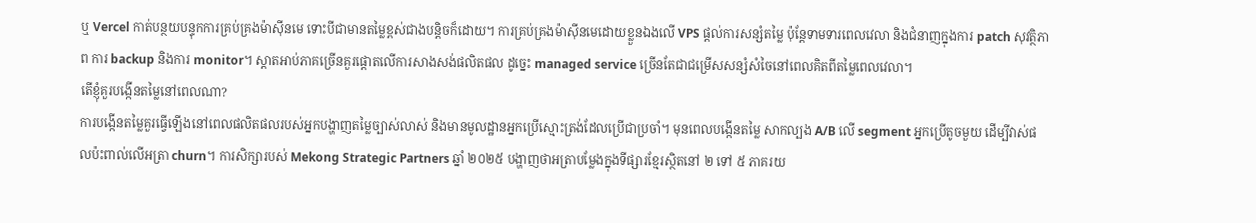ឬ Vercel កាត់បន្ថយបន្ទុកការគ្រប់គ្រងម៉ាស៊ីនមេ ទោះបីជាមានតម្លៃខ្ពស់ជាងបន្តិចក៏ដោយ។ ការគ្រប់គ្រងម៉ាស៊ីនមេដោយខ្លួនឯងលើ VPS ផ្តល់ការសន្សំតម្លៃ ប៉ុន្តែទាមទារពេលវេលា និងជំនាញក្នុងការ patch សុវត្ថិភាព ការ backup និងការ monitor។ ស្តាតអាប់ភាគច្រើនគួរផ្តោតលើការសាងសង់ផលិតផល ដូច្នេះ managed service ច្រើនតែជាជម្រើសសន្សំសំចៃនៅពេលគិតពីតម្លៃពេលវេលា។
តើខ្ញុំគួរបង្កើនតម្លៃនៅពេលណា?
ការបង្កើនតម្លៃគួរធ្វើឡើងនៅពេលផលិតផលរបស់អ្នកបង្ហាញតម្លៃច្បាស់លាស់ និងមានមូលដ្ឋានអ្នកប្រើស្មោះត្រង់ដែលប្រើជាប្រចាំ។ មុនពេលបង្កើនតម្លៃ សាកល្បង A/B លើ segment អ្នកប្រើតូចមួយ ដើម្បីវាស់ផលប៉ះពាល់លើអត្រា churn។ ការសិក្សារបស់ Mekong Strategic Partners ឆ្នាំ ២០២៥ បង្ហាញថាអត្រាបម្លែងក្នុងទីផ្សារខ្មែរស្ថិតនៅ ២ ទៅ ៥ ភាគរយ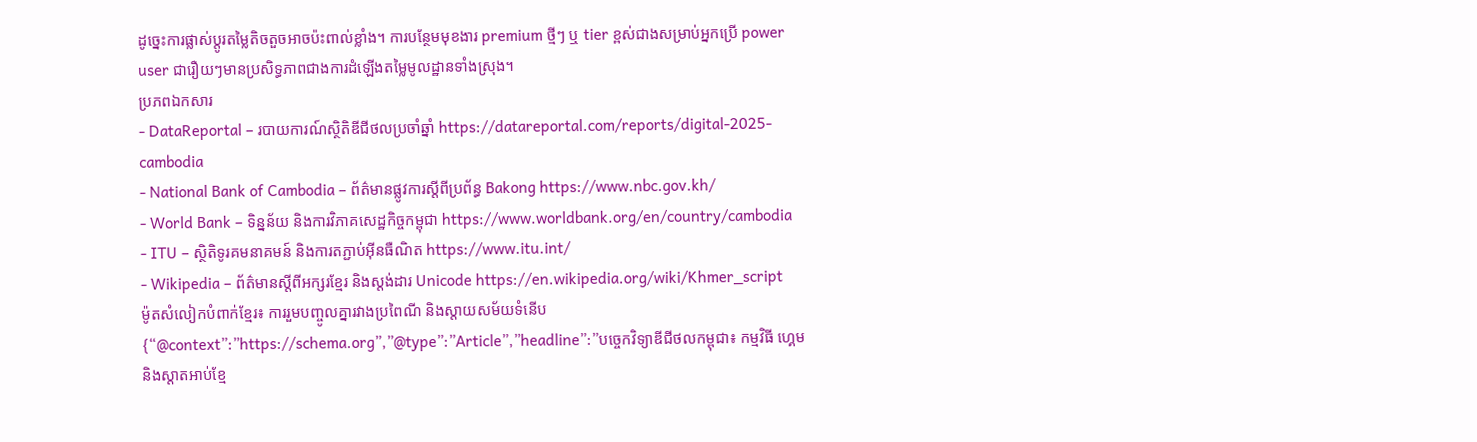ដូច្នេះការផ្លាស់ប្តូរតម្លៃតិចតួចអាចប៉ះពាល់ខ្លាំង។ ការបន្ថែមមុខងារ premium ថ្មីៗ ឬ tier ខ្ពស់ជាងសម្រាប់អ្នកប្រើ power user ជារឿយៗមានប្រសិទ្ធភាពជាងការដំឡើងតម្លៃមូលដ្ឋានទាំងស្រុង។
ប្រភពឯកសារ
- DataReportal – របាយការណ៍ស្ថិតិឌីជីថលប្រចាំឆ្នាំ https://datareportal.com/reports/digital-2025-cambodia
- National Bank of Cambodia – ព័ត៌មានផ្លូវការស្តីពីប្រព័ន្ធ Bakong https://www.nbc.gov.kh/
- World Bank – ទិន្នន័យ និងការវិភាគសេដ្ឋកិច្ចកម្ពុជា https://www.worldbank.org/en/country/cambodia
- ITU – ស្ថិតិទូរគមនាគមន៍ និងការតភ្ជាប់អ៊ីនធឺណិត https://www.itu.int/
- Wikipedia – ព័ត៌មានស្តីពីអក្សរខ្មែរ និងស្តង់ដារ Unicode https://en.wikipedia.org/wiki/Khmer_script
ម៉ូតសំលៀកបំពាក់ខ្មែរ៖ ការរួមបញ្ចូលគ្នារវាងប្រពៃណី និងស្តាយសម័យទំនើប
{“@context”:”https://schema.org”,”@type”:”Article”,”headline”:”បច្ចេកវិទ្យាឌីជីថលកម្ពុជា៖ កម្មវិធី ហ្គេម និងស្តាតអាប់ខ្មែ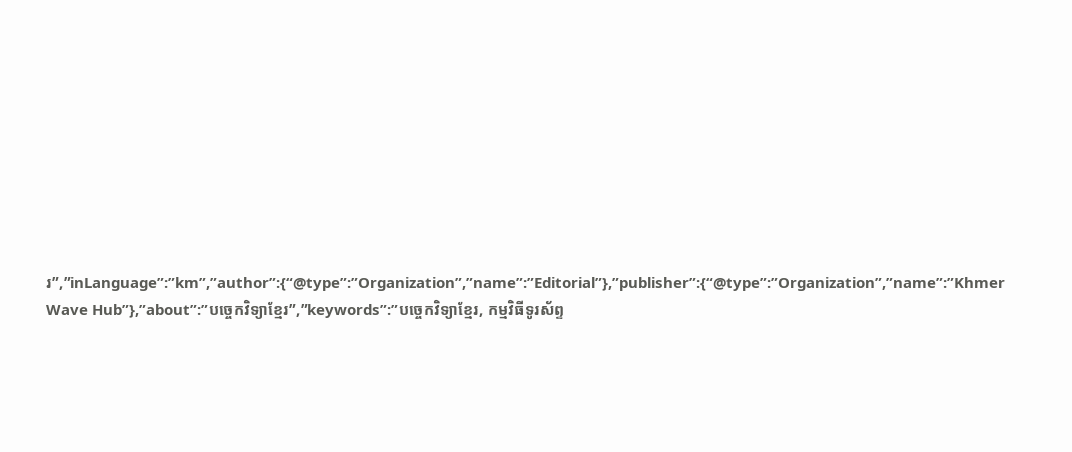រ”,”inLanguage”:”km”,”author”:{“@type”:”Organization”,”name”:”Editorial”},”publisher”:{“@type”:”Organization”,”name”:”Khmer Wave Hub”},”about”:”បច្ចេកវិទ្យាខ្មែរ”,”keywords”:”បច្ចេកវិទ្យាខ្មែរ, កម្មវិធីទូរស័ព្ទ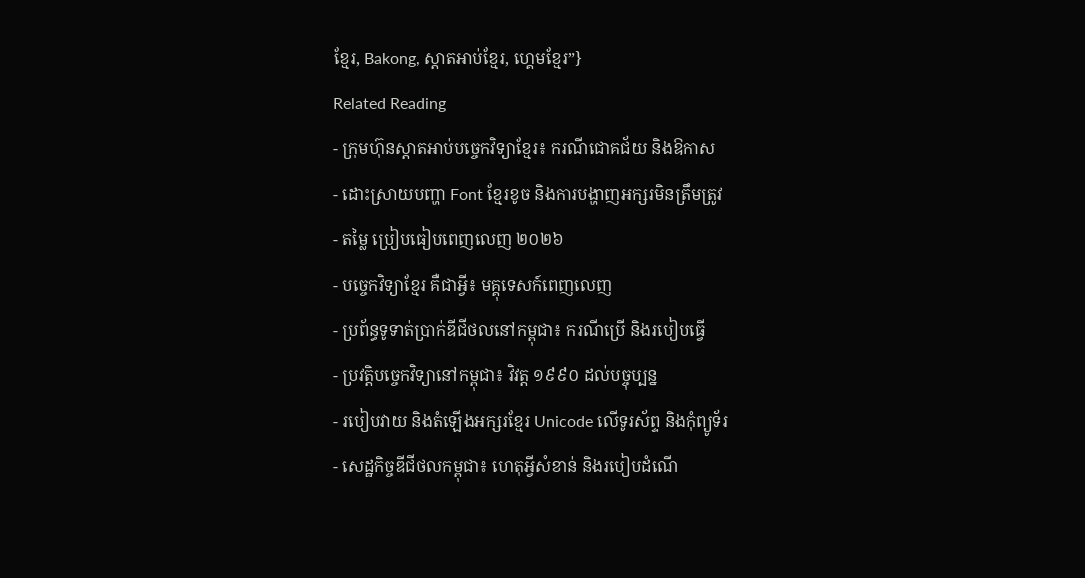ខ្មែរ, Bakong, ស្តាតអាប់ខ្មែរ, ហ្គេមខ្មែរ”}
Related Reading
- ក្រុមហ៊ុនស្តាតអាប់បច្ចេកវិទ្យាខ្មែរ៖ ករណីជោគជ័យ និងឱកាស
- ដោះស្រាយបញ្ហា Font ខ្មែរខូច និងការបង្ហាញអក្សរមិនត្រឹមត្រូវ
- តម្លៃ ប្រៀបធៀបពេញលេញ ២០២៦
- បច្ចេកវិទ្យាខ្មែរ គឺជាអ្វី៖ មគ្គុទេសក៍ពេញលេញ
- ប្រព័ន្ធទូទាត់ប្រាក់ឌីជីថលនៅកម្ពុជា៖ ករណីប្រើ និងរបៀបធ្វើ
- ប្រវត្តិបច្ចេកវិទ្យានៅកម្ពុជា៖ វិវត្ត ១៩៩០ ដល់បច្ចុប្បន្ន
- របៀបវាយ និងតំឡើងអក្សរខ្មែរ Unicode លើទូរស័ព្ទ និងកុំព្យូទ័រ
- សេដ្ឋកិច្ចឌីជីថលកម្ពុជា៖ ហេតុអ្វីសំខាន់ និងរបៀបដំណើ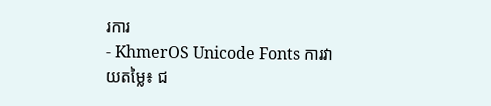រការ
- KhmerOS Unicode Fonts ការវាយតម្លៃ៖ ជ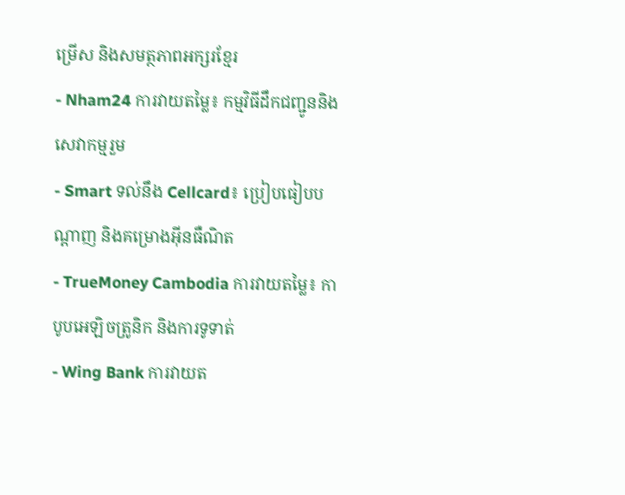ម្រើស និងសមត្ថភាពអក្សរខ្មែរ
- Nham24 ការវាយតម្លៃ៖ កម្មវិធីដឹកជញ្ជូននិងសេវាកម្មរួម
- Smart ទល់នឹង Cellcard៖ ប្រៀបធៀបបណ្តាញ និងគម្រោងអ៊ីនធឺណិត
- TrueMoney Cambodia ការវាយតម្លៃ៖ កាបូបអេឡិចត្រូនិក និងការទូទាត់
- Wing Bank ការវាយត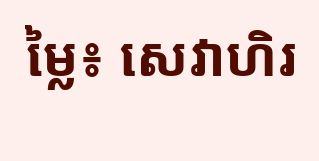ម្លៃ៖ សេវាហិរ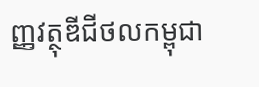ញ្ញវត្ថុឌីជីថលកម្ពុជា